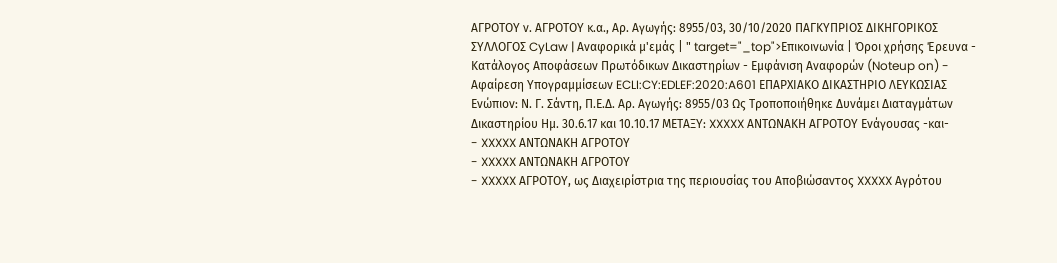ΑΓΡΟΤΟΥ ν. ΑΓΡΟΤΟΥ κ.α., Αρ. Αγωγής: 8955/03, 30/10/2020 ΠΑΓΚΥΠΡΙΟΣ ΔΙΚΗΓΟΡΙΚΟΣ ΣΥΛΛΟΓΟΣ CyLaw | Αναφορικά μ'εμάς | " target="_top">Επικοινωνία | Όροι χρήσης Έρευνα - Κατάλογος Αποφάσεων Πρωτόδικων Δικαστηρίων - Εμφάνιση Αναφορών (Noteup on) - Αφαίρεση Υπογραμμίσεων ECLI:CY:EDLEF:2020:A601 ΕΠΑΡΧΙΑΚΟ ΔΙΚΑΣΤΗΡΙΟ ΛΕΥΚΩΣΙΑΣ Ενώπιον: Ν. Γ. Σάντη, Π.Ε.Δ. Αρ. Αγωγής: 8955/03 Ως Τροποποιήθηκε Δυνάμει Διαταγμάτων Δικαστηρίου Ημ. 30.6.17 και 10.10.17 ΜΕΤΑΞΥ: XXXXX ΑΝΤΩΝΑΚΗ ΑΓΡΟΤΟΥ Ενάγουσας -και-
- XXXXX ΑΝΤΩΝΑΚΗ ΑΓΡΟΤΟΥ
- XXXXX ΑΝΤΩΝΑΚΗ ΑΓΡΟΤΟΥ
- XXXXX ΑΓΡΟΤΟΥ, ως Διαχειρίστρια της περιουσίας του Αποβιώσαντος XXXXX Αγρότου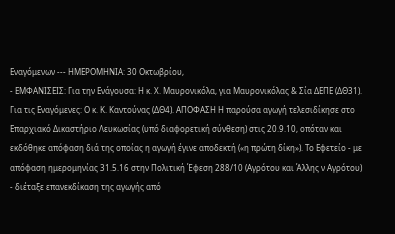Εναγόμενων --- ΗΜΕΡΟΜΗΝΙΑ: 30 Οκτωβρίου,
- ΕΜΦΑΝΙΣΕΙΣ: Για την Ενάγουσα: Η κ. Χ. Μαυρονικόλα, για Μαυρονικόλας & Σία ΔΕΠΕ (ΔΘ31). Για τις Εναγόμενες: Ο κ. Κ. Καντούνας (ΔΘ4). ΑΠΟΦΑΣΗ Η παρούσα αγωγή τελεσιδίκησε στο Επαρχιακό Δικαστήριο Λευκωσίας (υπό διαφορετική σύνθεση) στις 20.9.10, οπόταν και εκδόθηκε απόφαση διά της οποίας η αγωγή έγινε αποδεκτή («η πρώτη δίκη»). Το Εφετείο - με απόφαση ημερομηνίας 31.5.16 στην Πολιτική Έφεση 288/10 (Αγρότου και Άλλης ν Αγρότου) - διέταξε επανεκδίκαση της αγωγής από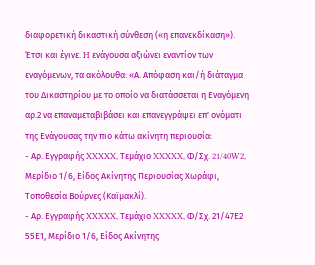διαφορετική δικαστική σύνθεση («η επανεκδίκαση»). Έτσι και έγινε. H ενάγουσα αξιώνει εναντίον των εναγόμενων, τα ακόλουθα: «Α. Απόφαση και/ή διάταγμα του Δικαστηρίου με το οποίο να διατάσσεται η Εναγόμενη αρ.2 να επαναμεταβιβάσει και επανεγγράψει επ' ονόματι της Ενάγουσας την πιο κάτω ακίνητη περιουσία:
- Αρ. Εγγραφής XXXXX, Τεμάχιο XXXXX, Φ/Σχ. 21/40W2, Μερίδιο 1/6, Είδος Ακίνητης Περιουσίας Χωράφι, Τοποθεσία Βούρνες (Καϊμακλί).
- Αρ. Εγγραφής XXXXX, Τεμάχιο XXXXX, Φ/Σχ. 21/47Ε2 55Ε1, Μερίδιο 1/6, Είδος Ακίνητης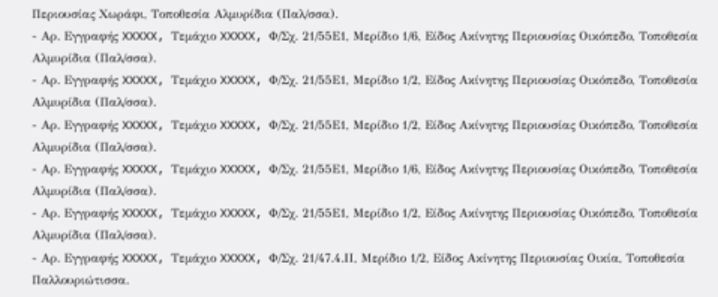Περιουσίας Χωράφι, Τοποθεσία Αλμυρίδια (Παλ/σσα).
- Αρ. Εγγραφής XXXXX, Τεμάχιο XXXXX, Φ/Σχ. 21/55Ε1, Μερίδιο 1/6, Είδος Ακίνητης Περιουσίας Οικόπεδο, Τοποθεσία Αλμυρίδια (Παλ/σσα).
- Αρ. Εγγραφής XXXXX, Τεμάχιο XXXXX, Φ/Σχ. 21/55Ε1, Μερίδιο 1/2, Είδος Ακίνητης Περιουσίας Οικόπεδο, Τοποθεσία Αλμυρίδια (Παλ/σσα).
- Αρ. Εγγραφής XXXXX, Τεμάχιο XXXXX, Φ/Σχ. 21/55Ε1, Μερίδιο 1/2, Είδος Ακίνητης Περιουσίας Οικόπεδο, Τοποθεσία Αλμυρίδια (Παλ/σσα).
- Αρ. Εγγραφής XXXXX, Τεμάχιο XXXXX, Φ/Σχ. 21/55Ε1, Μερίδιο 1/6, Είδος Ακίνητης Περιουσίας Οικόπεδο, Τοποθεσία Αλμυρίδια (Παλ/σσα).
- Αρ. Εγγραφής XXXXX, Τεμάχιο XXXXX, Φ/Σχ. 21/55Ε1, Μερίδιο 1/2, Είδος Ακίνητης Περιουσίας Οικόπεδο, Τοποθεσία Αλμυρίδια (Παλ/σσα).
- Αρ. Εγγραφής XXXXX, Τεμάχιο XXXXX, Φ/Σχ. 21/47.4.ΙΙ, Μερίδιο 1/2, Είδος Ακίνητης Περιουσίας Οικία, Τοποθεσία Παλλουριώτισσα.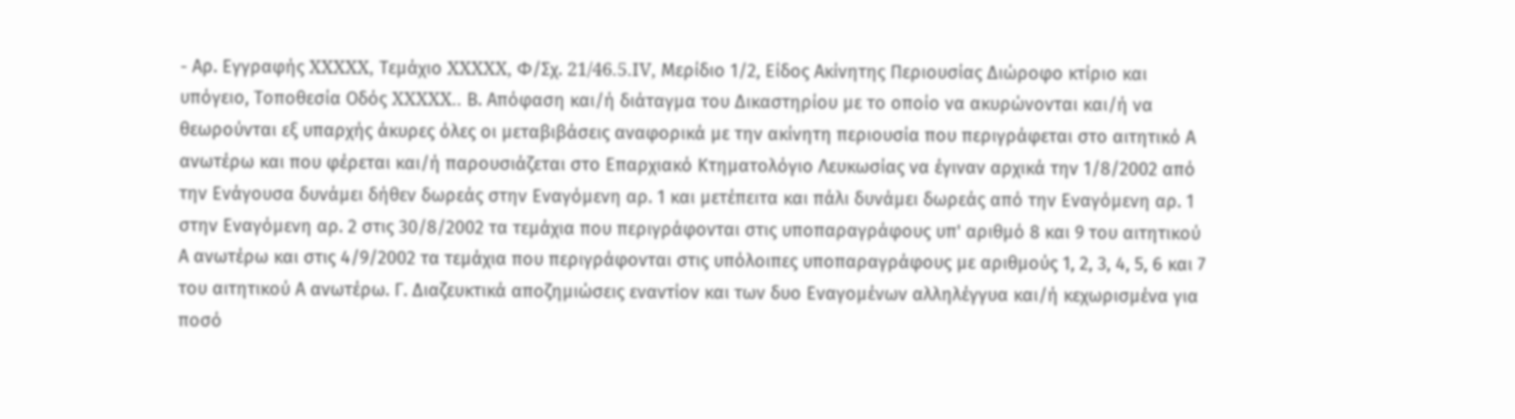- Αρ. Εγγραφής XXXXX, Τεμάχιο XXXXX, Φ/Σχ. 21/46.5.IV, Μερίδιο 1/2, Είδος Ακίνητης Περιουσίας Διώροφο κτίριο και υπόγειο, Τοποθεσία Οδός XXXXX.. Β. Απόφαση και/ή διάταγμα του Δικαστηρίου με το οποίο να ακυρώνονται και/ή να θεωρούνται εξ υπαρχής άκυρες όλες οι μεταβιβάσεις αναφορικά με την ακίνητη περιουσία που περιγράφεται στο αιτητικό Α ανωτέρω και που φέρεται και/ή παρουσιάζεται στο Επαρχιακό Κτηματολόγιο Λευκωσίας να έγιναν αρχικά την 1/8/2002 από την Ενάγουσα δυνάμει δήθεν δωρεάς στην Εναγόμενη αρ. 1 και μετέπειτα και πάλι δυνάμει δωρεάς από την Εναγόμενη αρ. 1 στην Εναγόμενη αρ. 2 στις 30/8/2002 τα τεμάχια που περιγράφονται στις υποπαραγράφους υπ' αριθμό 8 και 9 του αιτητικού Α ανωτέρω και στις 4/9/2002 τα τεμάχια που περιγράφονται στις υπόλοιπες υποπαραγράφους με αριθμούς 1, 2, 3, 4, 5, 6 και 7 του αιτητικού Α ανωτέρω. Γ. Διαζευκτικά αποζημιώσεις εναντίον και των δυο Εναγομένων αλληλέγγυα και/ή κεχωρισμένα για ποσό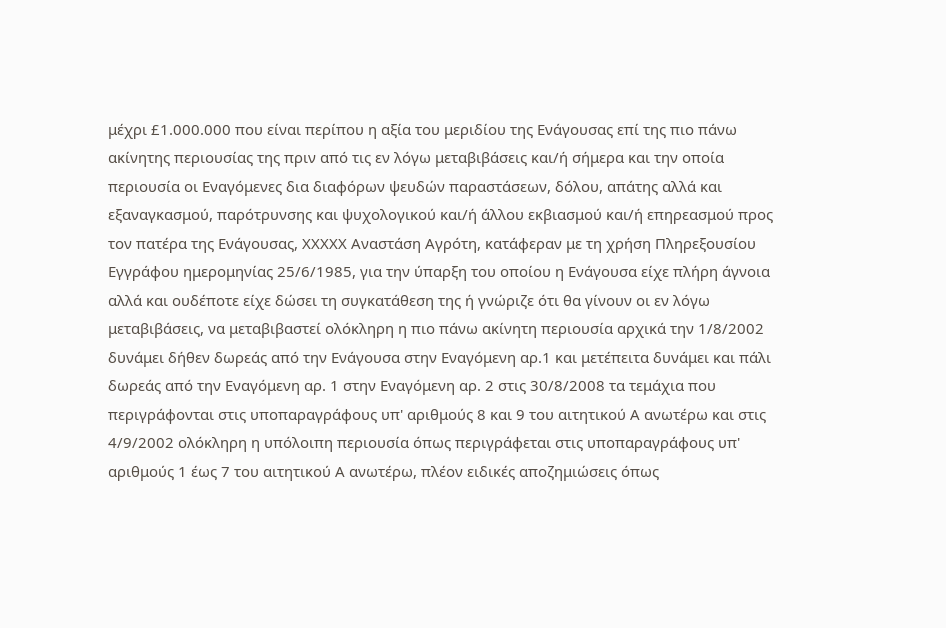μέχρι £1.000.000 που είναι περίπου η αξία του μεριδίου της Ενάγουσας επί της πιο πάνω ακίνητης περιουσίας της πριν από τις εν λόγω μεταβιβάσεις και/ή σήμερα και την οποία περιουσία οι Εναγόμενες δια διαφόρων ψευδών παραστάσεων, δόλου, απάτης αλλά και εξαναγκασμού, παρότρυνσης και ψυχολογικού και/ή άλλου εκβιασμού και/ή επηρεασμού προς τον πατέρα της Ενάγουσας, XXXXX Αναστάση Αγρότη, κατάφεραν με τη χρήση Πληρεξουσίου Εγγράφου ημερομηνίας 25/6/1985, για την ύπαρξη του οποίου η Ενάγουσα είχε πλήρη άγνοια αλλά και ουδέποτε είχε δώσει τη συγκατάθεση της ή γνώριζε ότι θα γίνουν οι εν λόγω μεταβιβάσεις, να μεταβιβαστεί ολόκληρη η πιο πάνω ακίνητη περιουσία αρχικά την 1/8/2002 δυνάμει δήθεν δωρεάς από την Ενάγουσα στην Εναγόμενη αρ.1 και μετέπειτα δυνάμει και πάλι δωρεάς από την Εναγόμενη αρ. 1 στην Εναγόμενη αρ. 2 στις 30/8/2008 τα τεμάχια που περιγράφονται στις υποπαραγράφους υπ' αριθμούς 8 και 9 του αιτητικού Α ανωτέρω και στις 4/9/2002 ολόκληρη η υπόλοιπη περιουσία όπως περιγράφεται στις υποπαραγράφους υπ' αριθμούς 1 έως 7 του αιτητικού Α ανωτέρω, πλέον ειδικές αποζημιώσεις όπως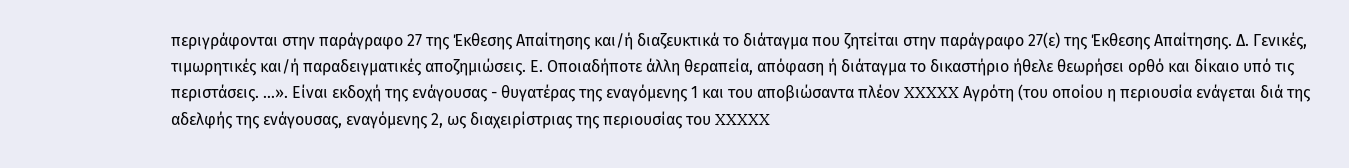περιγράφονται στην παράγραφο 27 της Έκθεσης Απαίτησης και/ή διαζευκτικά το διάταγμα που ζητείται στην παράγραφο 27(ε) της Έκθεσης Απαίτησης. Δ. Γενικές, τιμωρητικές και/ή παραδειγματικές αποζημιώσεις. Ε. Οποιαδήποτε άλλη θεραπεία, απόφαση ή διάταγμα το δικαστήριο ήθελε θεωρήσει ορθό και δίκαιο υπό τις περιστάσεις. ...». Είναι εκδοχή της ενάγουσας - θυγατέρας της εναγόμενης 1 και του αποβιώσαντα πλέον XXXXX Αγρότη (του οποίου η περιουσία ενάγεται διά της αδελφής της ενάγουσας, εναγόμενης 2, ως διαχειρίστριας της περιουσίας του XXXXX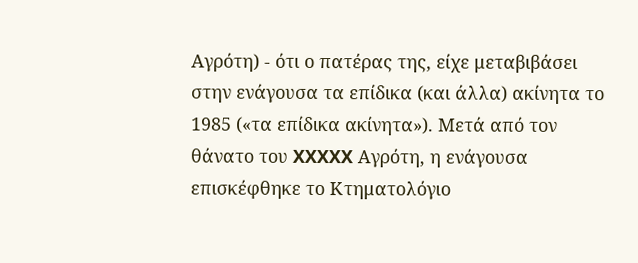Αγρότη) - ότι ο πατέρας της, είχε μεταβιβάσει στην ενάγουσα τα επίδικα (και άλλα) ακίνητα το 1985 («τα επίδικα ακίνητα»). Μετά από τον θάνατο του XXXXX Αγρότη, η ενάγουσα επισκέφθηκε το Κτηματολόγιο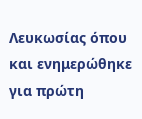Λευκωσίας όπου και ενημερώθηκε για πρώτη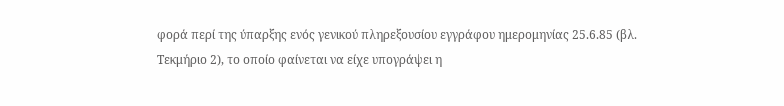φορά περί της ύπαρξης ενός γενικού πληρεξουσίου εγγράφου ημερομηνίας 25.6.85 (βλ. Τεκμήριο 2), το οποίο φαίνεται να είχε υπογράψει η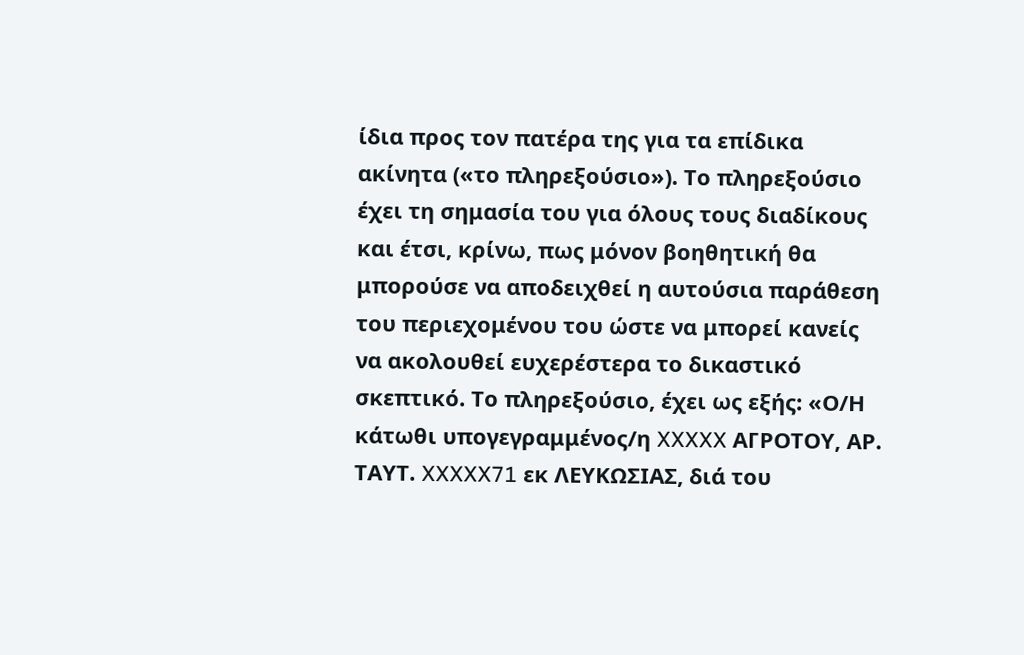ίδια προς τον πατέρα της για τα επίδικα ακίνητα («το πληρεξούσιο»). Το πληρεξούσιο έχει τη σημασία του για όλους τους διαδίκους και έτσι, κρίνω, πως μόνον βοηθητική θα μπορούσε να αποδειχθεί η αυτούσια παράθεση του περιεχομένου του ώστε να μπορεί κανείς να ακολουθεί ευχερέστερα το δικαστικό σκεπτικό. Το πληρεξούσιο, έχει ως εξής: «Ο/Η κάτωθι υπογεγραμμένος/η XXXXX ΑΓΡΟΤΟΥ, ΑΡ. ΤΑΥΤ. XXXXX71 εκ ΛΕΥΚΩΣΙΑΣ, διά του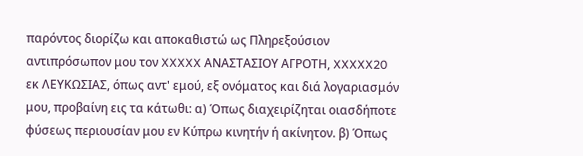παρόντος διορίζω και αποκαθιστώ ως Πληρεξούσιον αντιπρόσωπον μου τον XXXXX ΑΝΑΣΤΑΣΙΟΥ ΑΓΡΟΤΗ, XXXXX20 εκ ΛΕΥΚΩΣΙΑΣ, όπως αντ' εμού, εξ ονόματος και διά λογαριασμόν μου, προβαίνη εις τα κάτωθι: α) Όπως διαχειρίζηται οιασδήποτε φύσεως περιουσίαν μου εν Κύπρω κινητήν ή ακίνητον. β) Όπως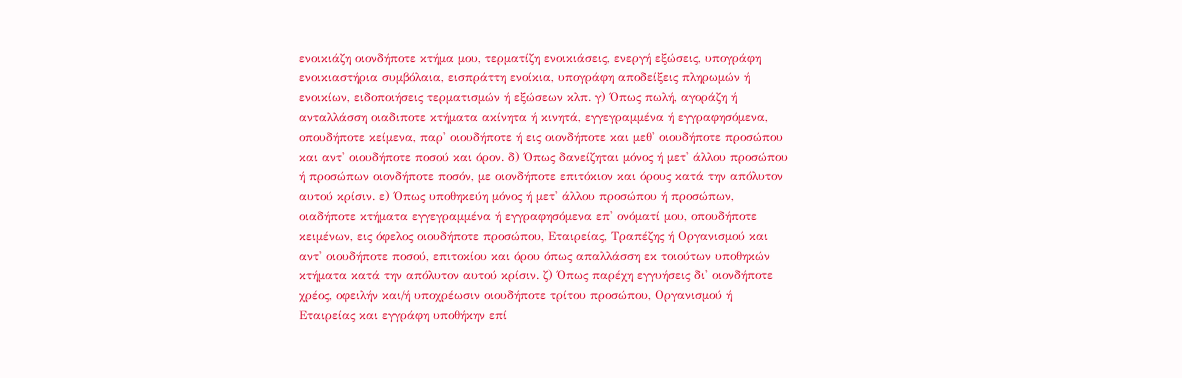ενοικιάζη οιονδήποτε κτήμα μου, τερματίζη ενοικιάσεις, ενεργή εξώσεις, υπογράφη ενοικιαστήρια συμβόλαια, εισπράττη ενοίκια, υπογράφη αποδείξεις πληρωμών ή ενοικίων, ειδοποιήσεις τερματισμών ή εξώσεων κλπ. γ) Όπως πωλή, αγοράζη ή ανταλλάσση οιαδιποτε κτήματα ακίνητα ή κινητά, εγγεγραμμένα ή εγγραφησόμενα, οπουδήποτε κείμενα, παρ' οιουδήποτε ή εις οιονδήποτε και μεθ' οιουδήποτε προσώπου και αντ' οιουδήποτε ποσού και όρον. δ) Όπως δανείζηται μόνος ή μετ' άλλου προσώπου ή προσώπων οιονδήποτε ποσόν, με οιονδήποτε επιτόκιον και όρους κατά την απόλυτον αυτού κρίσιν. ε) Όπως υποθηκεύη μόνος ή μετ' άλλου προσώπου ή προσώπων, οιαδήποτε κτήματα εγγεγραμμένα ή εγγραφησόμενα επ' ονόματί μου, οπουδήποτε κειμένων, εις όφελος οιουδήποτε προσώπου, Εταιρείας, Τραπέζης ή Οργανισμού και αντ' οιουδήποτε ποσού, επιτοκίου και όρου όπως απαλλάσση εκ τοιούτων υποθηκών κτήματα κατά την απόλυτον αυτού κρίσιν. ζ) Όπως παρέχη εγγυήσεις δι' οιονδήποτε χρέος, οφειλήν και/ή υποχρέωσιν οιουδήποτε τρίτου προσώπου, Οργανισμού ή Εταιρείας και εγγράφη υποθήκην επί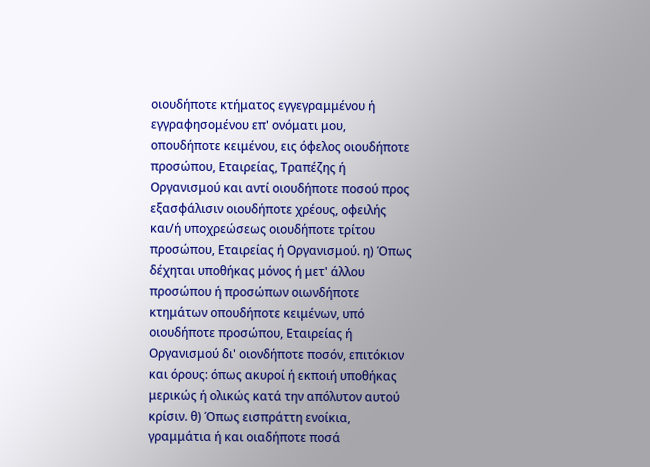οιουδήποτε κτήματος εγγεγραμμένου ή εγγραφησομένου επ' ονόματι μου, οπουδήποτε κειμένου, εις όφελος οιουδήποτε προσώπου, Εταιρείας, Τραπέζης ή Οργανισμού και αντί οιουδήποτε ποσού προς εξασφάλισιν οιουδήποτε χρέους, οφειλής και/ή υποχρεώσεως οιουδήποτε τρίτου προσώπου, Εταιρείας ή Οργανισμού. η) Όπως δέχηται υποθήκας μόνος ή μετ' άλλου προσώπου ή προσώπων οιωνδήποτε κτημάτων οπουδήποτε κειμένων, υπό οιουδήποτε προσώπου, Εταιρείας ή Οργανισμού δι' οιονδήποτε ποσόν, επιτόκιον και όρους: όπως ακυροί ή εκποιή υποθήκας μερικώς ή ολικώς κατά την απόλυτον αυτού κρίσιν. θ) Όπως εισπράττη ενοίκια, γραμμάτια ή και οιαδήποτε ποσά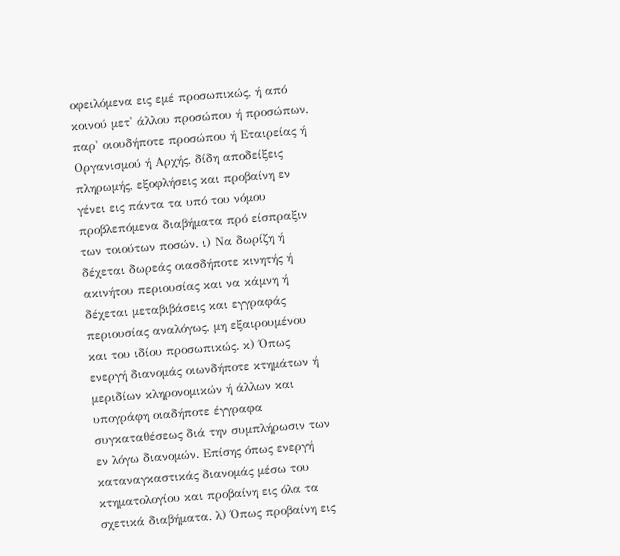οφειλόμενα εις εμέ προσωπικώς, ή από κοινού μετ' άλλου προσώπου ή προσώπων, παρ' οιουδήποτε προσώπου ή Εταιρείας ή Οργανισμού ή Αρχής, δίδη αποδείξεις πληρωμής, εξοφλήσεις και προβαίνη εν γένει εις πάντα τα υπό του νόμου προβλεπόμενα διαβήματα πρό είσπραξιν των τοιούτων ποσών. ι) Να δωρίζη ή δέχεται δωρεάς οιασδήποτε κινητής ή ακινήτου περιουσίας και να κάμνη ή δέχεται μεταβιβάσεις και εγγραφάς περιουσίας αναλόγως, μη εξαιρουμένου και του ιδίου προσωπικώς. κ) Όπως ενεργή διανομάς οιωνδήποτε κτημάτων ή μεριδίων κληρονομικών ή άλλων και υπογράφη οιαδήποτε έγγραφα συγκαταθέσεως διά την συμπλήρωσιν των εν λόγω διανομών. Επίσης όπως ενεργή καταναγκαστικάς διανομάς μέσω του κτηματολογίου και προβαίνη εις όλα τα σχετικά διαβήματα. λ) Όπως προβαίνη εις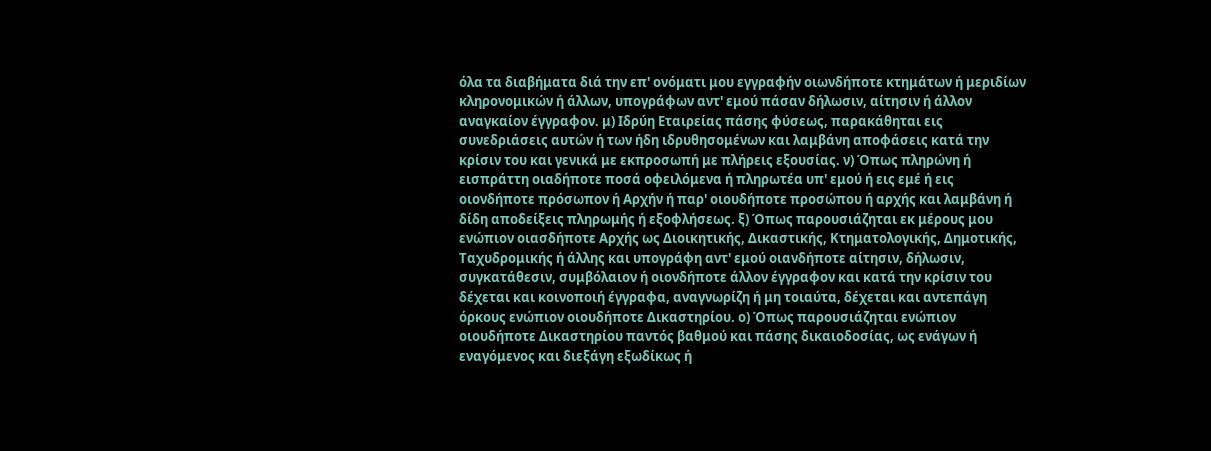όλα τα διαβήματα διά την επ' ονόματι μου εγγραφήν οιωνδήποτε κτημάτων ή μεριδίων κληρονομικών ή άλλων, υπογράφων αντ' εμού πάσαν δήλωσιν, αίτησιν ή άλλον αναγκαίον έγγραφον. μ) Ιδρύη Εταιρείας πάσης φύσεως, παρακάθηται εις συνεδριάσεις αυτών ή των ήδη ιδρυθησομένων και λαμβάνη αποφάσεις κατά την κρίσιν του και γενικά με εκπροσωπή με πλήρεις εξουσίας. ν) Όπως πληρώνη ή εισπράττη οιαδήποτε ποσά οφειλόμενα ή πληρωτέα υπ' εμού ή εις εμέ ή εις οιονδήποτε πρόσωπον ή Αρχήν ή παρ' οιουδήποτε προσώπου ή αρχής και λαμβάνη ή δίδη αποδείξεις πληρωμής ή εξοφλήσεως. ξ) Όπως παρουσιάζηται εκ μέρους μου ενώπιον οιασδήποτε Αρχής ως Διοικητικής, Δικαστικής, Κτηματολογικής, Δημοτικής, Ταχυδρομικής ή άλλης και υπογράφη αντ' εμού οιανδήποτε αίτησιν, δήλωσιν, συγκατάθεσιν, συμβόλαιον ή οιονδήποτε άλλον έγγραφον και κατά την κρίσιν του δέχεται και κοινοποιή έγγραφα, αναγνωρίζη ή μη τοιαύτα, δέχεται και αντεπάγη όρκους ενώπιον οιουδήποτε Δικαστηρίου. ο) Όπως παρουσιάζηται ενώπιον οιουδήποτε Δικαστηρίου παντός βαθμού και πάσης δικαιοδοσίας, ως ενάγων ή εναγόμενος και διεξάγη εξωδίκως ή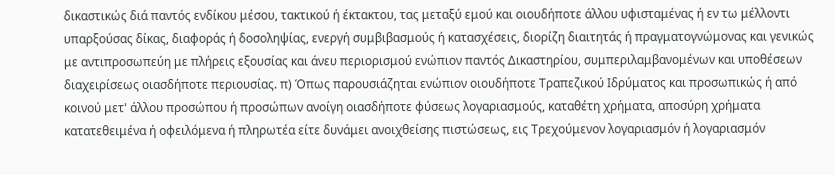δικαστικώς διά παντός ενδίκου μέσου, τακτικού ή έκτακτου, τας μεταξύ εμού και οιουδήποτε άλλου υφισταμένας ή εν τω μέλλοντι υπαρξούσας δίκας, διαφοράς ή δοσοληψίας, ενεργή συμβιβασμούς ή κατασχέσεις, διορίζη διαιτητάς ή πραγματογνώμονας και γενικώς με αντιπροσωπεύη με πλήρεις εξουσίας και άνευ περιορισμού ενώπιον παντός Δικαστηρίου, συμπεριλαμβανομένων και υποθέσεων διαχειρίσεως οιασδήποτε περιουσίας. π) Όπως παρουσιάζηται ενώπιον οιουδήποτε Τραπεζικού Ιδρύματος και προσωπικώς ή από κοινού μετ' άλλου προσώπου ή προσώπων ανοίγη οιασδήποτε φύσεως λογαριασμούς, καταθέτη χρήματα, αποσύρη χρήματα κατατεθειμένα ή οφειλόμενα ή πληρωτέα είτε δυνάμει ανοιχθείσης πιστώσεως, εις Τρεχούμενον λογαριασμόν ή λογαριασμόν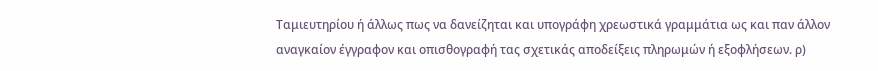Ταμιευτηρίου ή άλλως πως να δανείζηται και υπογράφη χρεωστικά γραμμάτια ως και παν άλλον αναγκαίον έγγραφον και οπισθογραφή τας σχετικάς αποδείξεις πληρωμών ή εξοφλήσεων. ρ)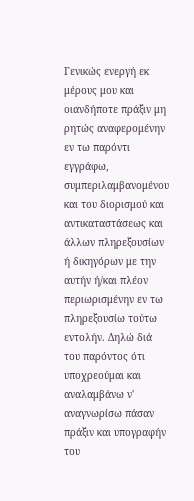Γενικώς ενεργή εκ μέρους μου και οιανδήποτε πράξιν μη ρητώς αναφερομένην εν τω παρόντι εγγράφω, συμπεριλαμβανομένου και του διορισμού και αντικαταστάσεως και άλλων πληρεξουσίων ή δικηγόρων με την αυτήν ή/και πλέον περιωρισμένην εν τω πληρεξουσίω τούτω εντολήν. Δηλώ διά του παρόντος ότι υποχρεούμαι και αναλαμβάνω ν' αναγνωρίσω πάσαν πράξιν και υπογραφήν του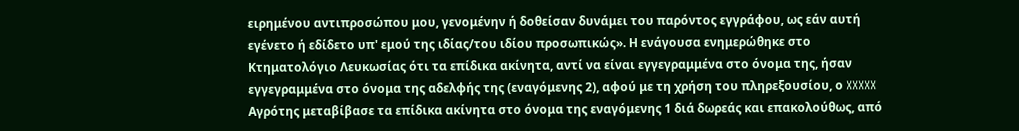ειρημένου αντιπροσώπου μου, γενομένην ή δοθείσαν δυνάμει του παρόντος εγγράφου, ως εάν αυτή εγένετο ή εδίδετο υπ' εμού της ιδίας/του ιδίου προσωπικώς». Η ενάγουσα ενημερώθηκε στο Κτηματολόγιο Λευκωσίας ότι τα επίδικα ακίνητα, αντί να είναι εγγεγραμμένα στο όνομα της, ήσαν εγγεγραμμένα στο όνομα της αδελφής της (εναγόμενης 2), αφού με τη χρήση του πληρεξουσίου, ο XXXXX Αγρότης μεταβίβασε τα επίδικα ακίνητα στο όνομα της εναγόμενης 1 διά δωρεάς και επακολούθως, από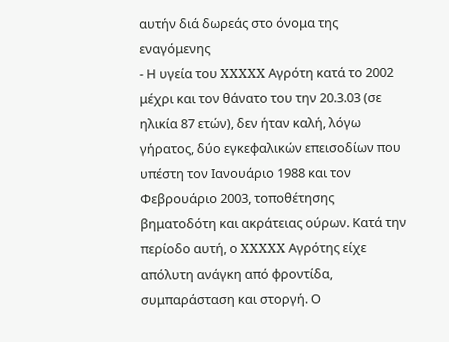αυτήν διά δωρεάς στο όνομα της εναγόμενης
- Η υγεία του XXXXX Αγρότη κατά το 2002 μέχρι και τον θάνατο του την 20.3.03 (σε ηλικία 87 ετών), δεν ήταν καλή, λόγω γήρατος, δύο εγκεφαλικών επεισοδίων που υπέστη τον Ιανουάριο 1988 και τον Φεβρουάριο 2003, τοποθέτησης βηματοδότη και ακράτειας ούρων. Κατά την περίοδο αυτή, ο XXXXX Αγρότης είχε απόλυτη ανάγκη από φροντίδα, συμπαράσταση και στοργή. Ο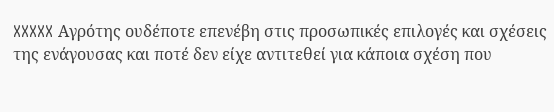XXXXX Αγρότης ουδέποτε επενέβη στις προσωπικές επιλογές και σχέσεις της ενάγουσας και ποτέ δεν είχε αντιτεθεί για κάποια σχέση που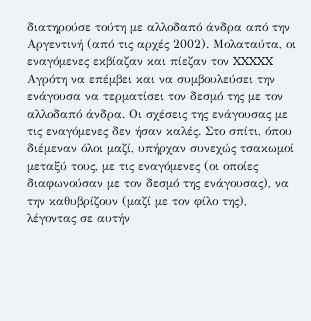διατηρούσε τούτη με αλλοδαπό άνδρα από την Αργεντινή (από τις αρχές 2002). Μολαταύτα, οι εναγόμενες εκβίαζαν και πίεζαν τον XXXXX Αγρότη να επέμβει και να συμβουλεύσει την ενάγουσα να τερματίσει τον δεσμό της με τον αλλοδαπό άνδρα. Οι σχέσεις της ενάγουσας με τις εναγόμενες δεν ήσαν καλές. Στο σπίτι, όπου διέμεναν όλοι μαζί, υπήρχαν συνεχώς τσακωμοί μεταξύ τους, με τις εναγόμενες (οι οποίες διαφωνούσαν με τον δεσμό της ενάγουσας), να την καθυβρίζουν (μαζί με τον φίλο της), λέγοντας σε αυτήν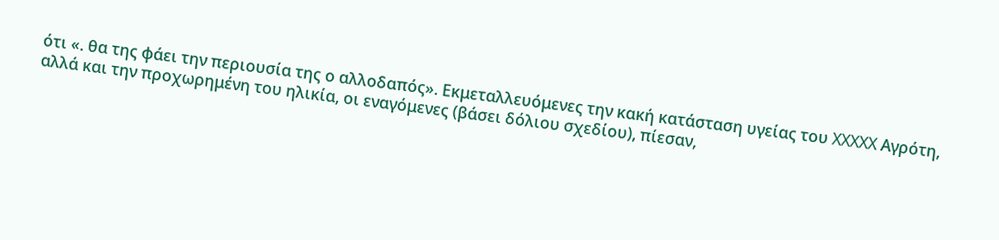ότι «. θα της φάει την περιουσία της ο αλλοδαπός». Εκμεταλλευόμενες την κακή κατάσταση υγείας του XXXXX Αγρότη, αλλά και την προχωρημένη του ηλικία, οι εναγόμενες (βάσει δόλιου σχεδίου), πίεσαν,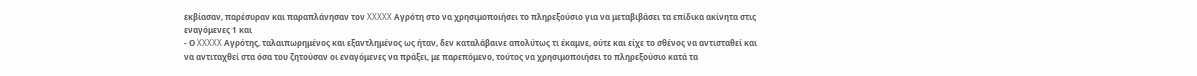εκβίασαν, παρέσυραν και παραπλάνησαν τον XXXXX Αγρότη στο να χρησιμοποιήσει το πληρεξούσιο για να μεταβιβάσει τα επίδικα ακίνητα στις εναγόμενες 1 και
- Ο XXXXX Αγρότης, ταλαιπωρημένος και εξαντλημένος ως ήταν, δεν καταλάβαινε απολύτως τι έκαμνε, ούτε και είχε το σθένος να αντισταθεί και να αντιταχθεί στα όσα του ζητούσαν οι εναγόμενες να πράξει, με παρεπόμενο, τούτος να χρησιμοποιήσει το πληρεξούσιο κατά τα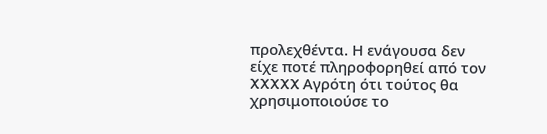προλεχθέντα. Η ενάγουσα δεν είχε ποτέ πληροφορηθεί από τον XXXXX Αγρότη ότι τούτος θα χρησιμοποιούσε το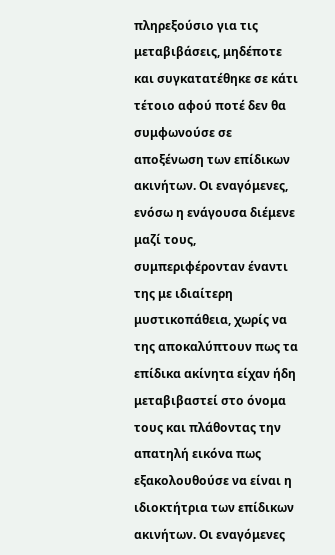πληρεξούσιο για τις μεταβιβάσεις, μηδέποτε και συγκατατέθηκε σε κάτι τέτοιο αφού ποτέ δεν θα συμφωνούσε σε αποξένωση των επίδικων ακινήτων. Οι εναγόμενες, ενόσω η ενάγουσα διέμενε μαζί τους, συμπεριφέρονταν έναντι της με ιδιαίτερη μυστικοπάθεια, χωρίς να της αποκαλύπτουν πως τα επίδικα ακίνητα είχαν ήδη μεταβιβαστεί στο όνομα τους και πλάθοντας την απατηλή εικόνα πως εξακολουθούσε να είναι η ιδιοκτήτρια των επίδικων ακινήτων. Οι εναγόμενες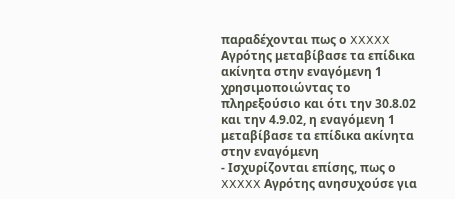παραδέχονται πως ο XXXXX Αγρότης μεταβίβασε τα επίδικα ακίνητα στην εναγόμενη 1 χρησιμοποιώντας το πληρεξούσιο και ότι την 30.8.02 και την 4.9.02, η εναγόμενη 1 μεταβίβασε τα επίδικα ακίνητα στην εναγόμενη
- Ισχυρίζονται επίσης, πως ο XXXXX Αγρότης ανησυχούσε για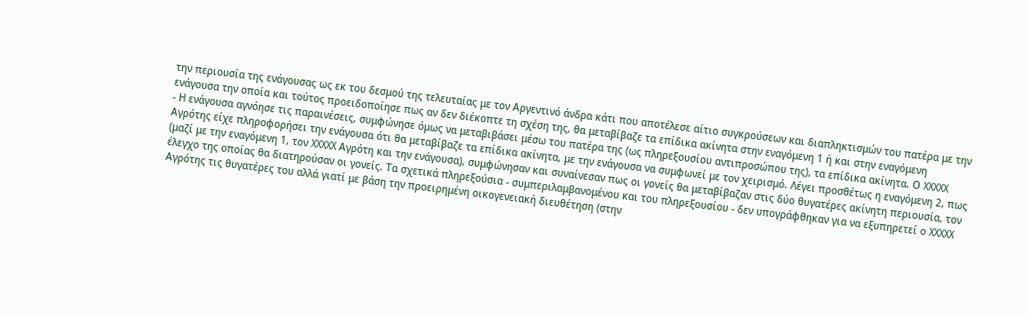την περιουσία της ενάγουσας ως εκ του δεσμού της τελευταίας με τον Αργεντινό άνδρα κάτι που αποτέλεσε αίτιο συγκρούσεων και διαπληκτισμών του πατέρα με την ενάγουσα την οποία και τούτος προειδοποίησε πως αν δεν διέκοπτε τη σχέση της, θα μεταβίβαζε τα επίδικα ακίνητα στην εναγόμενη 1 ή και στην εναγόμενη
- Η ενάγουσα αγνόησε τις παραινέσεις, συμφώνησε όμως να μεταβιβάσει μέσω του πατέρα της (ως πληρεξουσίου αντιπροσώπου της), τα επίδικα ακίνητα. Ο XXXXX Αγρότης είχε πληροφορήσει την ενάγουσα ότι θα μεταβίβαζε τα επίδικα ακίνητα, με την ενάγουσα να συμφωνεί με τον χειρισμό. Λέγει προσθέτως η εναγόμενη 2, πως (μαζί με την εναγόμενη 1, τον XXXXX Αγρότη και την ενάγουσα), συμφώνησαν και συναίνεσαν πως οι γονείς θα μεταβίβαζαν στις δύο θυγατέρες ακίνητη περιουσία, τον έλεγχο της οποίας θα διατηρούσαν οι γονείς. Τα σχετικά πληρεξούσια - συμπεριλαμβανομένου και του πληρεξουσίου - δεν υπογράφθηκαν για να εξυπηρετεί ο XXXXX Αγρότης τις θυγατέρες του αλλά γιατί με βάση την προειρημένη οικογενειακή διευθέτηση (στην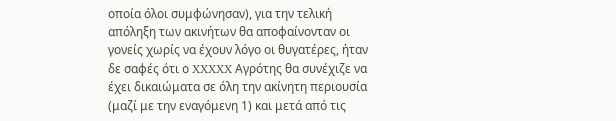οποία όλοι συμφώνησαν), για την τελική απόληξη των ακινήτων θα αποφαίνονταν οι γονείς χωρίς να έχουν λόγο οι θυγατέρες, ήταν δε σαφές ότι ο XXXXX Αγρότης θα συνέχιζε να έχει δικαιώματα σε όλη την ακίνητη περιουσία (μαζί με την εναγόμενη 1) και μετά από τις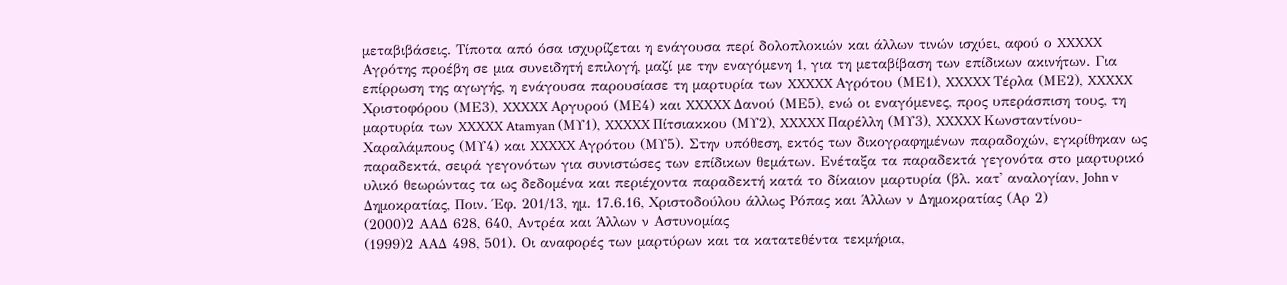μεταβιβάσεις. Τίποτα από όσα ισχυρίζεται η ενάγουσα περί δολοπλοκιών και άλλων τινών ισχύει, αφού ο XXXXX Αγρότης προέβη σε μια συνειδητή επιλογή, μαζί με την εναγόμενη 1, για τη μεταβίβαση των επίδικων ακινήτων. Για επίρρωση της αγωγής, η ενάγουσα παρουσίασε τη μαρτυρία των XXXXX Αγρότου (ΜΕ1), XXXXX Τέρλα (ΜΕ2), XXXXX Χριστοφόρου (ΜΕ3), XXXXX Αργυρού (ΜΕ4) και XXXXX Δανού (ΜΕ5), ενώ οι εναγόμενες, προς υπεράσπιση τους, τη μαρτυρία των XXXXX Atamyan (ΜΥ1), XXXXX Πίτσιακκου (ΜΥ2), XXXXX Παρέλλη (ΜΥ3), XXXXX Κωνσταντίνου-Χαραλάμπους (ΜΥ4) και XXXXX Αγρότου (ΜΥ5). Στην υπόθεση, εκτός των δικογραφημένων παραδοχών, εγκρίθηκαν ως παραδεκτά, σειρά γεγονότων για συνιστώσες των επίδικων θεμάτων. Ενέταξα τα παραδεκτά γεγονότα στο μαρτυρικό υλικό θεωρώντας τα ως δεδομένα και περιέχοντα παραδεκτή κατά το δίκαιον μαρτυρία (βλ. κατ' αναλογίαν, John v Δημοκρατίας, Ποιν. Έφ. 201/13, ημ. 17.6.16, Χριστοδούλου άλλως Ρόπας και Άλλων ν Δημοκρατίας (Αρ 2)
(2000)2 ΑΑΔ 628, 640, Αντρέα και Άλλων ν Αστυνομίας
(1999)2 ΑΑΔ 498, 501). Οι αναφορές των μαρτύρων και τα κατατεθέντα τεκμήρια,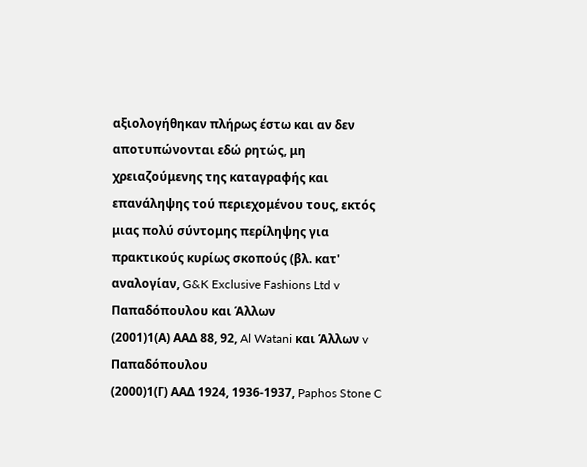αξιολογήθηκαν πλήρως έστω και αν δεν αποτυπώνονται εδώ ρητώς, μη χρειαζούμενης της καταγραφής και επανάληψης τού περιεχομένου τους, εκτός μιας πολύ σύντομης περίληψης για πρακτικούς κυρίως σκοπούς (βλ. κατ' αναλογίαν, G&K Exclusive Fashions Ltd v Παπαδόπουλου και Άλλων
(2001)1(Α) ΑΑΔ 88, 92, Al Watani και Άλλων v Παπαδόπουλου
(2000)1(Γ) ΑΑΔ 1924, 1936-1937, Paphos Stone C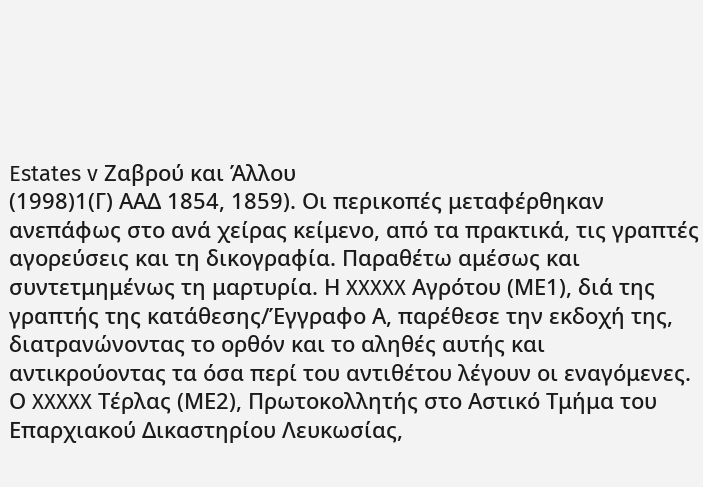Estates v Ζαβρού και Άλλου
(1998)1(Γ) ΑΑΔ 1854, 1859). Οι περικοπές μεταφέρθηκαν ανεπάφως στο ανά χείρας κείμενο, από τα πρακτικά, τις γραπτές αγορεύσεις και τη δικογραφία. Παραθέτω αμέσως και συντετμημένως τη μαρτυρία. Η XXXXX Αγρότου (ΜΕ1), διά της γραπτής της κατάθεσης/Έγγραφο Α, παρέθεσε την εκδοχή της, διατρανώνοντας το ορθόν και το αληθές αυτής και αντικρούοντας τα όσα περί του αντιθέτου λέγουν οι εναγόμενες. Ο XXXXX Τέρλας (ΜΕ2), Πρωτοκολλητής στο Αστικό Τμήμα του Επαρχιακού Δικαστηρίου Λευκωσίας,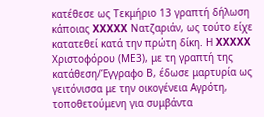κατέθεσε ως Τεκμήριο 13 γραπτή δήλωση κάποιας XXXXX Νατζαριάν, ως τούτο είχε κατατεθεί κατά την πρώτη δίκη. Η XXXXX Χριστοφόρου (ΜΕ3), με τη γραπτή της κατάθεση/Έγγραφο Β, έδωσε μαρτυρία ως γειτόνισσα με την οικογένεια Αγρότη, τοποθετούμενη για συμβάντα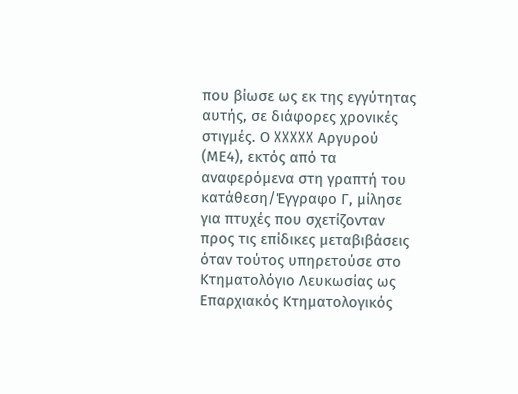που βίωσε ως εκ της εγγύτητας αυτής, σε διάφορες χρονικές στιγμές. Ο XXXXX Αργυρού (ΜΕ4), εκτός από τα αναφερόμενα στη γραπτή του κατάθεση/Έγγραφο Γ, μίλησε για πτυχές που σχετίζονταν προς τις επίδικες μεταβιβάσεις όταν τούτος υπηρετούσε στο Κτηματολόγιο Λευκωσίας ως Επαρχιακός Κτηματολογικός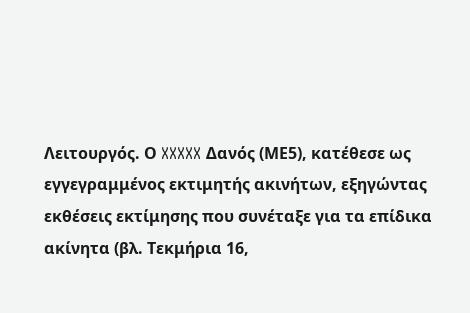Λειτουργός. Ο XXXXX Δανός (ΜΕ5), κατέθεσε ως εγγεγραμμένος εκτιμητής ακινήτων, εξηγώντας εκθέσεις εκτίμησης που συνέταξε για τα επίδικα ακίνητα (βλ. Τεκμήρια 16,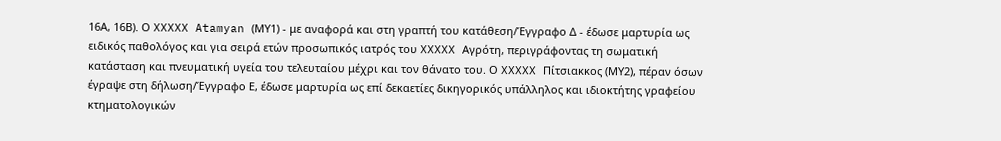16Α, 16Β). Ο XXXXX Atamyan (ΜΥ1) - με αναφορά και στη γραπτή του κατάθεση/Έγγραφο Δ - έδωσε μαρτυρία ως ειδικός παθολόγος και για σειρά ετών προσωπικός ιατρός του XXXXX Αγρότη, περιγράφοντας τη σωματική κατάσταση και πνευματική υγεία του τελευταίου μέχρι και τον θάνατο του. Ο XXXXX Πίτσιακκος (ΜΥ2), πέραν όσων έγραψε στη δήλωση/Έγγραφο Ε, έδωσε μαρτυρία ως επί δεκαετίες δικηγορικός υπάλληλος και ιδιοκτήτης γραφείου κτηματολογικών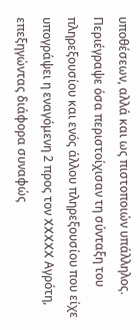υποθέσεων, αλλά και ως πιστοποιών υπάλληλος. Περιέγραψε όσα περιστοίχισαν τη σύνταξη του πληρεξουσίου και ενός άλλου πληρεξουσίου που είχε υπογράψει η εναγόμενη 2 προς τον XXXXX Αγρότη, επεξηγώντας διάφορα συναφώς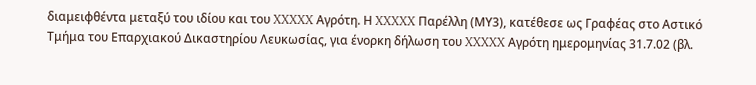διαμειφθέντα μεταξύ του ιδίου και του XXXXX Αγρότη. Η XXXXX Παρέλλη (ΜΥ3), κατέθεσε ως Γραφέας στο Αστικό Τμήμα του Επαρχιακού Δικαστηρίου Λευκωσίας, για ένορκη δήλωση του XXXXX Αγρότη ημερομηνίας 31.7.02 (βλ.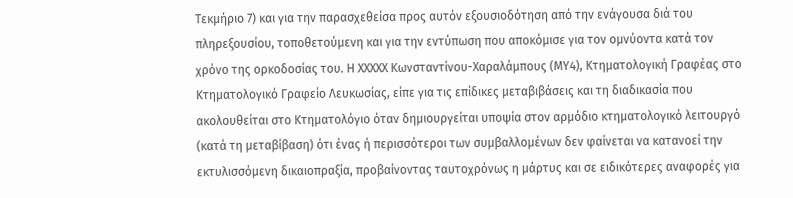Τεκμήριο 7) και για την παρασχεθείσα προς αυτόν εξουσιοδότηση από την ενάγουσα διά του πληρεξουσίου, τοποθετούμενη και για την εντύπωση που αποκόμισε για τον ομνύοντα κατά τον χρόνο της ορκοδοσίας του. Η XXXXX Κωνσταντίνου-Χαραλάμπους (ΜΥ4), Κτηματολογική Γραφέας στο Κτηματολογικό Γραφείο Λευκωσίας, είπε για τις επίδικες μεταβιβάσεις και τη διαδικασία που ακολουθείται στο Κτηματολόγιο όταν δημιουργείται υποψία στον αρμόδιο κτηματολογικό λειτουργό (κατά τη μεταβίβαση) ότι ένας ή περισσότεροι των συμβαλλομένων δεν φαίνεται να κατανοεί την εκτυλισσόμενη δικαιοπραξία, προβαίνοντας ταυτοχρόνως η μάρτυς και σε ειδικότερες αναφορές για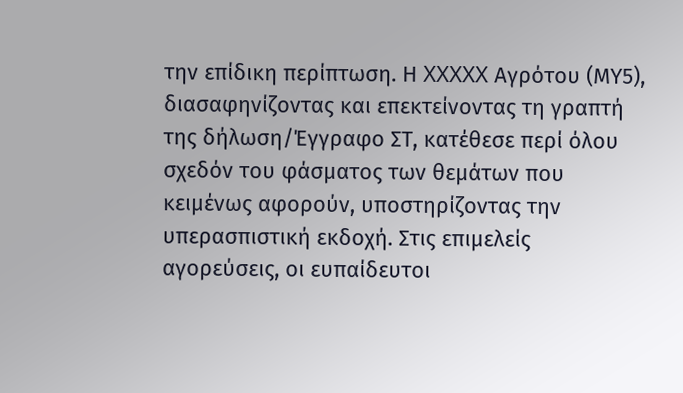την επίδικη περίπτωση. Η XXXXX Αγρότου (ΜΥ5), διασαφηνίζοντας και επεκτείνοντας τη γραπτή της δήλωση/Έγγραφο ΣΤ, κατέθεσε περί όλου σχεδόν του φάσματος των θεμάτων που κειμένως αφορούν, υποστηρίζοντας την υπερασπιστική εκδοχή. Στις επιμελείς αγορεύσεις, οι ευπαίδευτοι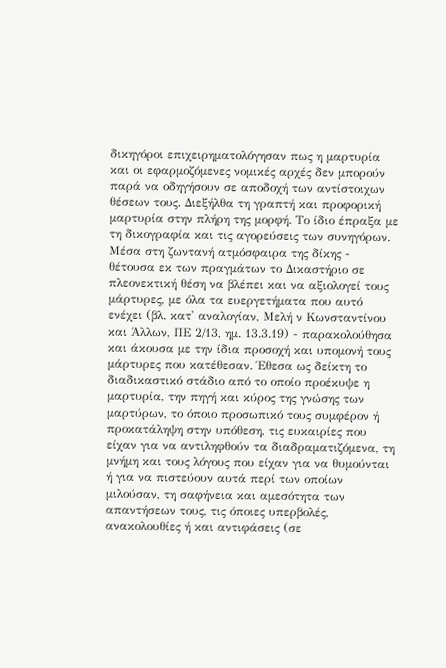δικηγόροι επιχειρηματολόγησαν πως η μαρτυρία και οι εφαρμοζόμενες νομικές αρχές δεν μπορούν παρά να οδηγήσουν σε αποδοχή των αντίστοιχων θέσεων τους. Διεξήλθα τη γραπτή και προφορική μαρτυρία στην πλήρη της μορφή. Το ίδιο έπραξα με τη δικογραφία και τις αγορεύσεις των συνηγόρων. Μέσα στη ζωντανή ατμόσφαιρα της δίκης - θέτουσα εκ των πραγμάτων το Δικαστήριο σε πλεονεκτική θέση να βλέπει και να αξιολογεί τους μάρτυρες, με όλα τα ευεργετήματα που αυτό ενέχει (βλ. κατ' αναλογίαν, Μελή ν Κωνσταντίνου και Άλλων, ΠΕ 2/13, ημ. 13.3.19) - παρακολούθησα και άκουσα με την ίδια προσοχή και υπομονή τους μάρτυρες που κατέθεσαν. Έθεσα ως δείκτη το διαδικαστικό στάδιο από το οποίο προέκυψε η μαρτυρία, την πηγή και κύρος της γνώσης των μαρτύρων, το όποιο προσωπικό τους συμφέρον ή προκατάληψη στην υπόθεση, τις ευκαιρίες που είχαν για να αντιληφθούν τα διαδραματιζόμενα, τη μνήμη και τους λόγους που είχαν για να θυμούνται ή για να πιστεύουν αυτά περί των οποίων μιλούσαν, τη σαφήνεια και αμεσότητα των απαντήσεων τους, τις όποιες υπερβολές, ανακολουθίες ή και αντιφάσεις (σε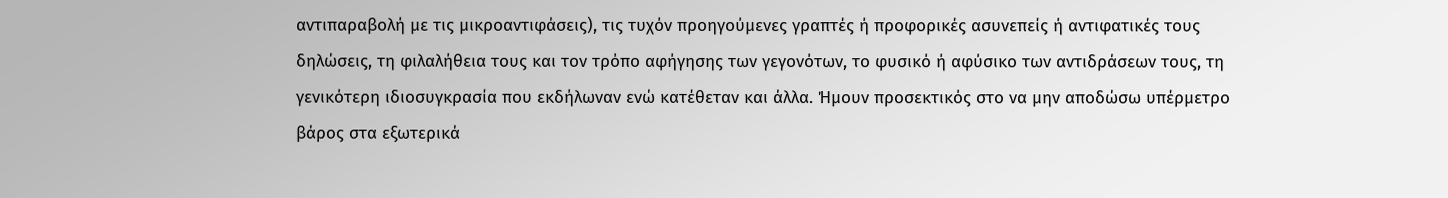αντιπαραβολή με τις μικροαντιφάσεις), τις τυχόν προηγούμενες γραπτές ή προφορικές ασυνεπείς ή αντιφατικές τους δηλώσεις, τη φιλαλήθεια τους και τον τρόπο αφήγησης των γεγονότων, το φυσικό ή αφύσικο των αντιδράσεων τους, τη γενικότερη ιδιοσυγκρασία που εκδήλωναν ενώ κατέθεταν και άλλα. Ήμουν προσεκτικός στο να μην αποδώσω υπέρμετρο βάρος στα εξωτερικά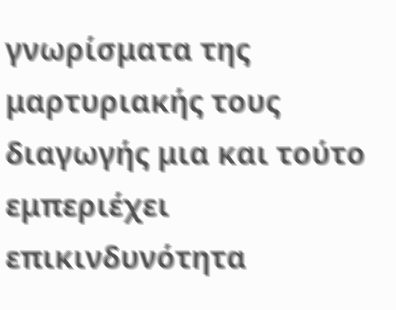γνωρίσματα της μαρτυριακής τους διαγωγής μια και τούτο εμπεριέχει επικινδυνότητα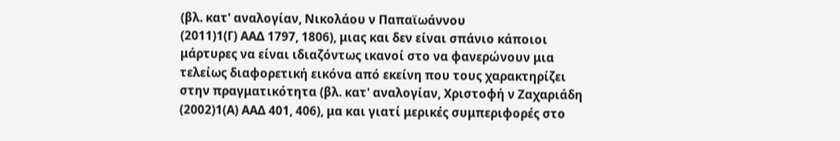(βλ. κατ' αναλογίαν, Νικολάου ν Παπαϊωάννου
(2011)1(Γ) ΑΑΔ 1797, 1806), μιας και δεν είναι σπάνιο κάποιοι μάρτυρες να είναι ιδιαζόντως ικανοί στο να φανερώνουν μια τελείως διαφορετική εικόνα από εκείνη που τους χαρακτηρίζει στην πραγματικότητα (βλ. κατ' αναλογίαν, Χριστοφή ν Ζαχαριάδη
(2002)1(Α) ΑΑΔ 401, 406), μα και γιατί μερικές συμπεριφορές στο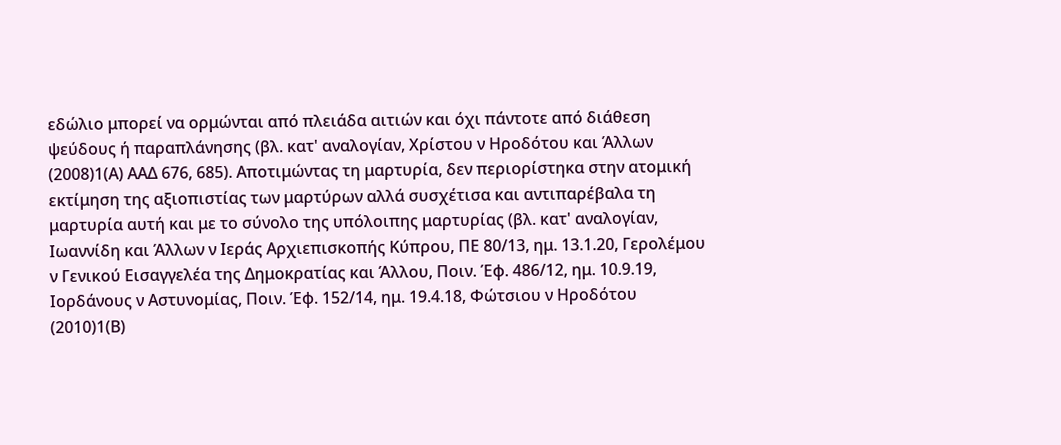εδώλιο μπορεί να ορμώνται από πλειάδα αιτιών και όχι πάντοτε από διάθεση ψεύδους ή παραπλάνησης (βλ. κατ' αναλογίαν, Χρίστου ν Ηροδότου και Άλλων
(2008)1(Α) ΑΑΔ 676, 685). Αποτιμώντας τη μαρτυρία, δεν περιορίστηκα στην ατομική εκτίμηση της αξιοπιστίας των μαρτύρων αλλά συσχέτισα και αντιπαρέβαλα τη μαρτυρία αυτή και με το σύνολο της υπόλοιπης μαρτυρίας (βλ. κατ' αναλογίαν, Ιωαννίδη και Άλλων ν Ιεράς Αρχιεπισκοπής Κύπρου, ΠΕ 80/13, ημ. 13.1.20, Γερολέμου ν Γενικού Εισαγγελέα της Δημοκρατίας και Άλλου, Ποιν. Έφ. 486/12, ημ. 10.9.19, Ιορδάνους ν Αστυνομίας, Ποιν. Έφ. 152/14, ημ. 19.4.18, Φώτσιου ν Ηροδότου
(2010)1(Β)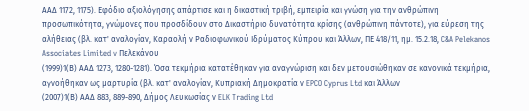ΑΑΔ 1172, 1175). Εφόδιο αξιολόγησης απάρτισε και η δικαστική τριβή, εμπειρία και γνώση για την ανθρώπινη προσωπικότητα, γνώμονες που προσδίδουν στο Δικαστήριο δυνατότητα κρίσης (ανθρώπινη πάντοτε), για εύρεση της αλήθειας (βλ. κατ' αναλογίαν, Καραολή ν Ραδιοφωνικού Ιδρύματος Κύπρου και Άλλων, ΠΕ 418/11, ημ. 15.2.18, C&A Pelekanos Associates Limited v Πελεκάνου
(1999)1(Β) ΑΑΔ 1273, 1280-1281). Όσα τεκμήρια κατατέθηκαν για αναγνώριση και δεν μετουσιώθηκαν σε κανονικά τεκμήρια, αγνοήθηκαν ως μαρτυρία (βλ. κατ' αναλογίαν, Κυπριακή Δημοκρατία ν EPCO Cyprus Ltd και Άλλων
(2007)1(Β) ΑΑΔ 883, 889-890, Δήμος Λευκωσίας ν ELK Trading Ltd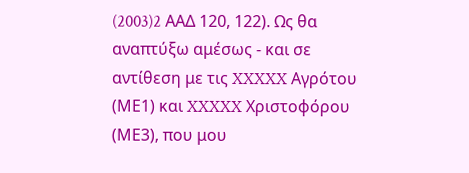(2003)2 AAΔ 120, 122). Ως θα αναπτύξω αμέσως - και σε αντίθεση με τις XXXXX Αγρότου (ΜΕ1) και XXXXX Χριστοφόρου (ΜΕ3), που μου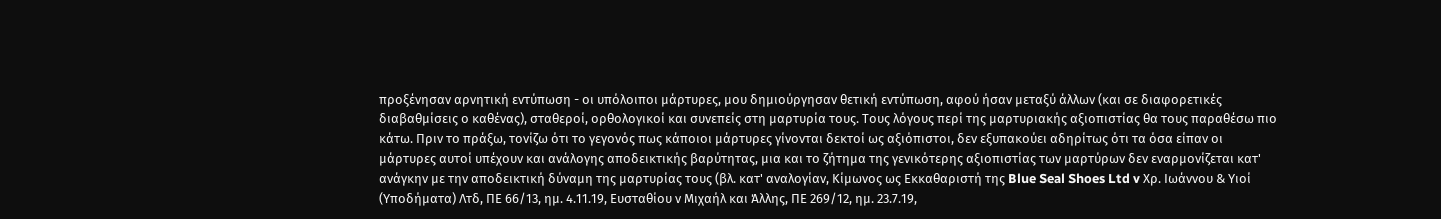προξένησαν αρνητική εντύπωση - οι υπόλοιποι μάρτυρες, μου δημιούργησαν θετική εντύπωση, αφού ήσαν μεταξύ άλλων (και σε διαφορετικές διαβαθμίσεις ο καθένας), σταθεροί, ορθολογικοί και συνεπείς στη μαρτυρία τους. Τους λόγους περί της μαρτυριακής αξιοπιστίας θα τους παραθέσω πιο κάτω. Πριν το πράξω, τονίζω ότι το γεγονός πως κάποιοι μάρτυρες γίνονται δεκτοί ως αξιόπιστοι, δεν εξυπακούει αδηρίτως ότι τα όσα είπαν οι μάρτυρες αυτοί υπέχουν και ανάλογης αποδεικτικής βαρύτητας, μια και το ζήτημα της γενικότερης αξιοπιστίας των μαρτύρων δεν εναρμονίζεται κατ' ανάγκην με την αποδεικτική δύναμη της μαρτυρίας τους (βλ. κατ' αναλογίαν, Κίμωνος ως Εκκαθαριστή της Blue Seal Shoes Ltd v Χρ. Ιωάννου & Υιοί (Υποδήματα) Λτδ, ΠΕ 66/13, ημ. 4.11.19, Ευσταθίου ν Μιχαήλ και Άλλης, ΠΕ 269/12, ημ. 23.7.19,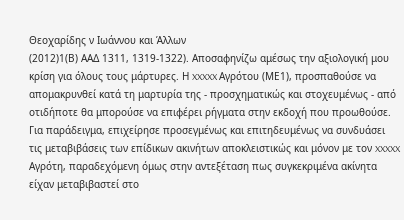Θεοχαρίδης ν Ιωάννου και Άλλων
(2012)1(Β) ΑΑΔ 1311, 1319-1322). Αποσαφηνίζω αμέσως την αξιολογική μου κρίση για όλους τους μάρτυρες. Η XXXXX Αγρότου (ΜΕ1), προσπαθούσε να απομακρυνθεί κατά τη μαρτυρία της - προσχηματικώς και στοχευμένως - από οτιδήποτε θα μπορούσε να επιφέρει ρήγματα στην εκδοχή που προωθούσε. Για παράδειγμα, επιχείρησε προσεγμένως και επιτηδευμένως να συνδυάσει τις μεταβιβάσεις των επίδικων ακινήτων αποκλειστικώς και μόνον με τον XXXXX Αγρότη, παραδεχόμενη όμως στην αντεξέταση πως συγκεκριμένα ακίνητα είχαν μεταβιβαστεί στο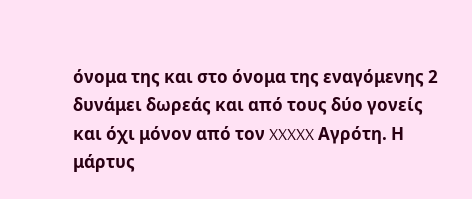όνομα της και στο όνομα της εναγόμενης 2 δυνάμει δωρεάς και από τους δύο γονείς και όχι μόνον από τον XXXXX Αγρότη. Η μάρτυς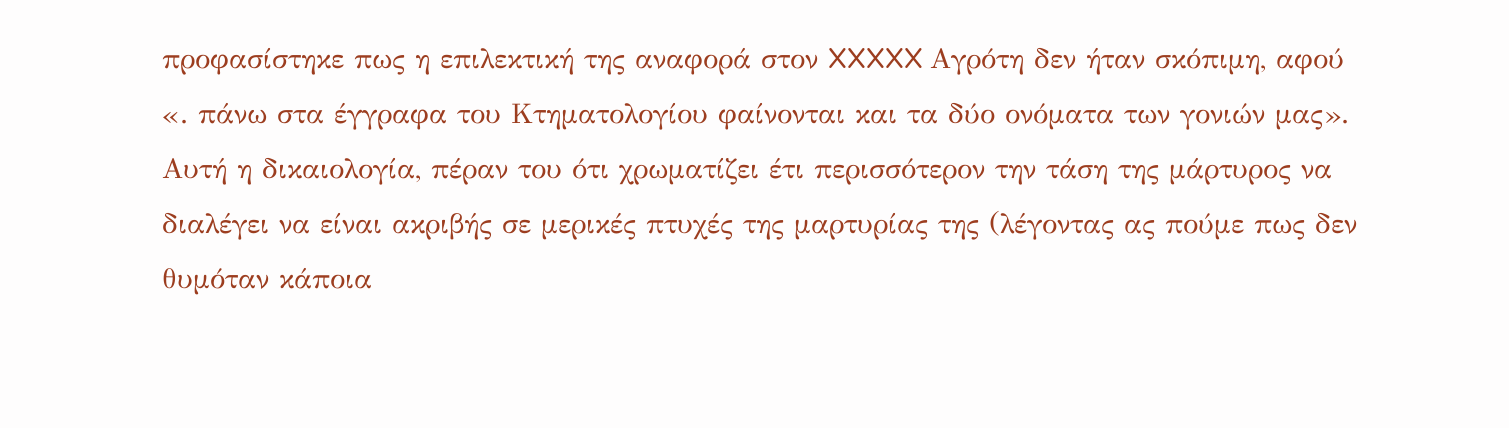προφασίστηκε πως η επιλεκτική της αναφορά στον XXXXX Αγρότη δεν ήταν σκόπιμη, αφού «. πάνω στα έγγραφα του Κτηματολογίου φαίνονται και τα δύο ονόματα των γονιών μας». Αυτή η δικαιολογία, πέραν του ότι χρωματίζει έτι περισσότερον την τάση της μάρτυρος να διαλέγει να είναι ακριβής σε μερικές πτυχές της μαρτυρίας της (λέγοντας ας πούμε πως δεν θυμόταν κάποια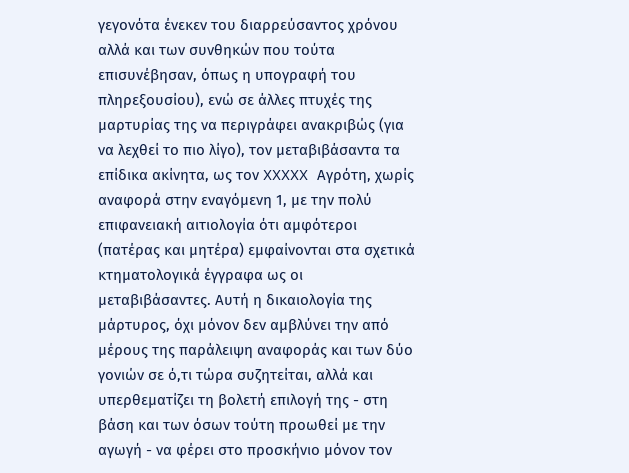γεγονότα ένεκεν του διαρρεύσαντος χρόνου αλλά και των συνθηκών που τούτα επισυνέβησαν, όπως η υπογραφή του πληρεξουσίου), ενώ σε άλλες πτυχές της μαρτυρίας της να περιγράφει ανακριβώς (για να λεχθεί το πιο λίγο), τον μεταβιβάσαντα τα επίδικα ακίνητα, ως τον XXXXX Αγρότη, χωρίς αναφορά στην εναγόμενη 1, με την πολύ επιφανειακή αιτιολογία ότι αμφότεροι (πατέρας και μητέρα) εμφαίνονται στα σχετικά κτηματολογικά έγγραφα ως οι μεταβιβάσαντες. Αυτή η δικαιολογία της μάρτυρος, όχι μόνον δεν αμβλύνει την από μέρους της παράλειψη αναφοράς και των δύο γονιών σε ό,τι τώρα συζητείται, αλλά και υπερθεματίζει τη βολετή επιλογή της - στη βάση και των όσων τούτη προωθεί με την αγωγή - να φέρει στο προσκήνιο μόνον τον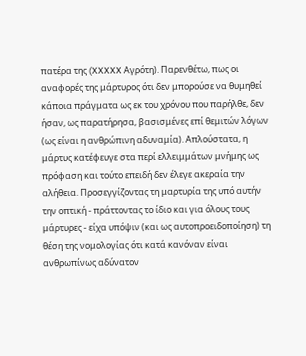πατέρα της (XXXXX Αγρότη). Παρενθέτω, πως οι αναφορές της μάρτυρος ότι δεν μπορούσε να θυμηθεί κάποια πράγματα ως εκ του χρόνου που παρήλθε, δεν ήσαν, ως παρατήρησα, βασισμένες επί θεμιτών λόγων (ως είναι η ανθρώπινη αδυναμία). Απλούστατα, η μάρτυς κατέφευγε στα περί ελλειμμάτων μνήμης ως πρόφαση και τούτο επειδή δεν έλεγε ακεραία την αλήθεια. Προσεγγίζοντας τη μαρτυρία της υπό αυτήν την οπτική - πράττοντας το ίδιο και για όλους τους μάρτυρες - είχα υπόψιν (και ως αυτοπροειδοποίηση) τη θέση της νομολογίας ότι κατά κανόναν είναι ανθρωπίνως αδύνατον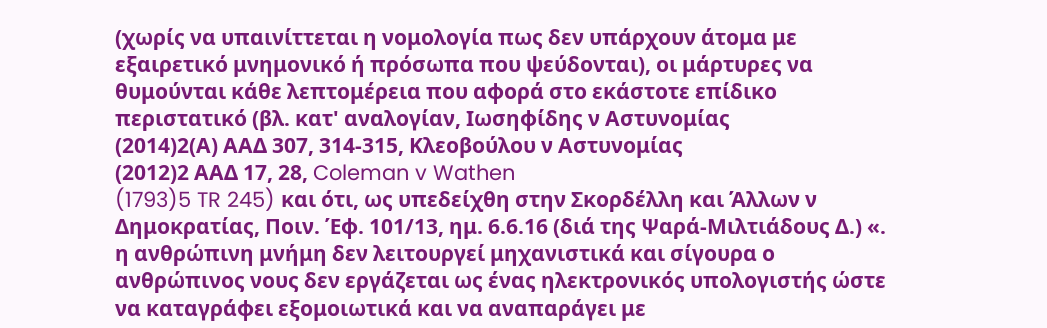(χωρίς να υπαινίττεται η νομολογία πως δεν υπάρχουν άτομα με εξαιρετικό μνημονικό ή πρόσωπα που ψεύδονται), οι μάρτυρες να θυμούνται κάθε λεπτομέρεια που αφορά στο εκάστοτε επίδικο περιστατικό (βλ. κατ' αναλογίαν, Ιωσηφίδης ν Αστυνομίας
(2014)2(Α) ΑΑΔ 307, 314-315, Κλεοβούλου ν Αστυνομίας
(2012)2 ΑΑΔ 17, 28, Coleman v Wathen
(1793)5 TR 245) και ότι, ως υπεδείχθη στην Σκορδέλλη και Άλλων ν Δημοκρατίας, Ποιν. Έφ. 101/13, ημ. 6.6.16 (διά της Ψαρά-Μιλτιάδους Δ.) «. η ανθρώπινη μνήμη δεν λειτουργεί μηχανιστικά και σίγουρα ο ανθρώπινος νους δεν εργάζεται ως ένας ηλεκτρονικός υπολογιστής ώστε να καταγράφει εξομοιωτικά και να αναπαράγει με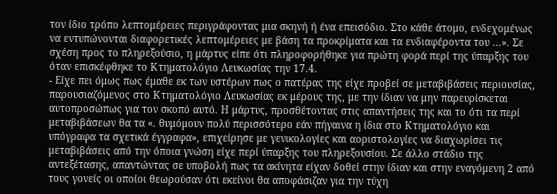τον ίδιο τρόπο λεπτομέρειες περιγράφοντας μια σκηνή ή ένα επεισόδιο. Στο κάθε άτομο, ενδεχομένως να εντυπώνονται διαφορετικές λεπτομέρειες με βάση τα προκρίματα και τα ενδιαφέροντα του ...». Σε σχέση προς το πληρεξούσιο, η μάρτυς είπε ότι πληροφορήθηκε για πρώτη φορά περί της ύπαρξης του όταν επισκέφθηκε το Κτηματολόγιο Λευκωσίας την 17.4.
- Είχε πει όμως πως έμαθε εκ των υστέρων πως ο πατέρας της είχε προβεί σε μεταβιβάσεις περιουσίας, παρουσιαζόμενος στο Κτηματολόγιο Λευκωσίας εκ μέρους της, με την ίδιαν να μην παρευρίσκεται αυτοπροσώπως για τον σκοπό αυτό. Η μάρτυς, προσθέτοντας στις απαντήσεις της και το ότι τα περί μεταβιβάσεων θα τα «. θυμόμουν πολύ περισσότερο εάν πήγαινα η ίδια στο Κτηματολόγιο και υπόγραφα τα σχετικά έγγραφα», επιχείρησε με γενικολογίες και αοριστολογίες να διαχωρίσει τις μεταβιβάσεις από την όποια γνώση είχε περί ύπαρξης του πληρεξουσίου. Σε άλλο στάδιο της αντεξέτασης, απαντώντας σε υποβολή πως τα ακίνητα είχαν δοθεί στην ίδιαν και στην εναγόμενη 2 από τους γονείς οι οποίοι θεωρούσαν ότι εκείνοι θα αποφάσιζαν για την τύχη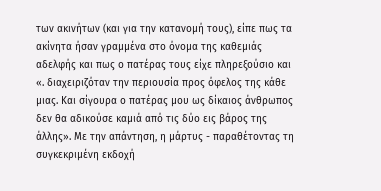των ακινήτων (και για την κατανομή τους), είπε πως τα ακίνητα ήσαν γραμμένα στο όνομα της καθεμιάς αδελφής και πως ο πατέρας τους είχε πληρεξούσιο και «. διαχειριζόταν την περιουσία προς όφελος της κάθε μιας. Και σίγουρα ο πατέρας μου ως δίκαιος άνθρωπος δεν θα αδικούσε καμιά από τις δύο εις βάρος της άλλης». Με την απάντηση, η μάρτυς - παραθέτοντας τη συγκεκριμένη εκδοχή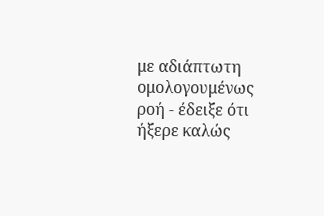με αδιάπτωτη ομολογουμένως ροή - έδειξε ότι ήξερε καλώς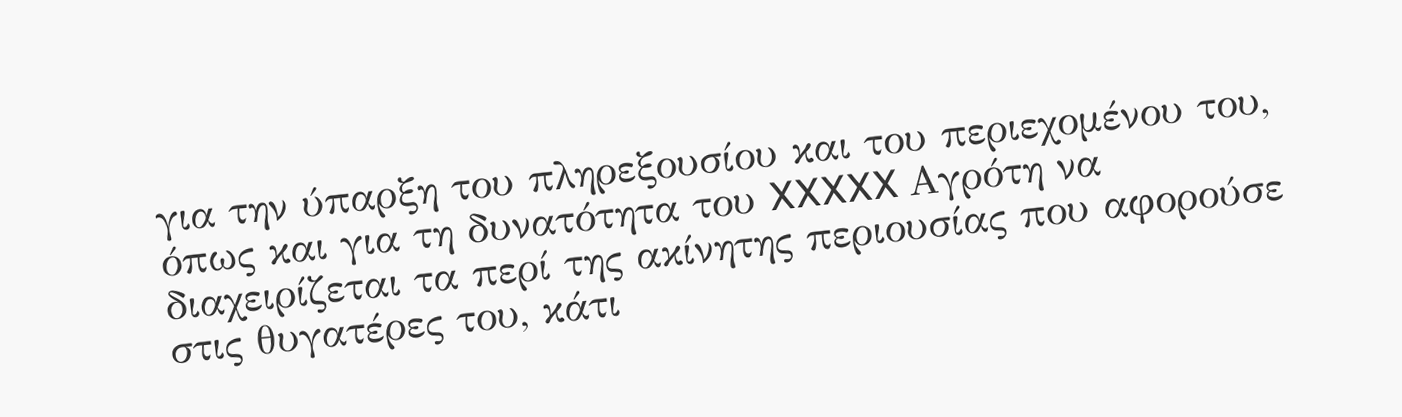για την ύπαρξη του πληρεξουσίου και του περιεχομένου του, όπως και για τη δυνατότητα του XXXXX Αγρότη να διαχειρίζεται τα περί της ακίνητης περιουσίας που αφορούσε στις θυγατέρες του, κάτι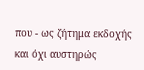που - ως ζήτημα εκδοχής και όχι αυστηρώς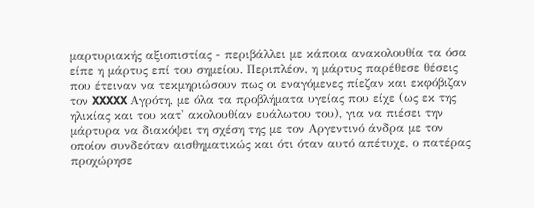μαρτυριακής αξιοπιστίας - περιβάλλει με κάποια ανακολουθία τα όσα είπε η μάρτυς επί του σημείου. Περιπλέον, η μάρτυς παρέθεσε θέσεις που έτειναν να τεκμηριώσουν πως οι εναγόμενες πίεζαν και εκφόβιζαν τον XXXXX Αγρότη, με όλα τα προβλήματα υγείας που είχε (ως εκ της ηλικίας και του κατ' ακολουθίαν ευάλωτου του), για να πιέσει την μάρτυρα να διακόψει τη σχέση της με τον Αργεντινό άνδρα με τον οποίον συνδεόταν αισθηματικώς και ότι όταν αυτό απέτυχε, ο πατέρας προχώρησε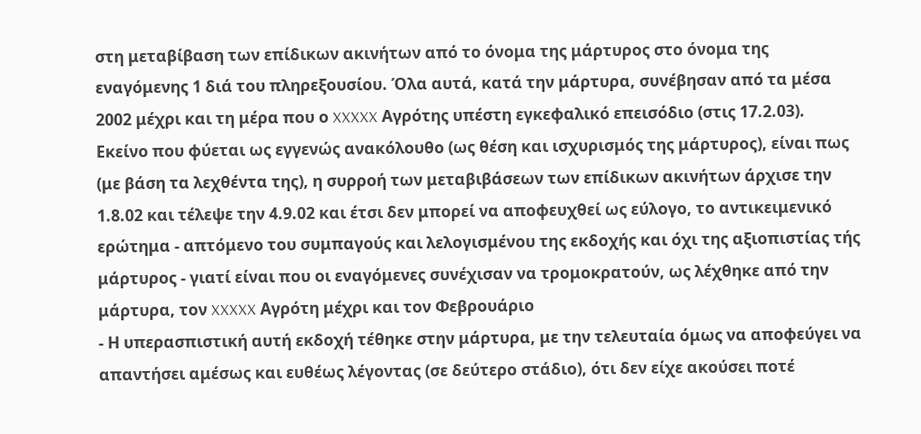στη μεταβίβαση των επίδικων ακινήτων από το όνομα της μάρτυρος στο όνομα της εναγόμενης 1 διά του πληρεξουσίου. Όλα αυτά, κατά την μάρτυρα, συνέβησαν από τα μέσα 2002 μέχρι και τη μέρα που ο XXXXX Αγρότης υπέστη εγκεφαλικό επεισόδιο (στις 17.2.03). Εκείνο που φύεται ως εγγενώς ανακόλουθο (ως θέση και ισχυρισμός της μάρτυρος), είναι πως (με βάση τα λεχθέντα της), η συρροή των μεταβιβάσεων των επίδικων ακινήτων άρχισε την 1.8.02 και τέλεψε την 4.9.02 και έτσι δεν μπορεί να αποφευχθεί ως εύλογο, το αντικειμενικό ερώτημα - απτόμενο του συμπαγούς και λελογισμένου της εκδοχής και όχι της αξιοπιστίας τής μάρτυρος - γιατί είναι που οι εναγόμενες συνέχισαν να τρομοκρατούν, ως λέχθηκε από την μάρτυρα, τον XXXXX Αγρότη μέχρι και τον Φεβρουάριο
- Η υπερασπιστική αυτή εκδοχή τέθηκε στην μάρτυρα, με την τελευταία όμως να αποφεύγει να απαντήσει αμέσως και ευθέως λέγοντας (σε δεύτερο στάδιο), ότι δεν είχε ακούσει ποτέ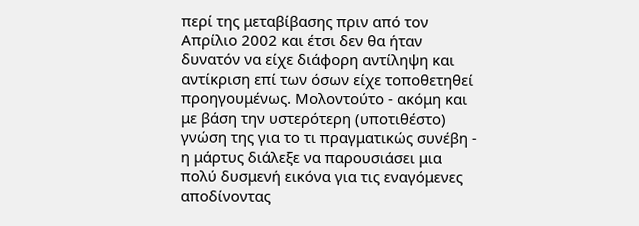περί της μεταβίβασης πριν από τον Απρίλιο 2002 και έτσι δεν θα ήταν δυνατόν να είχε διάφορη αντίληψη και αντίκριση επί των όσων είχε τοποθετηθεί προηγουμένως. Μολοντούτο - ακόμη και με βάση την υστερότερη (υποτιθέστο) γνώση της για το τι πραγματικώς συνέβη - η μάρτυς διάλεξε να παρουσιάσει μια πολύ δυσμενή εικόνα για τις εναγόμενες αποδίνοντας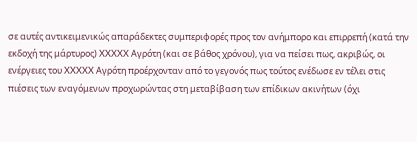σε αυτές αντικειμενικώς απαράδεκτες συμπεριφορές προς τον ανήμπορο και επιρρεπή (κατά την εκδοχή της μάρτυρος) XXXXX Αγρότη (και σε βάθος χρόνου), για να πείσει πως, ακριβώς, οι ενέργειες του XXXXX Αγρότη προέρχονταν από το γεγονός πως τούτος ενέδωσε εν τέλει στις πιέσεις των εναγόμενων προχωρώντας στη μεταβίβαση των επίδικων ακινήτων (όχι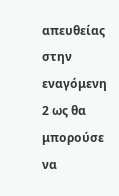απευθείας στην εναγόμενη 2 ως θα μπορούσε να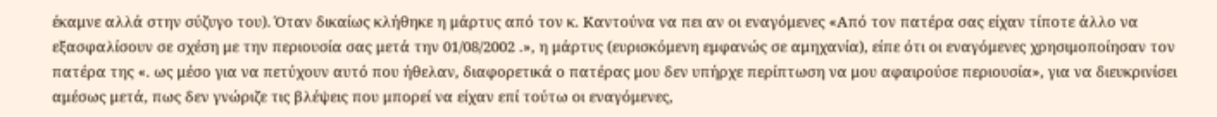έκαμνε αλλά στην σύζυγο του). Όταν δικαίως κλήθηκε η μάρτυς από τον κ. Καντούνα να πει αν οι εναγόμενες «Από τον πατέρα σας είχαν τίποτε άλλο να εξασφαλίσουν σε σχέση με την περιουσία σας μετά την 01/08/2002 .», η μάρτυς (ευρισκόμενη εμφανώς σε αμηχανία), είπε ότι οι εναγόμενες χρησιμοποίησαν τον πατέρα της «. ως μέσο για να πετύχουν αυτό που ήθελαν, διαφορετικά ο πατέρας μου δεν υπήρχε περίπτωση να μου αφαιρούσε περιουσία», για να διευκρινίσει αμέσως μετά, πως δεν γνώριζε τις βλέψεις που μπορεί να είχαν επί τούτω οι εναγόμενες,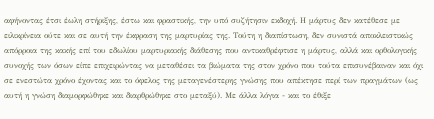αφήνοντας έτσι έωλη στήριξης, έστω και φραστικής, την υπό συζήτησιν εκδοχή. Η μάρτυς δεν κατέθεσε με ειλικρίνεια ούτε και σε αυτή την έκφραση της μαρτυρίας της. Τούτη η διαπίστωση, δεν συνιστά αποκλειστικώς απόρροια της κακής επί του εδωλίου μαρτυριακής διάθεσης που αντικαθρέφτισε η μάρτυς, αλλά και ορθολογικής συνοχής των όσων είπε επιχειρώντας να μεταθέσει τα βιώματα της στον χρόνο που τούτα επισυνέβαιναν και όχι σε ενεστώτα χρόνο έχοντας και το όφελος της μεταγενέστερης γνώσης που απέκτησε περί των πραγμάτων (ως αυτή η γνώση διαμορφώθηκε και διαρθρώθηκε στο μεταξύ). Με άλλα λόγια - και το έθιξε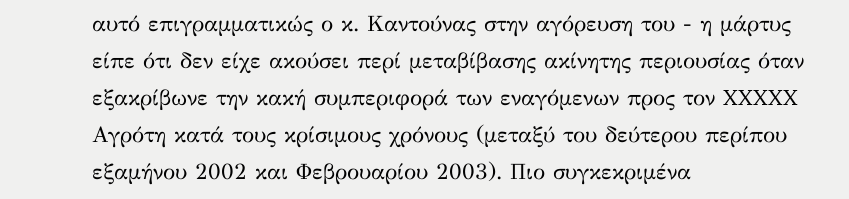αυτό επιγραμματικώς ο κ. Καντούνας στην αγόρευση του - η μάρτυς είπε ότι δεν είχε ακούσει περί μεταβίβασης ακίνητης περιουσίας όταν εξακρίβωνε την κακή συμπεριφορά των εναγόμενων προς τον XXXXX Αγρότη κατά τους κρίσιμους χρόνους (μεταξύ του δεύτερου περίπου εξαμήνου 2002 και Φεβρουαρίου 2003). Πιο συγκεκριμένα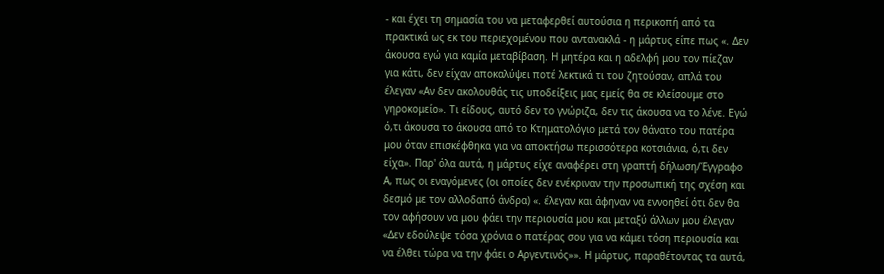- και έχει τη σημασία του να μεταφερθεί αυτούσια η περικοπή από τα πρακτικά ως εκ του περιεχομένου που αντανακλά - η μάρτυς είπε πως «. Δεν άκουσα εγώ για καμία μεταβίβαση. Η μητέρα και η αδελφή μου τον πίεζαν για κάτι, δεν είχαν αποκαλύψει ποτέ λεκτικά τι του ζητούσαν, απλά του έλεγαν «Αν δεν ακολουθάς τις υποδείξεις μας εμείς θα σε κλείσουμε στο γηροκομείο». Τι είδους, αυτό δεν το γνώριζα, δεν τις άκουσα να το λένε. Εγώ ό,τι άκουσα το άκουσα από το Κτηματολόγιο μετά τον θάνατο του πατέρα μου όταν επισκέφθηκα για να αποκτήσω περισσότερα κοτσιάνια, ό,τι δεν είχα». Παρ' όλα αυτά, η μάρτυς είχε αναφέρει στη γραπτή δήλωση/Έγγραφο Α, πως οι εναγόμενες (οι οποίες δεν ενέκριναν την προσωπική της σχέση και δεσμό με τον αλλοδαπό άνδρα) «. έλεγαν και άφηναν να εννοηθεί ότι δεν θα τον αφήσουν να μου φάει την περιουσία μου και μεταξύ άλλων μου έλεγαν «Δεν εδούλεψε τόσα χρόνια ο πατέρας σου για να κάμει τόση περιουσία και να έλθει τώρα να την φάει ο Αργεντινός»». Η μάρτυς, παραθέτοντας τα αυτά,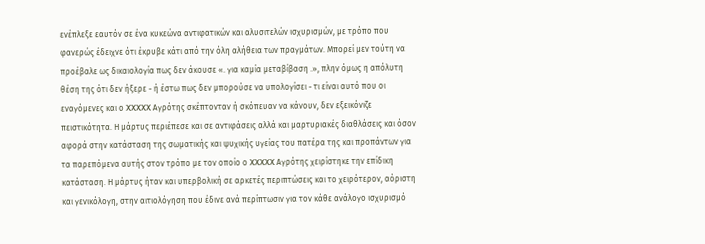ενέπλεξε εαυτόν σε ένα κυκεώνα αντιφατικών και αλυσιτελών ισχυρισμών, με τρόπο που φανερώς έδειχνε ότι έκρυβε κάτι από την όλη αλήθεια των πραγμάτων. Μπορεί μεν τούτη να προέβαλε ως δικαιολογία πως δεν άκουσε «. για καμία μεταβίβαση .», πλην όμως η απόλυτη θέση της ότι δεν ήξερε - ή έστω πως δεν μπορούσε να υπολογίσει - τι είναι αυτό που οι εναγόμενες και ο XXXXX Αγρότης σκέπτονταν ή σκόπευαν να κάνουν, δεν εξεικόνιζε πειστικότητα. Η μάρτυς περιέπεσε και σε αντιφάσεις αλλά και μαρτυριακές διαθλάσεις και όσον αφορά στην κατάσταση της σωματικής και ψυχικής υγείας του πατέρα της και προπάντων για τα παρεπόμενα αυτής στον τρόπο με τον οποίο ο XXXXX Αγρότης χειρίστηκε την επίδικη κατάσταση. Η μάρτυς ήταν και υπερβολική σε αρκετές περιπτώσεις και το χειρότερον, αόριστη και γενικόλογη, στην αιτιολόγηση που έδινε ανά περίπτωσιν για τον κάθε ανάλογο ισχυρισμό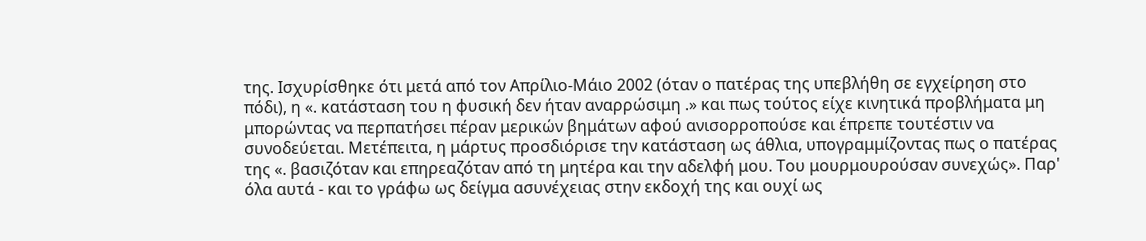της. Ισχυρίσθηκε ότι μετά από τον Απρίλιο-Μάιο 2002 (όταν ο πατέρας της υπεβλήθη σε εγχείρηση στο πόδι), η «. κατάσταση του η φυσική δεν ήταν αναρρώσιμη .» και πως τούτος είχε κινητικά προβλήματα μη μπορώντας να περπατήσει πέραν μερικών βημάτων αφού ανισορροπούσε και έπρεπε τουτέστιν να συνοδεύεται. Μετέπειτα, η μάρτυς προσδιόρισε την κατάσταση ως άθλια, υπογραμμίζοντας πως ο πατέρας της «. βασιζόταν και επηρεαζόταν από τη μητέρα και την αδελφή μου. Του μουρμουρούσαν συνεχώς». Παρ' όλα αυτά - και το γράφω ως δείγμα ασυνέχειας στην εκδοχή της και ουχί ως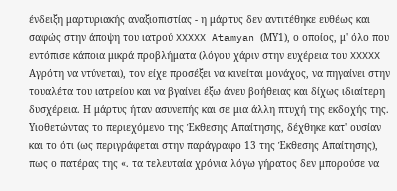ένδειξη μαρτυριακής αναξιοπιστίας - η μάρτυς δεν αντιτέθηκε ευθέως και σαφώς στην άποψη του ιατρού XXXXX Atamyan (ΜΥ1), ο οποίος, μ' όλο που εντόπισε κάποια μικρά προβλήματα (λόγου χάριν στην ευχέρεια του XXXXX Αγρότη να ντύνεται), τον είχε προσέξει να κινείται μονάχος, να πηγαίνει στην τουαλέτα του ιατρείου και να βγαίνει έξω άνευ βοήθειας και δίχως ιδιαίτερη δυσχέρεια. Η μάρτυς ήταν ασυνεπής και σε μια άλλη πτυχή της εκδοχής της. Υιοθετώντας το περιεχόμενο της Έκθεσης Απαίτησης, δέχθηκε κατ' ουσίαν και το ότι (ως περιγράφεται στην παράγραφο 13 της Έκθεσης Απαίτησης), πως ο πατέρας της «. τα τελευταία χρόνια λόγω γήρατος δεν μπορούσε να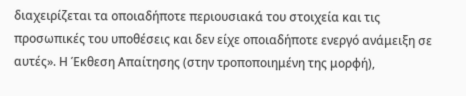διαχειρίζεται τα οποιαδήποτε περιουσιακά του στοιχεία και τις προσωπικές του υποθέσεις και δεν είχε οποιαδήποτε ενεργό ανάμειξη σε αυτές». Η Έκθεση Απαίτησης (στην τροποποιημένη της μορφή),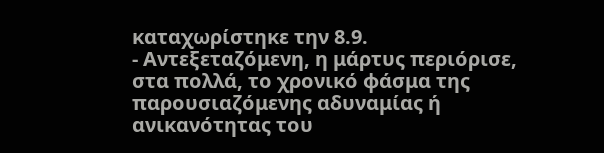καταχωρίστηκε την 8.9.
- Αντεξεταζόμενη, η μάρτυς περιόρισε, στα πολλά, το χρονικό φάσμα της παρουσιαζόμενης αδυναμίας ή ανικανότητας του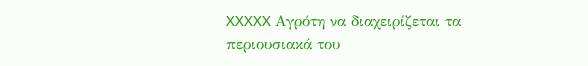XXXXX Αγρότη να διαχειρίζεται τα περιουσιακά του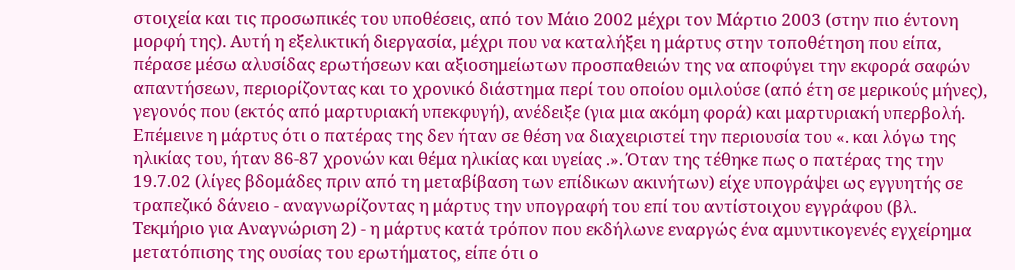στοιχεία και τις προσωπικές του υποθέσεις, από τον Μάιο 2002 μέχρι τον Μάρτιο 2003 (στην πιο έντονη μορφή της). Αυτή η εξελικτική διεργασία, μέχρι που να καταλήξει η μάρτυς στην τοποθέτηση που είπα, πέρασε μέσω αλυσίδας ερωτήσεων και αξιοσημείωτων προσπαθειών της να αποφύγει την εκφορά σαφών απαντήσεων, περιορίζοντας και το χρονικό διάστημα περί του οποίου ομιλούσε (από έτη σε μερικούς μήνες), γεγονός που (εκτός από μαρτυριακή υπεκφυγή), ανέδειξε (για μια ακόμη φορά) και μαρτυριακή υπερβολή. Επέμεινε η μάρτυς ότι ο πατέρας της δεν ήταν σε θέση να διαχειριστεί την περιουσία του «. και λόγω της ηλικίας του, ήταν 86-87 χρονών και θέμα ηλικίας και υγείας .». Όταν της τέθηκε πως ο πατέρας της την 19.7.02 (λίγες βδομάδες πριν από τη μεταβίβαση των επίδικων ακινήτων) είχε υπογράψει ως εγγυητής σε τραπεζικό δάνειο - αναγνωρίζοντας η μάρτυς την υπογραφή του επί του αντίστοιχου εγγράφου (βλ. Τεκμήριο για Αναγνώριση 2) - η μάρτυς κατά τρόπον που εκδήλωνε εναργώς ένα αμυντικογενές εγχείρημα μετατόπισης της ουσίας του ερωτήματος, είπε ότι ο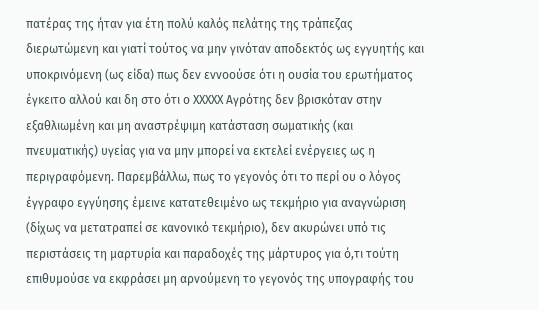πατέρας της ήταν για έτη πολύ καλός πελάτης της τράπεζας διερωτώμενη και γιατί τούτος να μην γινόταν αποδεκτός ως εγγυητής και υποκρινόμενη (ως είδα) πως δεν εννοούσε ότι η ουσία του ερωτήματος έγκειτο αλλού και δη στο ότι ο XXXXX Αγρότης δεν βρισκόταν στην εξαθλιωμένη και μη αναστρέψιμη κατάσταση σωματικής (και πνευματικής) υγείας για να μην μπορεί να εκτελεί ενέργειες ως η περιγραφόμενη. Παρεμβάλλω, πως το γεγονός ότι το περί ου ο λόγος έγγραφο εγγύησης έμεινε κατατεθειμένο ως τεκμήριο για αναγνώριση (δίχως να μετατραπεί σε κανονικό τεκμήριο), δεν ακυρώνει υπό τις περιστάσεις τη μαρτυρία και παραδοχές της μάρτυρος για ό,τι τούτη επιθυμούσε να εκφράσει μη αρνούμενη το γεγονός της υπογραφής του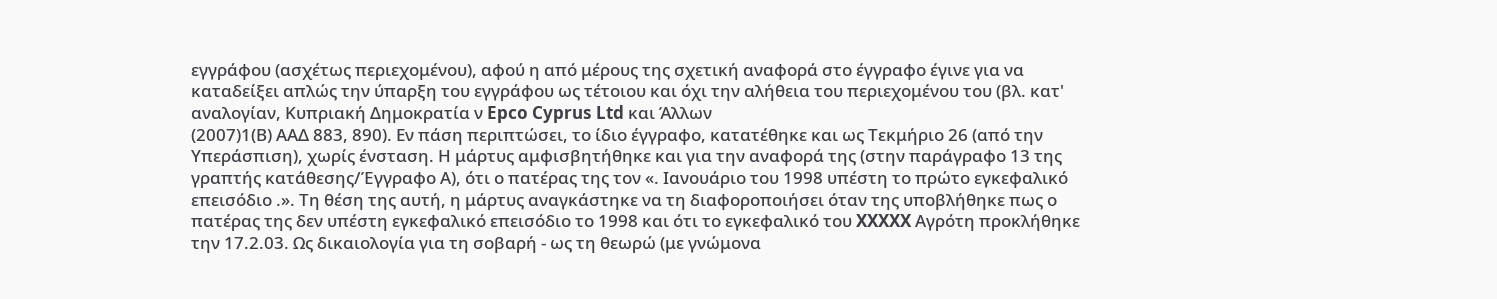εγγράφου (ασχέτως περιεχομένου), αφού η από μέρους της σχετική αναφορά στο έγγραφο έγινε για να καταδείξει απλώς την ύπαρξη του εγγράφου ως τέτοιου και όχι την αλήθεια του περιεχομένου του (βλ. κατ' αναλογίαν, Κυπριακή Δημοκρατία ν Epco Cyprus Ltd και Άλλων
(2007)1(Β) ΑΑΔ 883, 890). Εν πάση περιπτώσει, το ίδιο έγγραφο, κατατέθηκε και ως Τεκμήριο 26 (από την Υπεράσπιση), χωρίς ένσταση. Η μάρτυς αμφισβητήθηκε και για την αναφορά της (στην παράγραφο 13 της γραπτής κατάθεσης/Έγγραφο Α), ότι ο πατέρας της τον «. Ιανουάριο του 1998 υπέστη το πρώτο εγκεφαλικό επεισόδιο .». Τη θέση της αυτή, η μάρτυς αναγκάστηκε να τη διαφοροποιήσει όταν της υποβλήθηκε πως ο πατέρας της δεν υπέστη εγκεφαλικό επεισόδιο το 1998 και ότι το εγκεφαλικό του XXXXX Αγρότη προκλήθηκε την 17.2.03. Ως δικαιολογία για τη σοβαρή - ως τη θεωρώ (με γνώμονα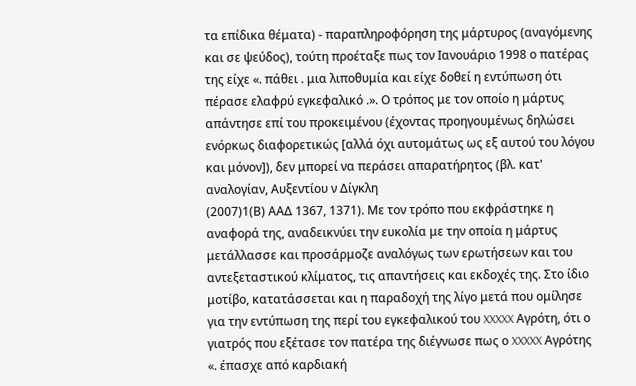τα επίδικα θέματα) - παραπληροφόρηση της μάρτυρος (αναγόμενης και σε ψεύδος), τούτη προέταξε πως τον Ιανουάριο 1998 ο πατέρας της είχε «. πάθει . μια λιποθυμία και είχε δοθεί η εντύπωση ότι πέρασε ελαφρύ εγκεφαλικό .». Ο τρόπος με τον οποίο η μάρτυς απάντησε επί του προκειμένου (έχοντας προηγουμένως δηλώσει ενόρκως διαφορετικώς [αλλά όχι αυτομάτως ως εξ αυτού του λόγου και μόνον]), δεν μπορεί να περάσει απαρατήρητος (βλ. κατ' αναλογίαν, Αυξεντίου ν Δίγκλη
(2007)1(Β) ΑΑΔ 1367, 1371). Με τον τρόπο που εκφράστηκε η αναφορά της, αναδεικνύει την ευκολία με την οποία η μάρτυς μετάλλασσε και προσάρμοζε αναλόγως των ερωτήσεων και του αντεξεταστικού κλίματος, τις απαντήσεις και εκδοχές της. Στο ίδιο μοτίβο, κατατάσσεται και η παραδοχή της λίγο μετά που ομίλησε για την εντύπωση της περί του εγκεφαλικού του XXXXX Αγρότη, ότι ο γιατρός που εξέτασε τον πατέρα της διέγνωσε πως ο XXXXX Αγρότης «. έπασχε από καρδιακή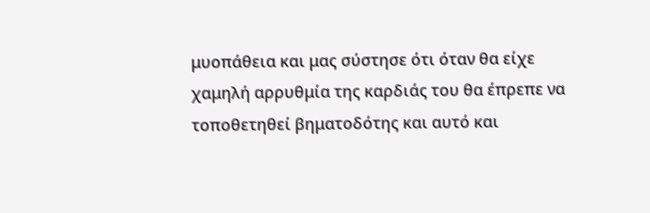μυοπάθεια και μας σύστησε ότι όταν θα είχε χαμηλή αρρυθμία της καρδιάς του θα έπρεπε να τοποθετηθεί βηματοδότης και αυτό και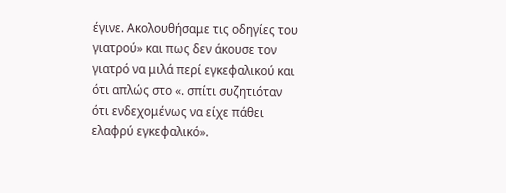έγινε. Ακολουθήσαμε τις οδηγίες του γιατρού» και πως δεν άκουσε τον γιατρό να μιλά περί εγκεφαλικού και ότι απλώς στο «. σπίτι συζητιόταν ότι ενδεχομένως να είχε πάθει ελαφρύ εγκεφαλικό».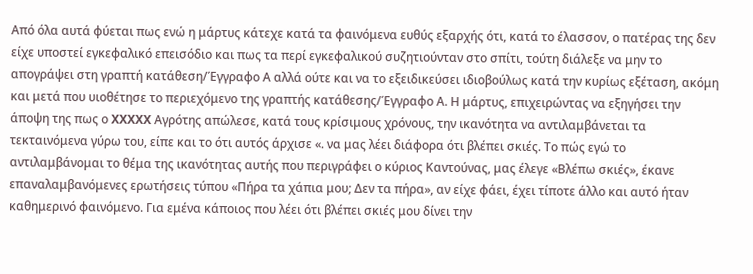Από όλα αυτά φύεται πως ενώ η μάρτυς κάτεχε κατά τα φαινόμενα ευθύς εξαρχής ότι, κατά το έλασσον, ο πατέρας της δεν είχε υποστεί εγκεφαλικό επεισόδιο και πως τα περί εγκεφαλικού συζητιούνταν στο σπίτι, τούτη διάλεξε να μην το απογράψει στη γραπτή κατάθεση/Έγγραφο Α αλλά ούτε και να το εξειδικεύσει ιδιοβούλως κατά την κυρίως εξέταση, ακόμη και μετά που υιοθέτησε το περιεχόμενο της γραπτής κατάθεσης/Έγγραφο Α. Η μάρτυς, επιχειρώντας να εξηγήσει την άποψη της πως ο XXXXX Αγρότης απώλεσε, κατά τους κρίσιμους χρόνους, την ικανότητα να αντιλαμβάνεται τα τεκταινόμενα γύρω του, είπε και το ότι αυτός άρχισε «. να μας λέει διάφορα ότι βλέπει σκιές. Το πώς εγώ το αντιλαμβάνομαι το θέμα της ικανότητας αυτής που περιγράφει ο κύριος Καντούνας, μας έλεγε «Βλέπω σκιές», έκανε επαναλαμβανόμενες ερωτήσεις τύπου «Πήρα τα χάπια μου; Δεν τα πήρα», αν είχε φάει, έχει τίποτε άλλο και αυτό ήταν καθημερινό φαινόμενο. Για εμένα κάποιος που λέει ότι βλέπει σκιές μου δίνει την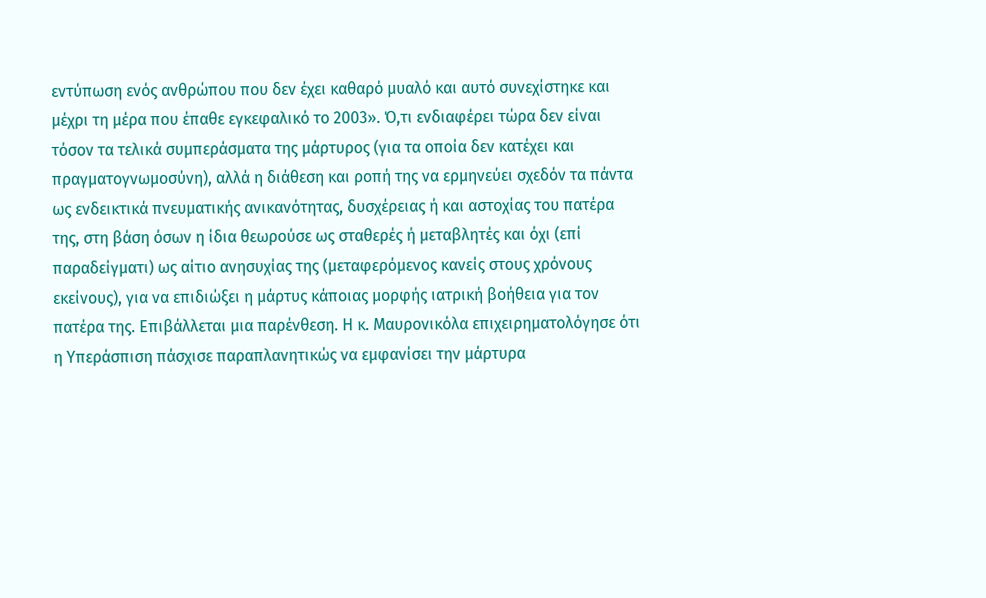εντύπωση ενός ανθρώπου που δεν έχει καθαρό μυαλό και αυτό συνεχίστηκε και μέχρι τη μέρα που έπαθε εγκεφαλικό το 2003». Ό,τι ενδιαφέρει τώρα δεν είναι τόσον τα τελικά συμπεράσματα της μάρτυρος (για τα οποία δεν κατέχει και πραγματογνωμοσύνη), αλλά η διάθεση και ροπή της να ερμηνεύει σχεδόν τα πάντα ως ενδεικτικά πνευματικής ανικανότητας, δυσχέρειας ή και αστοχίας του πατέρα της, στη βάση όσων η ίδια θεωρούσε ως σταθερές ή μεταβλητές και όχι (επί παραδείγματι) ως αίτιο ανησυχίας της (μεταφερόμενος κανείς στους χρόνους εκείνους), για να επιδιώξει η μάρτυς κάποιας μορφής ιατρική βοήθεια για τον πατέρα της. Επιβάλλεται μια παρένθεση. Η κ. Μαυρονικόλα επιχειρηματολόγησε ότι η Υπεράσπιση πάσχισε παραπλανητικώς να εμφανίσει την μάρτυρα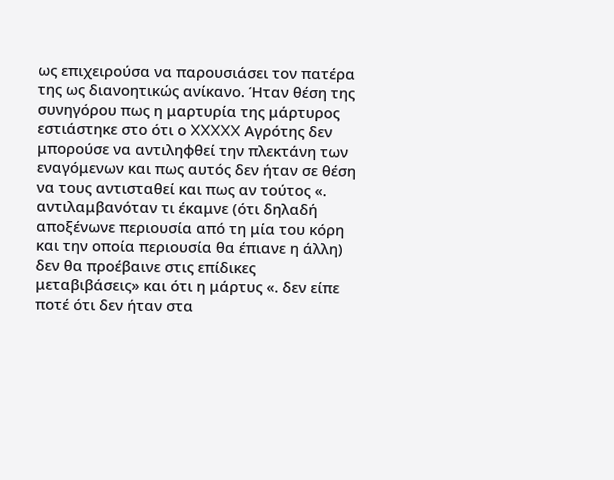ως επιχειρούσα να παρουσιάσει τον πατέρα της ως διανοητικώς ανίκανο. Ήταν θέση της συνηγόρου πως η μαρτυρία της μάρτυρος εστιάστηκε στο ότι ο XXXXX Αγρότης δεν μπορούσε να αντιληφθεί την πλεκτάνη των εναγόμενων και πως αυτός δεν ήταν σε θέση να τους αντισταθεί και πως αν τούτος «. αντιλαμβανόταν τι έκαμνε (ότι δηλαδή αποξένωνε περιουσία από τη μία του κόρη και την οποία περιουσία θα έπιανε η άλλη) δεν θα προέβαινε στις επίδικες μεταβιβάσεις» και ότι η μάρτυς «. δεν είπε ποτέ ότι δεν ήταν στα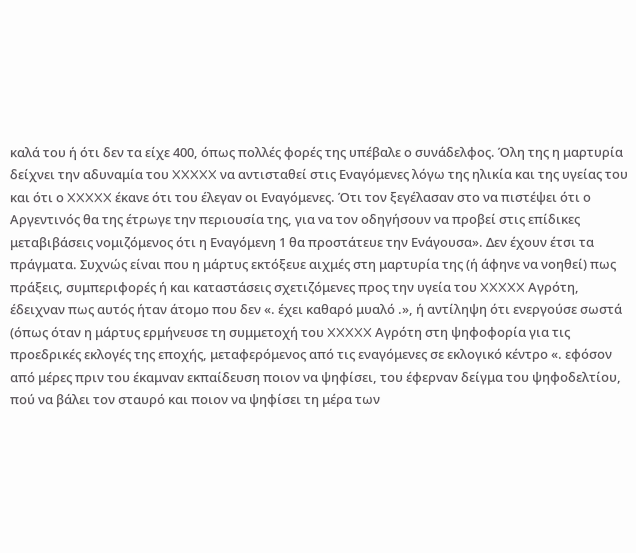καλά του ή ότι δεν τα είχε 400, όπως πολλές φορές της υπέβαλε ο συνάδελφος. Όλη της η μαρτυρία δείχνει την αδυναμία του XXXXX να αντισταθεί στις Εναγόμενες λόγω της ηλικία και της υγείας του και ότι ο XXXXX έκανε ότι του έλεγαν οι Εναγόμενες. Ότι τον ξεγέλασαν στο να πιστέψει ότι ο Αργεντινός θα της έτρωγε την περιουσία της, για να τον οδηγήσουν να προβεί στις επίδικες μεταβιβάσεις νομιζόμενος ότι η Εναγόμενη 1 θα προστάτευε την Ενάγουσα». Δεν έχουν έτσι τα πράγματα. Συχνώς είναι που η μάρτυς εκτόξευε αιχμές στη μαρτυρία της (ή άφηνε να νοηθεί) πως πράξεις, συμπεριφορές ή και καταστάσεις σχετιζόμενες προς την υγεία του XXXXX Αγρότη, έδειχναν πως αυτός ήταν άτομο που δεν «. έχει καθαρό μυαλό .», ή αντίληψη ότι ενεργούσε σωστά (όπως όταν η μάρτυς ερμήνευσε τη συμμετοχή του XXXXX Αγρότη στη ψηφοφορία για τις προεδρικές εκλογές της εποχής, μεταφερόμενος από τις εναγόμενες σε εκλογικό κέντρο «. εφόσον από μέρες πριν του έκαμναν εκπαίδευση ποιον να ψηφίσει, του έφερναν δείγμα του ψηφοδελτίου, πού να βάλει τον σταυρό και ποιον να ψηφίσει τη μέρα των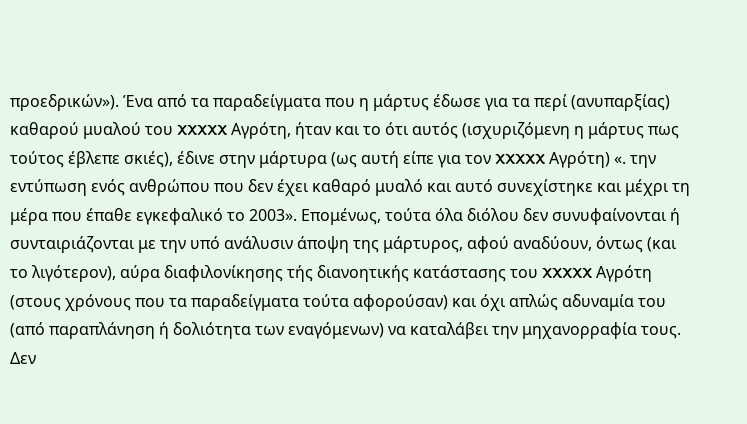προεδρικών»). Ένα από τα παραδείγματα που η μάρτυς έδωσε για τα περί (ανυπαρξίας) καθαρού μυαλού του XXXXX Αγρότη, ήταν και το ότι αυτός (ισχυριζόμενη η μάρτυς πως τούτος έβλεπε σκιές), έδινε στην μάρτυρα (ως αυτή είπε για τον XXXXX Αγρότη) «. την εντύπωση ενός ανθρώπου που δεν έχει καθαρό μυαλό και αυτό συνεχίστηκε και μέχρι τη μέρα που έπαθε εγκεφαλικό το 2003». Επομένως, τούτα όλα διόλου δεν συνυφαίνονται ή συνταιριάζονται με την υπό ανάλυσιν άποψη της μάρτυρος, αφού αναδύουν, όντως (και το λιγότερον), αύρα διαφιλονίκησης τής διανοητικής κατάστασης του XXXXX Αγρότη (στους χρόνους που τα παραδείγματα τούτα αφορούσαν) και όχι απλώς αδυναμία του (από παραπλάνηση ή δολιότητα των εναγόμενων) να καταλάβει την μηχανορραφία τους. Δεν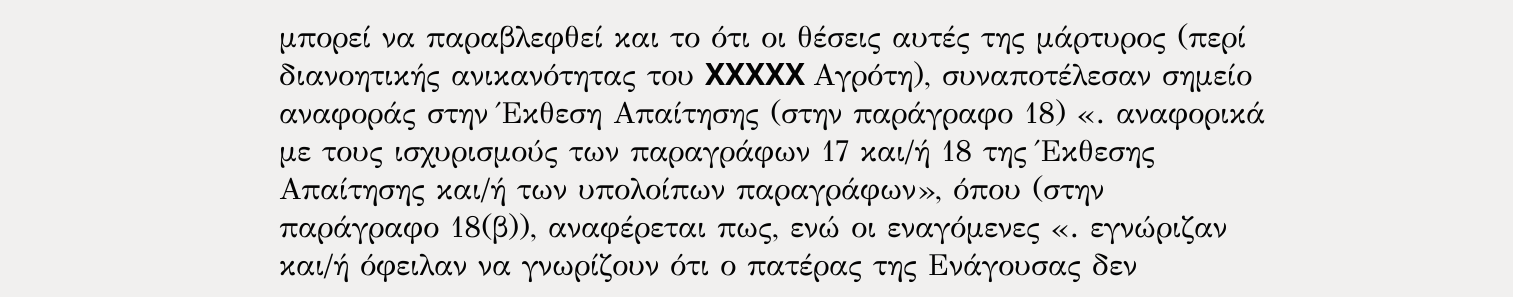μπορεί να παραβλεφθεί και το ότι οι θέσεις αυτές της μάρτυρος (περί διανοητικής ανικανότητας του XXXXX Αγρότη), συναποτέλεσαν σημείο αναφοράς στην Έκθεση Απαίτησης (στην παράγραφο 18) «. αναφορικά με τους ισχυρισμούς των παραγράφων 17 και/ή 18 της Έκθεσης Απαίτησης και/ή των υπολοίπων παραγράφων», όπου (στην παράγραφο 18(β)), αναφέρεται πως, ενώ οι εναγόμενες «. εγνώριζαν και/ή όφειλαν να γνωρίζουν ότι ο πατέρας της Ενάγουσας δεν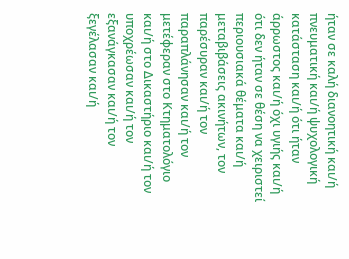ήταν σε καλή διανοητική και/ή πνευματική και/ή ψυχολογική κατάσταση και/ή ότι ήταν άρρωστος και/ή όχι υγιής και/ή ότι δεν ήταν σε θέση να χειριστεί περιουσιακά θέματα και/ή μεταβιβάσεις ακινήτων, τον παρέσυραν και/ή τον παραπλάνησαν και/ή τον μετέφεραν στο Κτηματολόγιο και/ή στο Δικαστήριο και/ή τον υποχρέωσαν και/ή τον εξανάγκασαν και/ή τον ξεγέλασαν και/ή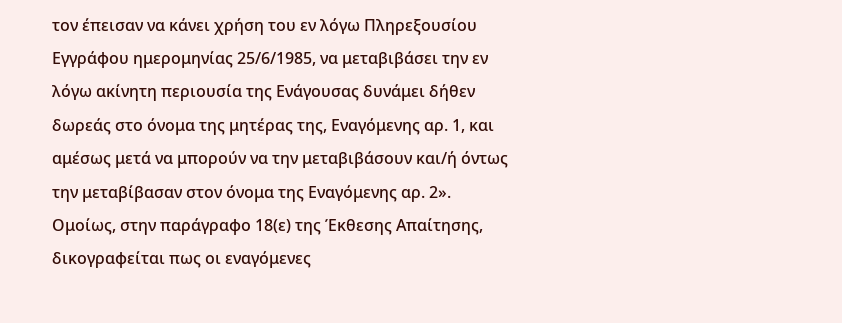τον έπεισαν να κάνει χρήση του εν λόγω Πληρεξουσίου Εγγράφου ημερομηνίας 25/6/1985, να μεταβιβάσει την εν λόγω ακίνητη περιουσία της Ενάγουσας δυνάμει δήθεν δωρεάς στο όνομα της μητέρας της, Εναγόμενης αρ. 1, και αμέσως μετά να μπορούν να την μεταβιβάσουν και/ή όντως την μεταβίβασαν στον όνομα της Εναγόμενης αρ. 2». Ομοίως, στην παράγραφο 18(ε) της Έκθεσης Απαίτησης, δικογραφείται πως οι εναγόμενες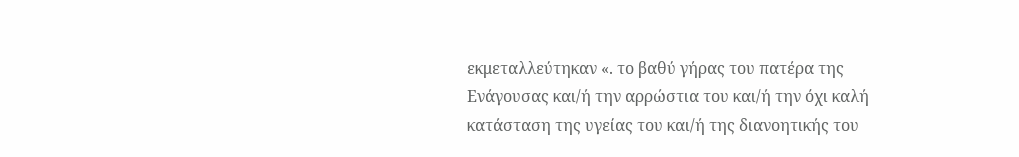εκμεταλλεύτηκαν «. το βαθύ γήρας του πατέρα της Ενάγουσας και/ή την αρρώστια του και/ή την όχι καλή κατάσταση της υγείας του και/ή της διανοητικής του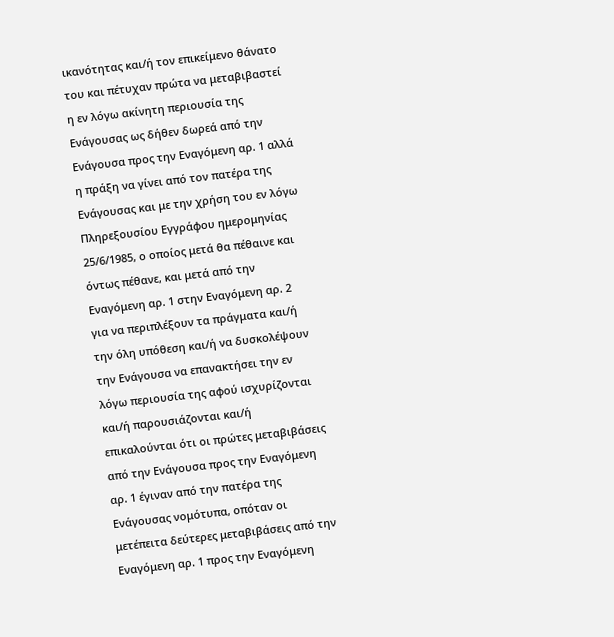ικανότητας και/ή τον επικείμενο θάνατο του και πέτυχαν πρώτα να μεταβιβαστεί η εν λόγω ακίνητη περιουσία της Ενάγουσας ως δήθεν δωρεά από την Ενάγουσα προς την Εναγόμενη αρ. 1 αλλά η πράξη να γίνει από τον πατέρα της Ενάγουσας και με την χρήση του εν λόγω Πληρεξουσίου Εγγράφου ημερομηνίας 25/6/1985, ο οποίος μετά θα πέθαινε και όντως πέθανε, και μετά από την Εναγόμενη αρ. 1 στην Εναγόμενη αρ. 2 για να περιπλέξουν τα πράγματα και/ή την όλη υπόθεση και/ή να δυσκολέψουν την Ενάγουσα να επανακτήσει την εν λόγω περιουσία της αφού ισχυρίζονται και/ή παρουσιάζονται και/ή επικαλούνται ότι οι πρώτες μεταβιβάσεις από την Ενάγουσα προς την Εναγόμενη αρ. 1 έγιναν από την πατέρα της Ενάγουσας νομότυπα, οπόταν οι μετέπειτα δεύτερες μεταβιβάσεις από την Εναγόμενη αρ. 1 προς την Εναγόμενη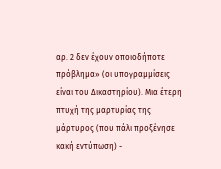αρ. 2 δεν έχουν οποιοδήποτε πρόβλημα» (οι υπογραμμίσεις είναι του Δικαστηρίου). Μια έτερη πτυχή της μαρτυρίας της μάρτυρος (που πάλι προξένησε κακή εντύπωση) -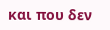και που δεν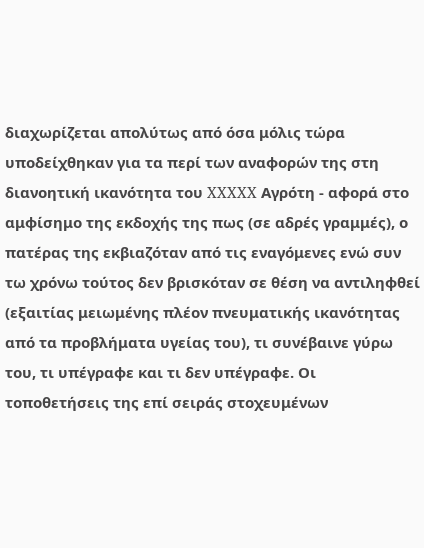διαχωρίζεται απολύτως από όσα μόλις τώρα υποδείχθηκαν για τα περί των αναφορών της στη διανοητική ικανότητα του XXXXX Αγρότη - αφορά στο αμφίσημο της εκδοχής της πως (σε αδρές γραμμές), ο πατέρας της εκβιαζόταν από τις εναγόμενες ενώ συν τω χρόνω τούτος δεν βρισκόταν σε θέση να αντιληφθεί (εξαιτίας μειωμένης πλέον πνευματικής ικανότητας από τα προβλήματα υγείας του), τι συνέβαινε γύρω του, τι υπέγραφε και τι δεν υπέγραφε. Οι τοποθετήσεις της επί σειράς στοχευμένων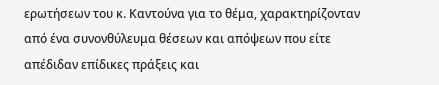ερωτήσεων του κ. Καντούνα για το θέμα, χαρακτηρίζονταν από ένα συνονθύλευμα θέσεων και απόψεων που είτε απέδιδαν επίδικες πράξεις και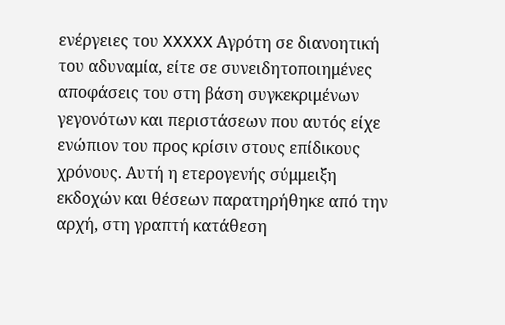ενέργειες του XXXXX Αγρότη σε διανοητική του αδυναμία, είτε σε συνειδητοποιημένες αποφάσεις του στη βάση συγκεκριμένων γεγονότων και περιστάσεων που αυτός είχε ενώπιον του προς κρίσιν στους επίδικους χρόνους. Αυτή η ετερογενής σύμμειξη εκδοχών και θέσεων παρατηρήθηκε από την αρχή, στη γραπτή κατάθεση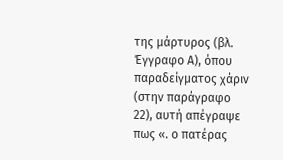της μάρτυρος (βλ. Έγγραφο Α), όπου παραδείγματος χάριν (στην παράγραφο 22), αυτή απέγραψε πως «. ο πατέρας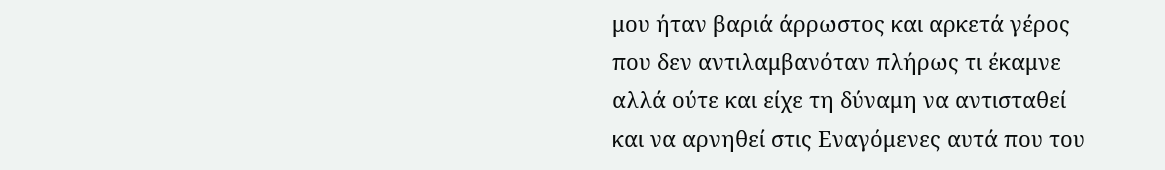μου ήταν βαριά άρρωστος και αρκετά γέρος που δεν αντιλαμβανόταν πλήρως τι έκαμνε αλλά ούτε και είχε τη δύναμη να αντισταθεί και να αρνηθεί στις Εναγόμενες αυτά που του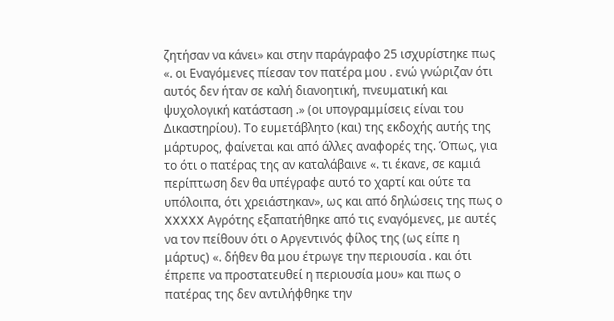ζητήσαν να κάνει» και στην παράγραφο 25 ισχυρίστηκε πως «. οι Εναγόμενες πίεσαν τον πατέρα μου . ενώ γνώριζαν ότι αυτός δεν ήταν σε καλή διανοητική, πνευματική και ψυχολογική κατάσταση .» (οι υπογραμμίσεις είναι του Δικαστηρίου). Το ευμετάβλητο (και) της εκδοχής αυτής της μάρτυρος, φαίνεται και από άλλες αναφορές της. Όπως, για το ότι ο πατέρας της αν καταλάβαινε «. τι έκανε, σε καμιά περίπτωση δεν θα υπέγραφε αυτό το χαρτί και ούτε τα υπόλοιπα, ότι χρειάστηκαν», ως και από δηλώσεις της πως ο XXXXX Αγρότης εξαπατήθηκε από τις εναγόμενες, με αυτές να τον πείθουν ότι ο Αργεντινός φίλος της (ως είπε η μάρτυς) «. δήθεν θα μου έτρωγε την περιουσία . και ότι έπρεπε να προστατευθεί η περιουσία μου» και πως ο πατέρας της δεν αντιλήφθηκε την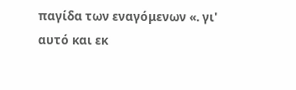παγίδα των εναγόμενων «. γι' αυτό και εκ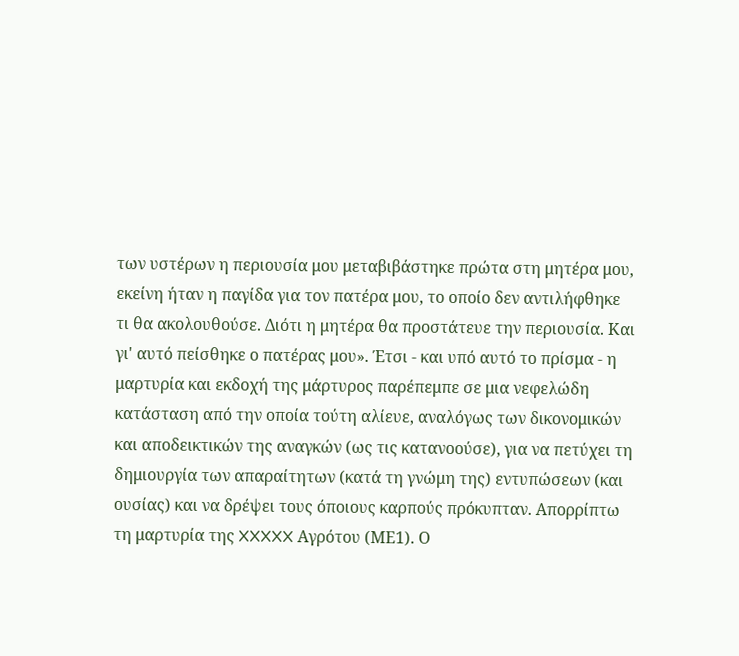των υστέρων η περιουσία μου μεταβιβάστηκε πρώτα στη μητέρα μου, εκείνη ήταν η παγίδα για τον πατέρα μου, το οποίο δεν αντιλήφθηκε τι θα ακολουθούσε. Διότι η μητέρα θα προστάτευε την περιουσία. Και γι' αυτό πείσθηκε ο πατέρας μου». Έτσι - και υπό αυτό το πρίσμα - η μαρτυρία και εκδοχή της μάρτυρος παρέπεμπε σε μια νεφελώδη κατάσταση από την οποία τούτη αλίευε, αναλόγως των δικονομικών και αποδεικτικών της αναγκών (ως τις κατανοούσε), για να πετύχει τη δημιουργία των απαραίτητων (κατά τη γνώμη της) εντυπώσεων (και ουσίας) και να δρέψει τους όποιους καρπούς πρόκυπταν. Απορρίπτω τη μαρτυρία της XXXXX Αγρότου (ΜΕ1). Ο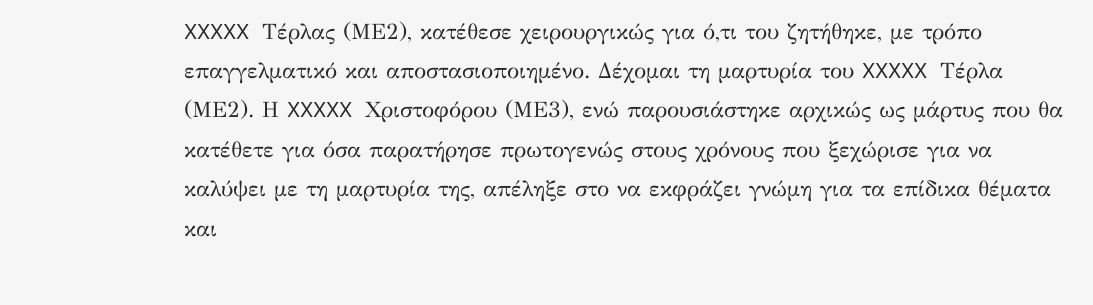XXXXX Τέρλας (ΜΕ2), κατέθεσε χειρουργικώς για ό,τι του ζητήθηκε, με τρόπο επαγγελματικό και αποστασιοποιημένο. Δέχομαι τη μαρτυρία του XXXXX Τέρλα (ΜΕ2). Η XXXXX Χριστοφόρου (ΜΕ3), ενώ παρουσιάστηκε αρχικώς ως μάρτυς που θα κατέθετε για όσα παρατήρησε πρωτογενώς στους χρόνους που ξεχώρισε για να καλύψει με τη μαρτυρία της, απέληξε στο να εκφράζει γνώμη για τα επίδικα θέματα και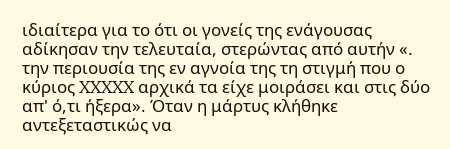ιδιαίτερα για το ότι οι γονείς της ενάγουσας αδίκησαν την τελευταία, στερώντας από αυτήν «. την περιουσία της εν αγνοία της τη στιγμή που ο κύριος XXXXX αρχικά τα είχε μοιράσει και στις δύο απ' ό,τι ήξερα». Όταν η μάρτυς κλήθηκε αντεξεταστικώς να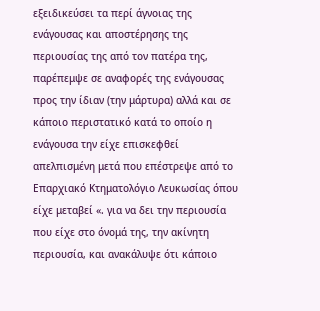εξειδικεύσει τα περί άγνοιας της ενάγουσας και αποστέρησης της περιουσίας της από τον πατέρα της, παρέπεμψε σε αναφορές της ενάγουσας προς την ίδιαν (την μάρτυρα) αλλά και σε κάποιο περιστατικό κατά το οποίο η ενάγουσα την είχε επισκεφθεί απελπισμένη μετά που επέστρεψε από το Επαρχιακό Κτηματολόγιο Λευκωσίας όπου είχε μεταβεί «. για να δει την περιουσία που είχε στο όνομά της, την ακίνητη περιουσία, και ανακάλυψε ότι κάποιο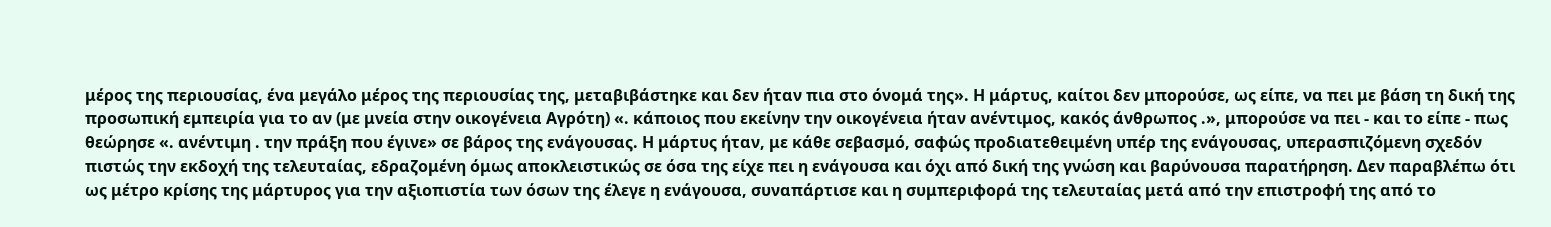μέρος της περιουσίας, ένα μεγάλο μέρος της περιουσίας της, μεταβιβάστηκε και δεν ήταν πια στο όνομά της». Η μάρτυς, καίτοι δεν μπορούσε, ως είπε, να πει με βάση τη δική της προσωπική εμπειρία για το αν (με μνεία στην οικογένεια Αγρότη) «. κάποιος που εκείνην την οικογένεια ήταν ανέντιμος, κακός άνθρωπος .», μπορούσε να πει - και το είπε - πως θεώρησε «. ανέντιμη . την πράξη που έγινε» σε βάρος της ενάγουσας. Η μάρτυς ήταν, με κάθε σεβασμό, σαφώς προδιατεθειμένη υπέρ της ενάγουσας, υπερασπιζόμενη σχεδόν πιστώς την εκδοχή της τελευταίας, εδραζομένη όμως αποκλειστικώς σε όσα της είχε πει η ενάγουσα και όχι από δική της γνώση και βαρύνουσα παρατήρηση. Δεν παραβλέπω ότι ως μέτρο κρίσης της μάρτυρος για την αξιοπιστία των όσων της έλεγε η ενάγουσα, συναπάρτισε και η συμπεριφορά της τελευταίας μετά από την επιστροφή της από το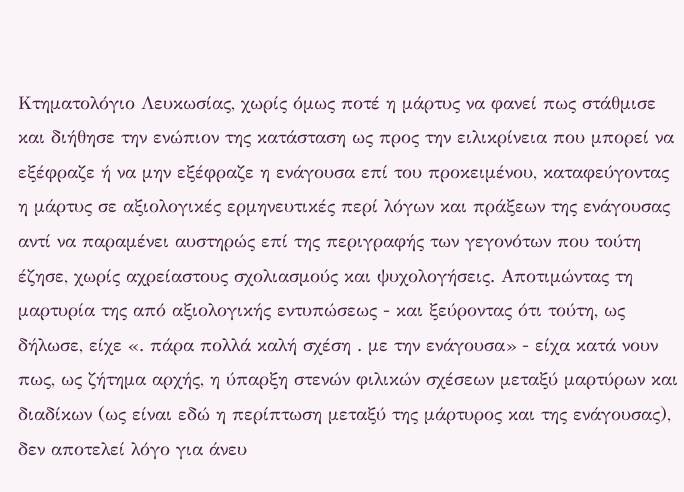Κτηματολόγιο Λευκωσίας, χωρίς όμως ποτέ η μάρτυς να φανεί πως στάθμισε και διήθησε την ενώπιον της κατάσταση ως προς την ειλικρίνεια που μπορεί να εξέφραζε ή να μην εξέφραζε η ενάγουσα επί του προκειμένου, καταφεύγοντας η μάρτυς σε αξιολογικές ερμηνευτικές περί λόγων και πράξεων της ενάγουσας αντί να παραμένει αυστηρώς επί της περιγραφής των γεγονότων που τούτη έζησε, χωρίς αχρείαστους σχολιασμούς και ψυχολογήσεις. Αποτιμώντας τη μαρτυρία της από αξιολογικής εντυπώσεως - και ξεύροντας ότι τούτη, ως δήλωσε, είχε «. πάρα πολλά καλή σχέση . με την ενάγουσα» - είχα κατά νουν πως, ως ζήτημα αρχής, η ύπαρξη στενών φιλικών σχέσεων μεταξύ μαρτύρων και διαδίκων (ως είναι εδώ η περίπτωση μεταξύ της μάρτυρος και της ενάγουσας), δεν αποτελεί λόγο για άνευ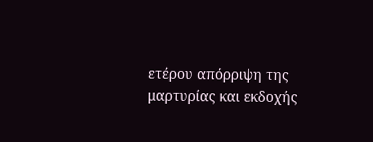ετέρου απόρριψη της μαρτυρίας και εκδοχής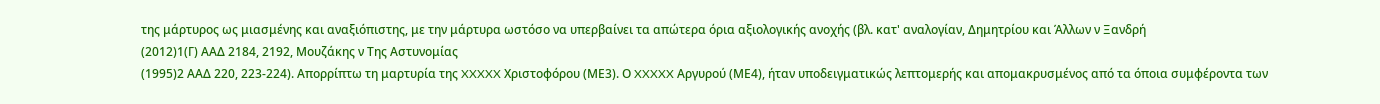της μάρτυρος ως μιασμένης και αναξιόπιστης, με την μάρτυρα ωστόσο να υπερβαίνει τα απώτερα όρια αξιολογικής ανοχής (βλ. κατ' αναλογίαν, Δημητρίου και Άλλων ν Ξανδρή
(2012)1(Γ) ΑΑΔ 2184, 2192, Μουζάκης ν Της Αστυνομίας
(1995)2 ΑΑΔ 220, 223-224). Απορρίπτω τη μαρτυρία της XXXXX Χριστοφόρου (ΜΕ3). Ο XXXXX Αργυρού (ΜΕ4), ήταν υποδειγματικώς λεπτομερής και απομακρυσμένος από τα όποια συμφέροντα των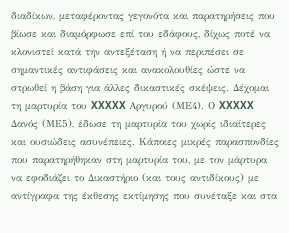διαδίκων, μεταφέροντας γεγονότα και παρατηρήσεις που βίωσε και διαμόρφωσε επί του εδάφους, δίχως ποτέ να κλονιστεί κατά την αντεξέταση ή να περιπέσει σε σημαντικές αντιφάσεις και ανακολουθίες ώστε να στρωθεί η βάση για άλλες δικαστικές σκέψεις. Δέχομαι τη μαρτυρία του XXXXX Αργυρού (ΜΕ4). Ο XXXXX Δανός (ΜΕ5), έδωσε τη μαρτυρία του χωρίς ιδιαίτερες και ουσιώδεις ασυνέπειες. Κάποιες μικρές παρασπονδίες που παρατηρήθηκαν στη μαρτυρία του, με τον μάρτυρα να εφοδιάζει το Δικαστήριο (και τους αντιδίκους) με αντίγραφα της έκθεσης εκτίμησης που συνέταξε και στα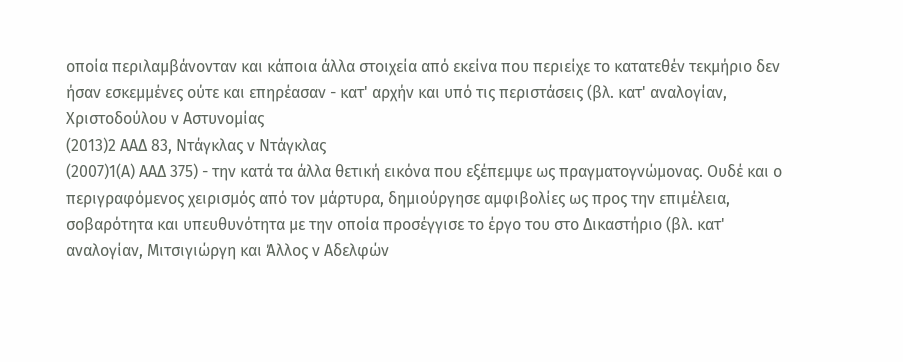οποία περιλαμβάνονταν και κάποια άλλα στοιχεία από εκείνα που περιείχε το κατατεθέν τεκμήριο δεν ήσαν εσκεμμένες ούτε και επηρέασαν - κατ' αρχήν και υπό τις περιστάσεις (βλ. κατ' αναλογίαν, Χριστοδούλου ν Αστυνομίας
(2013)2 ΑΑΔ 83, Ντάγκλας ν Ντάγκλας
(2007)1(Α) ΑΑΔ 375) - την κατά τα άλλα θετική εικόνα που εξέπεμψε ως πραγματογνώμονας. Ουδέ και ο περιγραφόμενος χειρισμός από τον μάρτυρα, δημιούργησε αμφιβολίες ως προς την επιμέλεια, σοβαρότητα και υπευθυνότητα με την οποία προσέγγισε το έργο του στο Δικαστήριο (βλ. κατ' αναλογίαν, Μιτσιγιώργη και Άλλος ν Αδελφών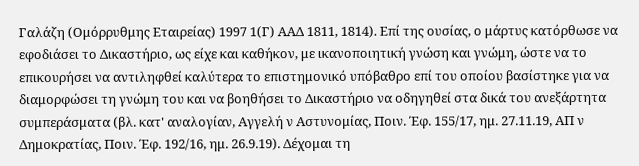Γαλάζη (Ομόρρυθμης Εταιρείας) 1997 1(Γ) ΑΑΔ 1811, 1814). Επί της ουσίας, ο μάρτυς κατόρθωσε να εφοδιάσει το Δικαστήριο, ως είχε και καθήκον, με ικανοποιητική γνώση και γνώμη, ώστε να το επικουρήσει να αντιληφθεί καλύτερα το επιστημονικό υπόβαθρο επί του οποίου βασίστηκε για να διαμορφώσει τη γνώμη του και να βοηθήσει το Δικαστήριο να οδηγηθεί στα δικά του ανεξάρτητα συμπεράσματα (βλ. κατ' αναλογίαν, Αγγελή ν Αστυνομίας, Ποιν. Έφ. 155/17, ημ. 27.11.19, ΑΠ ν Δημοκρατίας, Ποιν. Έφ. 192/16, ημ. 26.9.19). Δέχομαι τη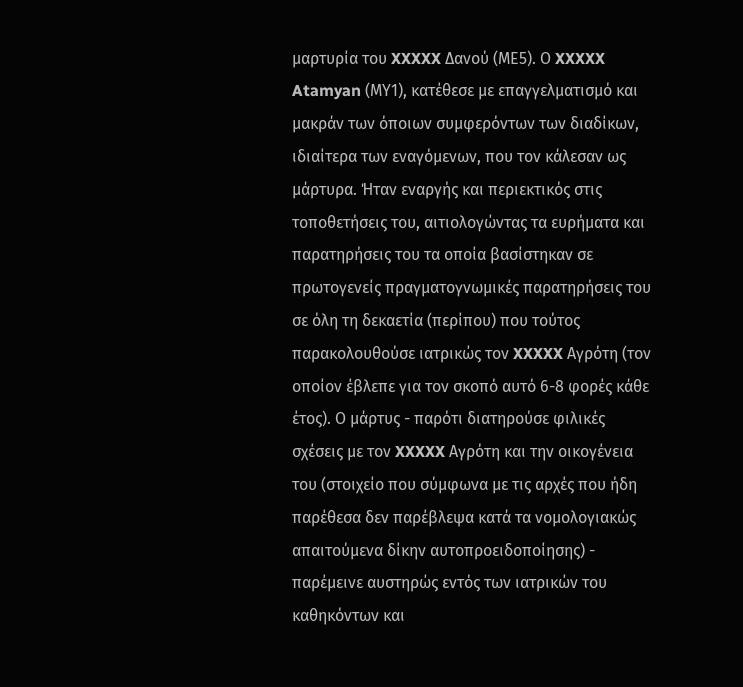μαρτυρία του XXXXX Δανού (ΜΕ5). Ο XXXXX Atamyan (ΜΥ1), κατέθεσε με επαγγελματισμό και μακράν των όποιων συμφερόντων των διαδίκων, ιδιαίτερα των εναγόμενων, που τον κάλεσαν ως μάρτυρα. Ήταν εναργής και περιεκτικός στις τοποθετήσεις του, αιτιολογώντας τα ευρήματα και παρατηρήσεις του τα οποία βασίστηκαν σε πρωτογενείς πραγματογνωμικές παρατηρήσεις του σε όλη τη δεκαετία (περίπου) που τούτος παρακολουθούσε ιατρικώς τον XXXXX Αγρότη (τον οποίον έβλεπε για τον σκοπό αυτό 6-8 φορές κάθε έτος). Ο μάρτυς - παρότι διατηρούσε φιλικές σχέσεις με τον XXXXX Αγρότη και την οικογένεια του (στοιχείο που σύμφωνα με τις αρχές που ήδη παρέθεσα δεν παρέβλεψα κατά τα νομολογιακώς απαιτούμενα δίκην αυτοπροειδοποίησης) - παρέμεινε αυστηρώς εντός των ιατρικών του καθηκόντων και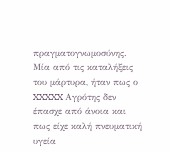πραγματογνωμοσύνης. Μία από τις καταλήξεις του μάρτυρα, ήταν πως ο XXXXX Αγρότης δεν έπασχε από άνοια και πως είχε καλή πνευματική υγεία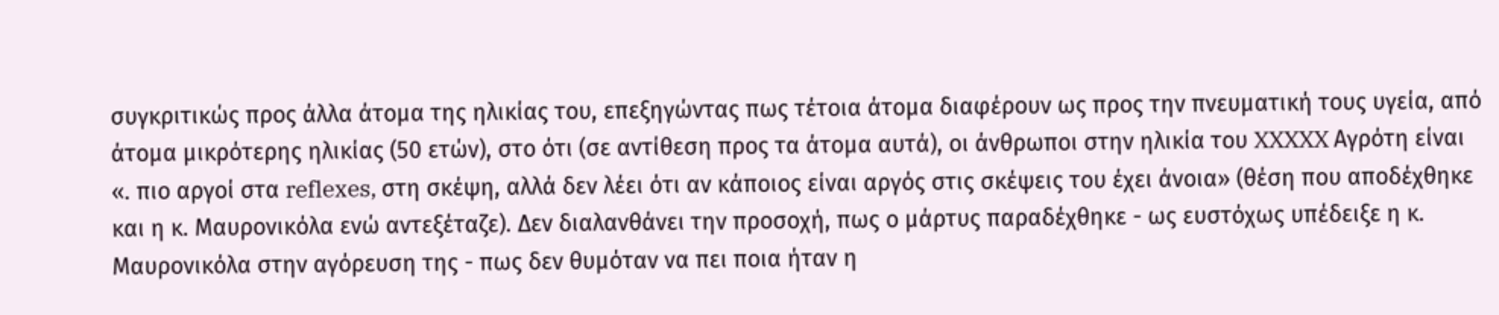συγκριτικώς προς άλλα άτομα της ηλικίας του, επεξηγώντας πως τέτοια άτομα διαφέρουν ως προς την πνευματική τους υγεία, από άτομα μικρότερης ηλικίας (50 ετών), στο ότι (σε αντίθεση προς τα άτομα αυτά), οι άνθρωποι στην ηλικία του XXXXX Αγρότη είναι «. πιο αργοί στα reflexes, στη σκέψη, αλλά δεν λέει ότι αν κάποιος είναι αργός στις σκέψεις του έχει άνοια» (θέση που αποδέχθηκε και η κ. Μαυρονικόλα ενώ αντεξέταζε). Δεν διαλανθάνει την προσοχή, πως ο μάρτυς παραδέχθηκε - ως ευστόχως υπέδειξε η κ. Μαυρονικόλα στην αγόρευση της - πως δεν θυμόταν να πει ποια ήταν η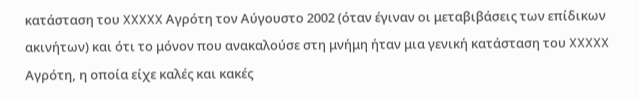κατάσταση του XXXXX Αγρότη τον Αύγουστο 2002 (όταν έγιναν οι μεταβιβάσεις των επίδικων ακινήτων) και ότι το μόνον που ανακαλούσε στη μνήμη ήταν μια γενική κατάσταση του XXXXX Αγρότη, η οποία είχε καλές και κακές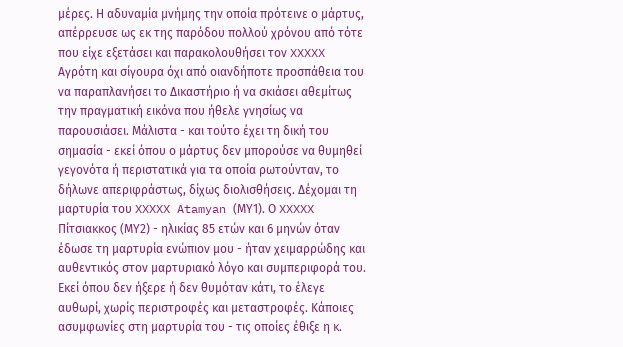μέρες. Η αδυναμία μνήμης την οποία πρότεινε ο μάρτυς, απέρρευσε ως εκ της παρόδου πολλού χρόνου από τότε που είχε εξετάσει και παρακολουθήσει τον XXXXX Αγρότη και σίγουρα όχι από οιανδήποτε προσπάθεια του να παραπλανήσει το Δικαστήριο ή να σκιάσει αθεμίτως την πραγματική εικόνα που ήθελε γνησίως να παρουσιάσει. Μάλιστα - και τούτο έχει τη δική του σημασία - εκεί όπου ο μάρτυς δεν μπορούσε να θυμηθεί γεγονότα ή περιστατικά για τα οποία ρωτούνταν, το δήλωνε απεριφράστως, δίχως διολισθήσεις. Δέχομαι τη μαρτυρία του XXXXX Atamyan (ΜΥ1). Ο XXXXX Πίτσιακκος (ΜΥ2) - ηλικίας 85 ετών και 6 μηνών όταν έδωσε τη μαρτυρία ενώπιον μου - ήταν χειμαρρώδης και αυθεντικός στον μαρτυριακό λόγο και συμπεριφορά του. Εκεί όπου δεν ήξερε ή δεν θυμόταν κάτι, το έλεγε αυθωρί, χωρίς περιστροφές και μεταστροφές. Κάποιες ασυμφωνίες στη μαρτυρία του - τις οποίες έθιξε η κ.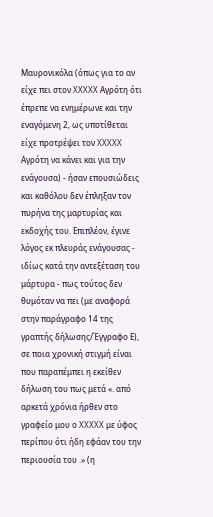Μαυρονικόλα (όπως για το αν είχε πει στον XXXXX Αγρότη ότι έπρεπε να ενημέρωνε και την εναγόμενη 2, ως υποτίθεται είχε προτρέψει τον XXXXX Αγρότη να κάνει και για την ενάγουσα) - ήσαν επουσιώδεις και καθόλου δεν έπληξαν τον πυρήνα της μαρτυρίας και εκδοχής του. Επιπλέον, έγινε λόγος εκ πλευράς ενάγουσας - ιδίως κατά την αντεξέταση του μάρτυρα - πως τούτος δεν θυμόταν να πει (με αναφορά στην παράγραφο 14 της γραπτής δήλωσης/Έγγραφο Ε), σε ποια χρονική στιγμή είναι που παραπέμπει η εκείθεν δήλωση του πως μετά «. από αρκετά χρόνια ήρθεν στο γραφείο μου ο XXXXX με ύφος περίπου ότι ήδη εφάαν του την περιουσία του .» (η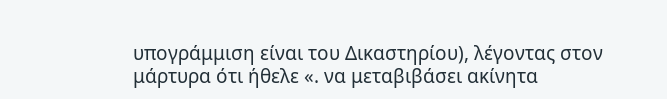υπογράμμιση είναι του Δικαστηρίου), λέγοντας στον μάρτυρα ότι ήθελε «. να μεταβιβάσει ακίνητα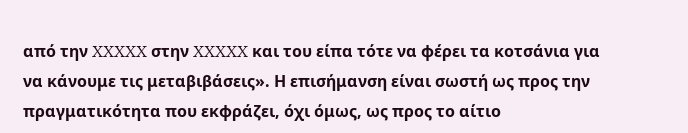από την XXXXX στην XXXXX και του είπα τότε να φέρει τα κοτσάνια για να κάνουμε τις μεταβιβάσεις». Η επισήμανση είναι σωστή ως προς την πραγματικότητα που εκφράζει, όχι όμως, ως προς το αίτιο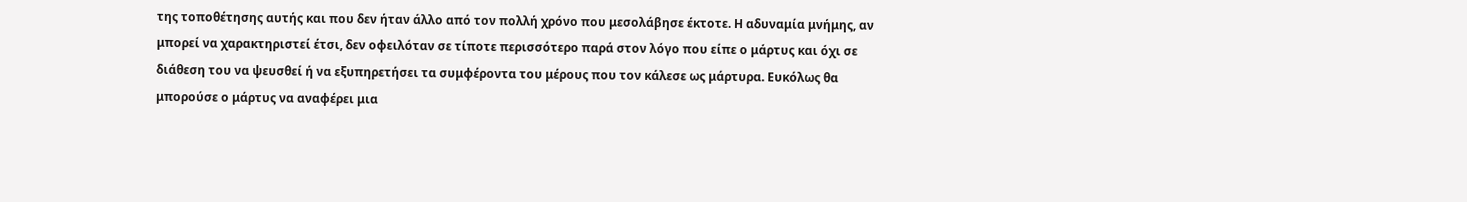της τοποθέτησης αυτής και που δεν ήταν άλλο από τον πολλή χρόνο που μεσολάβησε έκτοτε. Η αδυναμία μνήμης, αν μπορεί να χαρακτηριστεί έτσι, δεν οφειλόταν σε τίποτε περισσότερο παρά στον λόγο που είπε ο μάρτυς και όχι σε διάθεση του να ψευσθεί ή να εξυπηρετήσει τα συμφέροντα του μέρους που τον κάλεσε ως μάρτυρα. Ευκόλως θα μπορούσε ο μάρτυς να αναφέρει μια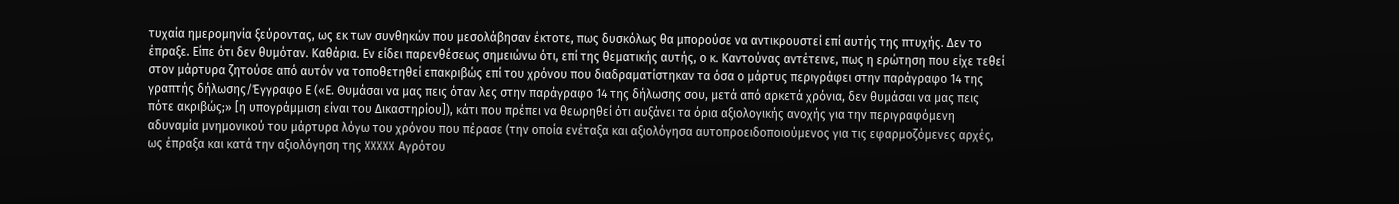τυχαία ημερομηνία ξεύροντας, ως εκ των συνθηκών που μεσολάβησαν έκτοτε, πως δυσκόλως θα μπορούσε να αντικρουστεί επί αυτής της πτυχής. Δεν το έπραξε. Είπε ότι δεν θυμόταν. Καθάρια. Εν είδει παρενθέσεως σημειώνω ότι, επί της θεματικής αυτής, ο κ. Καντούνας αντέτεινε, πως η ερώτηση που είχε τεθεί στον μάρτυρα ζητούσε από αυτόν να τοποθετηθεί επακριβώς επί του χρόνου που διαδραματίστηκαν τα όσα ο μάρτυς περιγράφει στην παράγραφο 14 της γραπτής δήλωσης/Έγγραφο Ε («Ε. Θυμάσαι να μας πεις όταν λες στην παράγραφο 14 της δήλωσης σου, μετά από αρκετά χρόνια, δεν θυμάσαι να μας πεις πότε ακριβώς;» [η υπογράμμιση είναι του Δικαστηρίου]), κάτι που πρέπει να θεωρηθεί ότι αυξάνει τα όρια αξιολογικής ανοχής για την περιγραφόμενη αδυναμία μνημονικού του μάρτυρα λόγω του χρόνου που πέρασε (την οποία ενέταξα και αξιολόγησα αυτοπροειδοποιούμενος για τις εφαρμοζόμενες αρχές, ως έπραξα και κατά την αξιολόγηση της XXXXX Αγρότου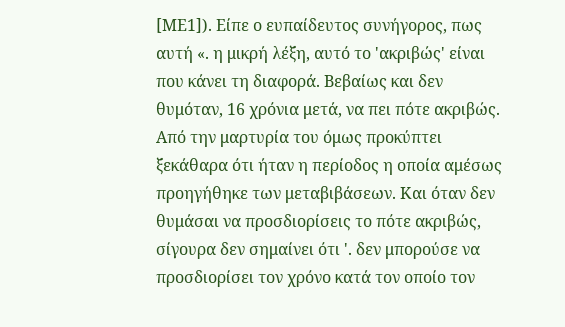[ΜΕ1]). Είπε ο ευπαίδευτος συνήγορος, πως αυτή «. η μικρή λέξη, αυτό το 'ακριβώς' είναι που κάνει τη διαφορά. Βεβαίως και δεν θυμόταν, 16 χρόνια μετά, να πει πότε ακριβώς. Από την μαρτυρία του όμως προκύπτει ξεκάθαρα ότι ήταν η περίοδος η οποία αμέσως προηγήθηκε των μεταβιβάσεων. Και όταν δεν θυμάσαι να προσδιορίσεις το πότε ακριβώς, σίγουρα δεν σημαίνει ότι '. δεν μπορούσε να προσδιορίσει τον χρόνο κατά τον οποίο τον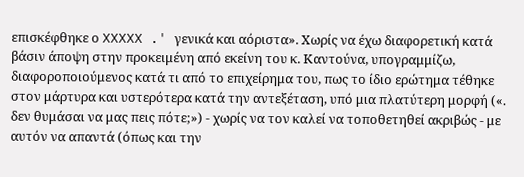επισκέφθηκε ο XXXXX .' γενικά και αόριστα». Χωρίς να έχω διαφορετική κατά βάσιν άποψη στην προκειμένη από εκείνη του κ. Καντούνα, υπογραμμίζω, διαφοροποιούμενος κατά τι από το επιχείρημα του, πως το ίδιο ερώτημα τέθηκε στον μάρτυρα και υστερότερα κατά την αντεξέταση, υπό μια πλατύτερη μορφή («. δεν θυμάσαι να μας πεις πότε;») - χωρίς να τον καλεί να τοποθετηθεί ακριβώς - με αυτόν να απαντά (όπως και την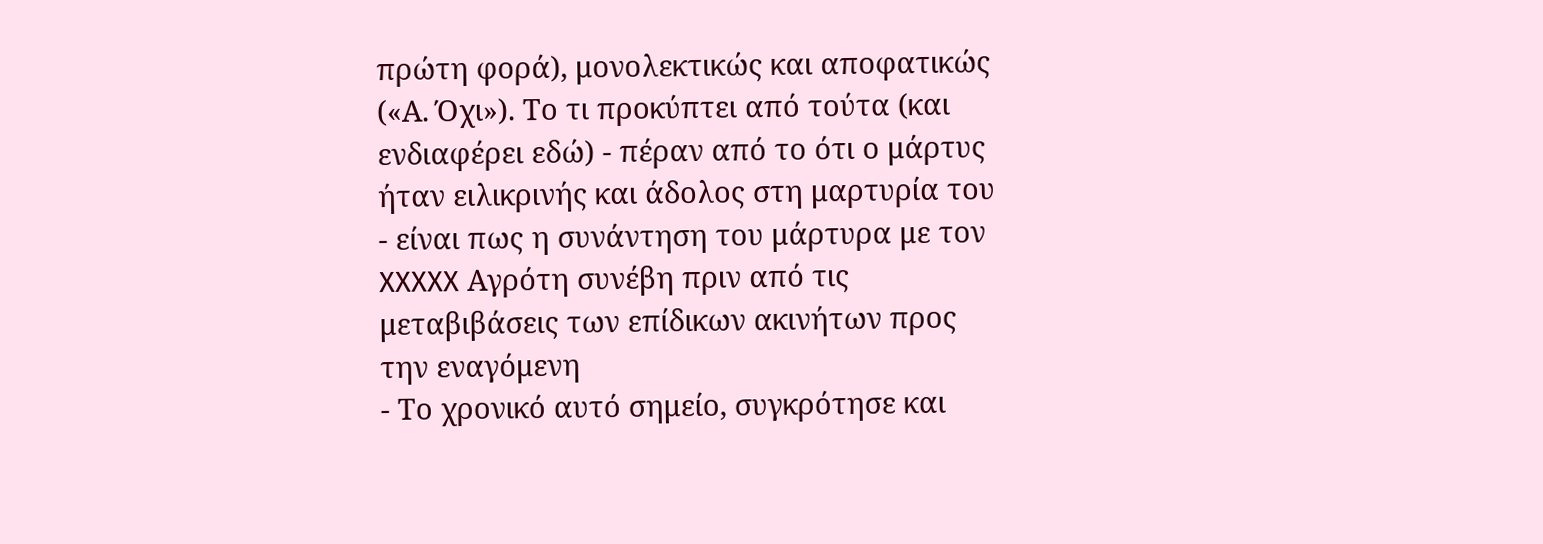πρώτη φορά), μονολεκτικώς και αποφατικώς («Α. Όχι»). Το τι προκύπτει από τούτα (και ενδιαφέρει εδώ) - πέραν από το ότι ο μάρτυς ήταν ειλικρινής και άδολος στη μαρτυρία του - είναι πως η συνάντηση του μάρτυρα με τον XXXXX Αγρότη συνέβη πριν από τις μεταβιβάσεις των επίδικων ακινήτων προς την εναγόμενη
- Το χρονικό αυτό σημείο, συγκρότησε και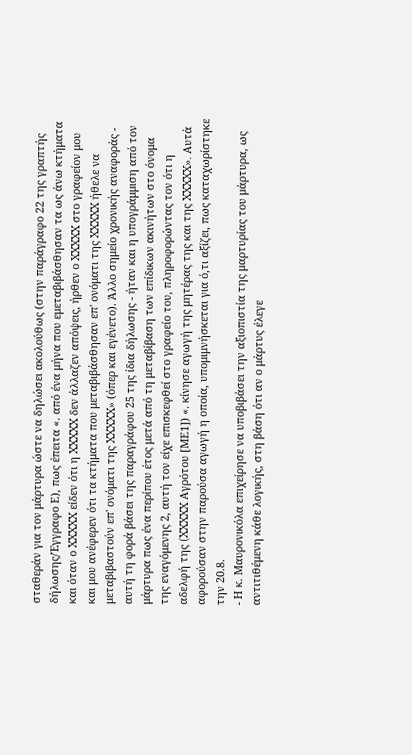σταθεράν για τον μάρτυρα ώστε να δηλώσει ακολούθως (στην παράγραφο 22 της γραπτής δήλωσης/Έγγραφο Ε), πως έπειτα «. από ένα μήνα που εμεταβιβάσθησαν τα ως άνω κτήματα και όταν ο XXXXX είδεν ότι η XXXXX δεν άλλαζεν απόψεις, ήρθεν ο XXXXX στο γραφείον μου και μου ανέφερεν ότι τα κτήματα που μεταβιβάσθησαν επ' ονόματι της XXXXX ήθελε να μεταβιβαστούν επ' ονόματι της XXXXX» (όπερ και εγένετο). Άλλο σημείο χρονικής αναφοράς - αυτή τη φορά βάσει της παραγράφου 25 της ίδια δήλωσης - ήταν και η υπογράμμιση από τον μάρτυρα πως ένα περίπου έτος μετά από τη μεταβίβαση των επίδικων ακινήτων στο όνομα της εναγόμενης 2, αυτή τον είχε επισκεφθεί στο γραφείο του, πληροφορώντας τον ότι η αδελφή της (XXXXX Αγρότου [ΜΕ1]) «. κίνησε αγωγή της μητέρας της και της XXXXX». Αυτά αφορούσαν στην παρούσα αγωγή η οποία, υπομιμνήσκεται για ό,τι αξίζει, πως καταχωρίστηκε την 20.8.
- Η κ. Μαυρονικόλα επιχείρησε να υποβιβάσει την αξιοπιστία της μαρτυρίας του μάρτυρα, ως αντιτιθέμενη κάθε λογικής, στη βάση ότι αν ο μάρτυς έλεγε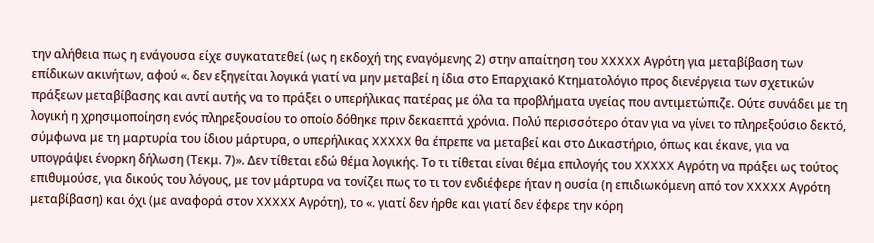την αλήθεια πως η ενάγουσα είχε συγκατατεθεί (ως η εκδοχή της εναγόμενης 2) στην απαίτηση του XXXXX Αγρότη για μεταβίβαση των επίδικων ακινήτων, αφού «. δεν εξηγείται λογικά γιατί να μην μεταβεί η ίδια στο Επαρχιακό Κτηματολόγιο προς διενέργεια των σχετικών πράξεων μεταβίβασης και αντί αυτής να το πράξει ο υπερήλικας πατέρας με όλα τα προβλήματα υγείας που αντιμετώπιζε. Ούτε συνάδει με τη λογική η χρησιμοποίηση ενός πληρεξουσίου το οποίο δόθηκε πριν δεκαεπτά χρόνια. Πολύ περισσότερο όταν για να γίνει το πληρεξούσιο δεκτό, σύμφωνα με τη μαρτυρία του ίδιου μάρτυρα, ο υπερήλικας XXXXX θα έπρεπε να μεταβεί και στο Δικαστήριο, όπως και έκανε, για να υπογράψει ένορκη δήλωση (Τεκμ. 7)». Δεν τίθεται εδώ θέμα λογικής. Το τι τίθεται είναι θέμα επιλογής του XXXXX Αγρότη να πράξει ως τούτος επιθυμούσε, για δικούς του λόγους, με τον μάρτυρα να τονίζει πως το τι τον ενδιέφερε ήταν η ουσία (η επιδιωκόμενη από τον XXXXX Αγρότη μεταβίβαση) και όχι (με αναφορά στον XXXXX Αγρότη), το «. γιατί δεν ήρθε και γιατί δεν έφερε την κόρη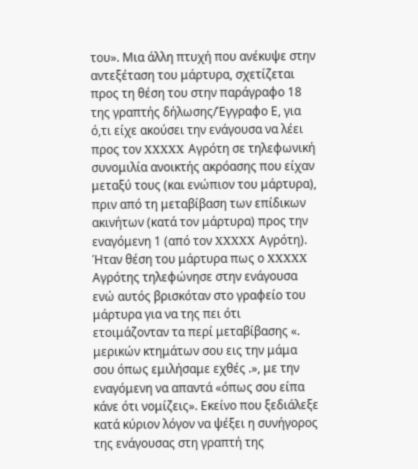του». Μια άλλη πτυχή που ανέκυψε στην αντεξέταση του μάρτυρα, σχετίζεται προς τη θέση του στην παράγραφο 18 της γραπτής δήλωσης/Έγγραφο Ε, για ό,τι είχε ακούσει την ενάγουσα να λέει προς τον XXXXX Αγρότη σε τηλεφωνική συνομιλία ανοικτής ακρόασης που είχαν μεταξύ τους (και ενώπιον του μάρτυρα), πριν από τη μεταβίβαση των επίδικων ακινήτων (κατά τον μάρτυρα) προς την εναγόμενη 1 (από τον XXXXX Αγρότη). Ήταν θέση του μάρτυρα πως ο XXXXX Αγρότης τηλεφώνησε στην ενάγουσα ενώ αυτός βρισκόταν στο γραφείο του μάρτυρα για να της πει ότι ετοιμάζονταν τα περί μεταβίβασης «. μερικών κτημάτων σου εις την μάμα σου όπως εμιλήσαμε εχθές .», με την εναγόμενη να απαντά «όπως σου είπα κάνε ότι νομίζεις». Εκείνο που ξεδιάλεξε κατά κύριον λόγον να ψέξει η συνήγορος της ενάγουσας στη γραπτή της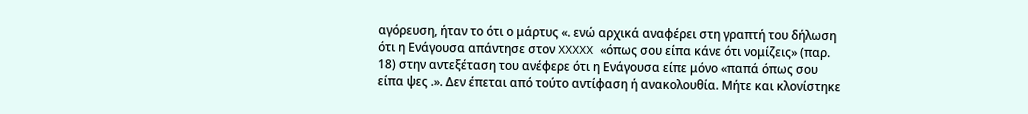αγόρευση, ήταν το ότι ο μάρτυς «. ενώ αρχικά αναφέρει στη γραπτή του δήλωση ότι η Ενάγουσα απάντησε στον XXXXX «όπως σου είπα κάνε ότι νομίζεις» (παρ. 18) στην αντεξέταση του ανέφερε ότι η Ενάγουσα είπε μόνο «παπά όπως σου είπα ψες .». Δεν έπεται από τούτο αντίφαση ή ανακολουθία. Μήτε και κλονίστηκε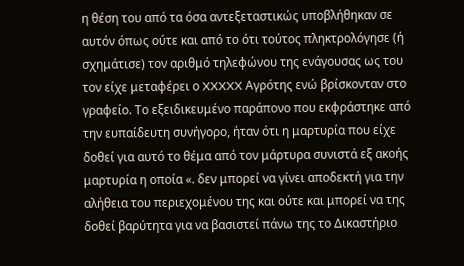η θέση του από τα όσα αντεξεταστικώς υποβλήθηκαν σε αυτόν όπως ούτε και από το ότι τούτος πληκτρολόγησε (ή σχημάτισε) τον αριθμό τηλεφώνου της ενάγουσας ως του τον είχε μεταφέρει ο XXXXX Αγρότης ενώ βρίσκονταν στο γραφείο. Το εξειδικευμένο παράπονο που εκφράστηκε από την ευπαίδευτη συνήγορο, ήταν ότι η μαρτυρία που είχε δοθεί για αυτό το θέμα από τον μάρτυρα συνιστά εξ ακοής μαρτυρία η οποία «. δεν μπορεί να γίνει αποδεκτή για την αλήθεια του περιεχομένου της και ούτε και μπορεί να της δοθεί βαρύτητα για να βασιστεί πάνω της το Δικαστήριο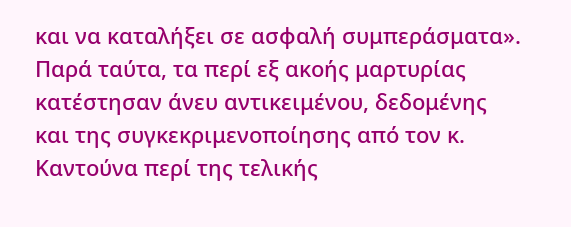και να καταλήξει σε ασφαλή συμπεράσματα». Παρά ταύτα, τα περί εξ ακοής μαρτυρίας κατέστησαν άνευ αντικειμένου, δεδομένης και της συγκεκριμενοποίησης από τον κ. Καντούνα περί της τελικής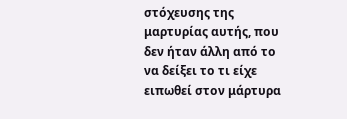στόχευσης της μαρτυρίας αυτής, που δεν ήταν άλλη από το να δείξει το τι είχε ειπωθεί στον μάρτυρα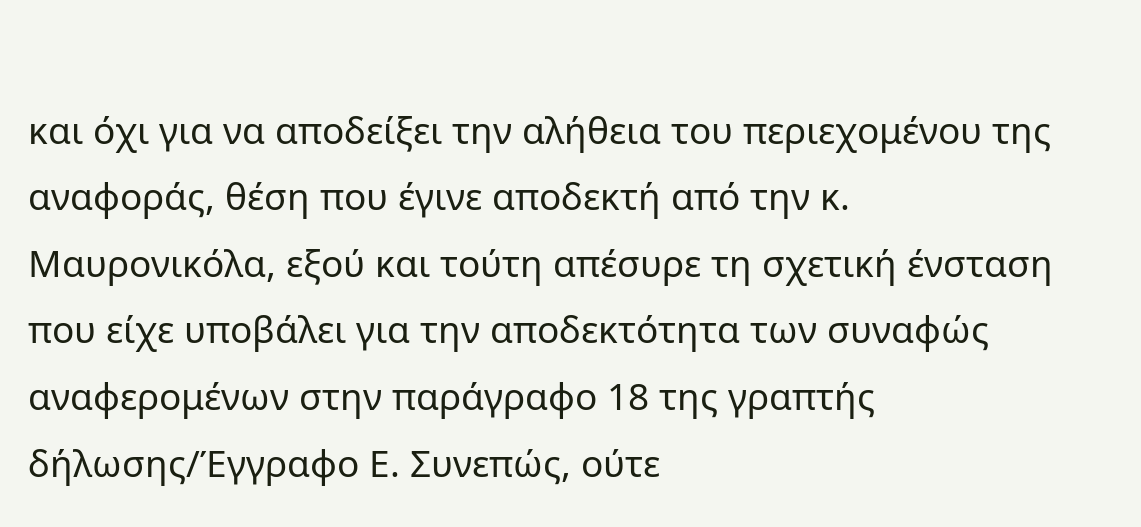και όχι για να αποδείξει την αλήθεια του περιεχομένου της αναφοράς, θέση που έγινε αποδεκτή από την κ. Μαυρονικόλα, εξού και τούτη απέσυρε τη σχετική ένσταση που είχε υποβάλει για την αποδεκτότητα των συναφώς αναφερομένων στην παράγραφο 18 της γραπτής δήλωσης/Έγγραφο Ε. Συνεπώς, ούτε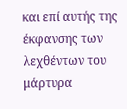και επί αυτής της έκφανσης των λεχθέντων του μάρτυρα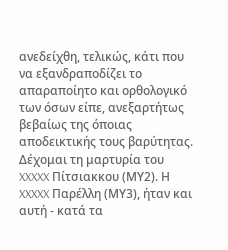ανεδείχθη, τελικώς, κάτι που να εξανδραποδίζει το απαραποίητο και ορθολογικό των όσων είπε, ανεξαρτήτως βεβαίως της όποιας αποδεικτικής τους βαρύτητας. Δέχομαι τη μαρτυρία του XXXXX Πίτσιακκου (ΜΥ2). Η XXXXX Παρέλλη (ΜΥ3), ήταν και αυτή - κατά τα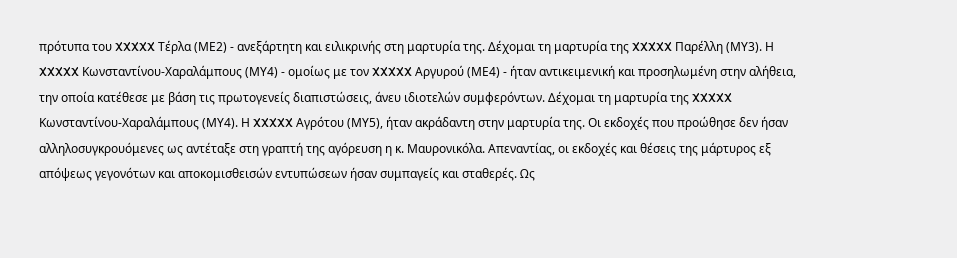πρότυπα του XXXXX Τέρλα (ΜΕ2) - ανεξάρτητη και ειλικρινής στη μαρτυρία της. Δέχομαι τη μαρτυρία της XXXXX Παρέλλη (ΜΥ3). Η XXXXX Κωνσταντίνου-Χαραλάμπους (ΜΥ4) - ομοίως με τον XXXXX Αργυρού (ΜΕ4) - ήταν αντικειμενική και προσηλωμένη στην αλήθεια, την οποία κατέθεσε με βάση τις πρωτογενείς διαπιστώσεις, άνευ ιδιοτελών συμφερόντων. Δέχομαι τη μαρτυρία της XXXXX Κωνσταντίνου-Χαραλάμπους (ΜΥ4). Η XXXXX Αγρότου (ΜΥ5), ήταν ακράδαντη στην μαρτυρία της. Οι εκδοχές που προώθησε δεν ήσαν αλληλοσυγκρουόμενες ως αντέταξε στη γραπτή της αγόρευση η κ. Μαυρονικόλα. Απεναντίας, οι εκδοχές και θέσεις της μάρτυρος εξ απόψεως γεγονότων και αποκομισθεισών εντυπώσεων ήσαν συμπαγείς και σταθερές. Ως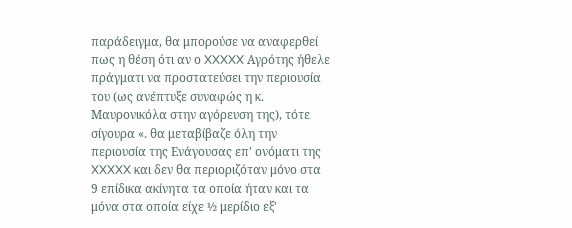παράδειγμα, θα μπορούσε να αναφερθεί πως η θέση ότι αν ο XXXXX Αγρότης ήθελε πράγματι να προστατεύσει την περιουσία του (ως ανέπτυξε συναφώς η κ. Μαυρονικόλα στην αγόρευση της), τότε σίγουρα «. θα μεταβίβαζε όλη την περιουσία της Ενάγουσας επ' ονόματι της XXXXX και δεν θα περιοριζόταν μόνο στα 9 επίδικα ακίνητα τα οποία ήταν και τα μόνα στα οποία είχε ½ μερίδιο εξ'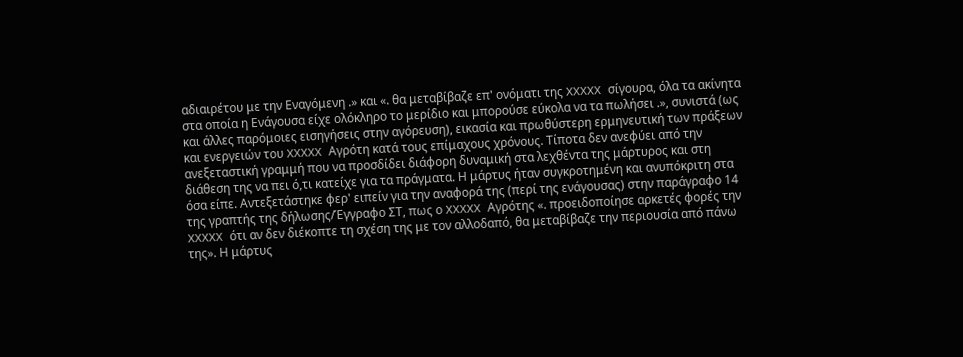αδιαιρέτου με την Εναγόμενη .» και «. θα μεταβίβαζε επ' ονόματι της XXXXX σίγουρα, όλα τα ακίνητα στα οποία η Ενάγουσα είχε ολόκληρο το μερίδιο και μπορούσε εύκολα να τα πωλήσει .», συνιστά (ως και άλλες παρόμοιες εισηγήσεις στην αγόρευση), εικασία και πρωθύστερη ερμηνευτική των πράξεων και ενεργειών του XXXXX Αγρότη κατά τους επίμαχους χρόνους. Τίποτα δεν ανεφύει από την ανεξεταστική γραμμή που να προσδίδει διάφορη δυναμική στα λεχθέντα της μάρτυρος και στη διάθεση της να πει ό,τι κατείχε για τα πράγματα. Η μάρτυς ήταν συγκροτημένη και ανυπόκριτη στα όσα είπε. Αντεξετάστηκε φερ' ειπείν για την αναφορά της (περί της ενάγουσας) στην παράγραφο 14 της γραπτής της δήλωσης/Έγγραφο ΣΤ, πως ο XXXXX Αγρότης «. προειδοποίησε αρκετές φορές την XXXXX ότι αν δεν διέκοπτε τη σχέση της με τον αλλοδαπό, θα μεταβίβαζε την περιουσία από πάνω της». Η μάρτυς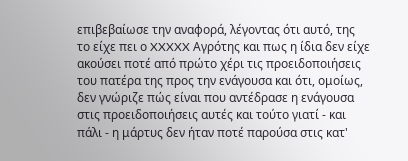επιβεβαίωσε την αναφορά, λέγοντας ότι αυτό, της το είχε πει ο XXXXX Αγρότης και πως η ίδια δεν είχε ακούσει ποτέ από πρώτο χέρι τις προειδοποιήσεις του πατέρα της προς την ενάγουσα και ότι, ομοίως, δεν γνώριζε πώς είναι που αντέδρασε η ενάγουσα στις προειδοποιήσεις αυτές και τούτο γιατί - και πάλι - η μάρτυς δεν ήταν ποτέ παρούσα στις κατ'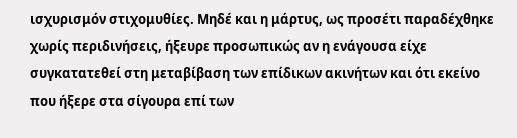ισχυρισμόν στιχομυθίες. Μηδέ και η μάρτυς, ως προσέτι παραδέχθηκε χωρίς περιδινήσεις, ήξευρε προσωπικώς αν η ενάγουσα είχε συγκατατεθεί στη μεταβίβαση των επίδικων ακινήτων και ότι εκείνο που ήξερε στα σίγουρα επί των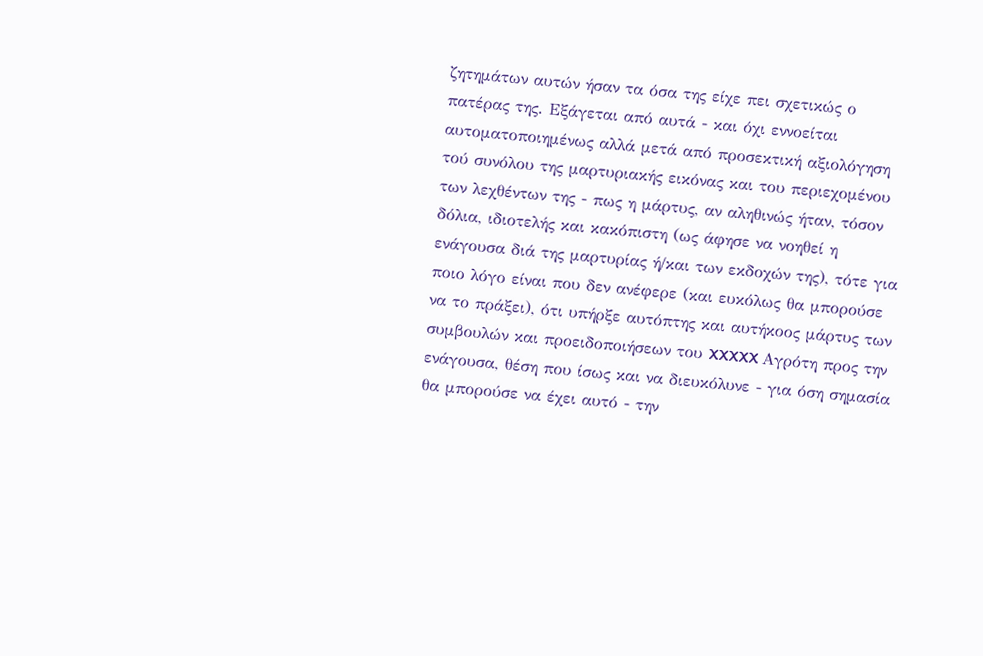ζητημάτων αυτών ήσαν τα όσα της είχε πει σχετικώς ο πατέρας της. Εξάγεται από αυτά - και όχι εννοείται αυτοματοποιημένως αλλά μετά από προσεκτική αξιολόγηση τού συνόλου της μαρτυριακής εικόνας και του περιεχομένου των λεχθέντων της - πως η μάρτυς, αν αληθινώς ήταν, τόσον δόλια, ιδιοτελής και κακόπιστη (ως άφησε να νοηθεί η ενάγουσα διά της μαρτυρίας ή/και των εκδοχών της), τότε για ποιο λόγο είναι που δεν ανέφερε (και ευκόλως θα μπορούσε να το πράξει), ότι υπήρξε αυτόπτης και αυτήκοος μάρτυς των συμβουλών και προειδοποιήσεων του XXXXX Αγρότη προς την ενάγουσα, θέση που ίσως και να διευκόλυνε - για όση σημασία θα μπορούσε να έχει αυτό - την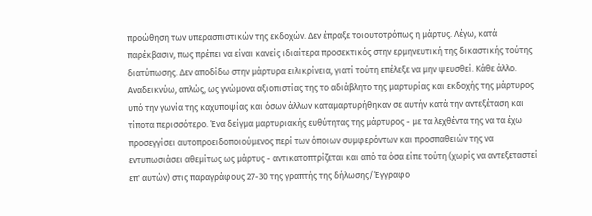προώθηση των υπερασπιστικών της εκδοχών. Δεν έπραξε τοιουτοτρόπως η μάρτυς. Λέγω, κατά παρέκβασιν, πως πρέπει να είναι κανείς ιδιαίτερα προσεκτικός στην ερμηνευτική της δικαστικής τούτης διατύπωσης. Δεν αποδίδω στην μάρτυρα ειλικρίνεια, γιατί τούτη επέλεξε να μην ψευσθεί. Κάθε άλλο. Αναδεικνύω, απλώς, ως γνώμονα αξιοπιστίας της το αδιάβλητο της μαρτυρίας και εκδοχής της μάρτυρος υπό την γωνία της καχυποψίας και όσων άλλων καταμαρτυρήθηκαν σε αυτήν κατά την αντεξέταση και τίποτα περισσότερο. Ένα δείγμα μαρτυριακής ευθύτητας της μάρτυρος - με τα λεχθέντα της να τα έχω προσεγγίσει αυτοπροειδοποιούμενος περί των όποιων συμφερόντων και προσπαθειών της να εντυπωσιάσει αθεμίτως ως μάρτυς - αντικατοπτρίζεται και από τα όσα είπε τούτη (χωρίς να αντεξεταστεί επ' αυτών) στις παραγράφους 27-30 της γραπτής της δήλωσης/Έγγραφο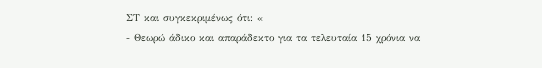ΣΤ και συγκεκριμένως ότι: «
- Θεωρώ άδικο και απαράδεκτο για τα τελευταία 15 χρόνια να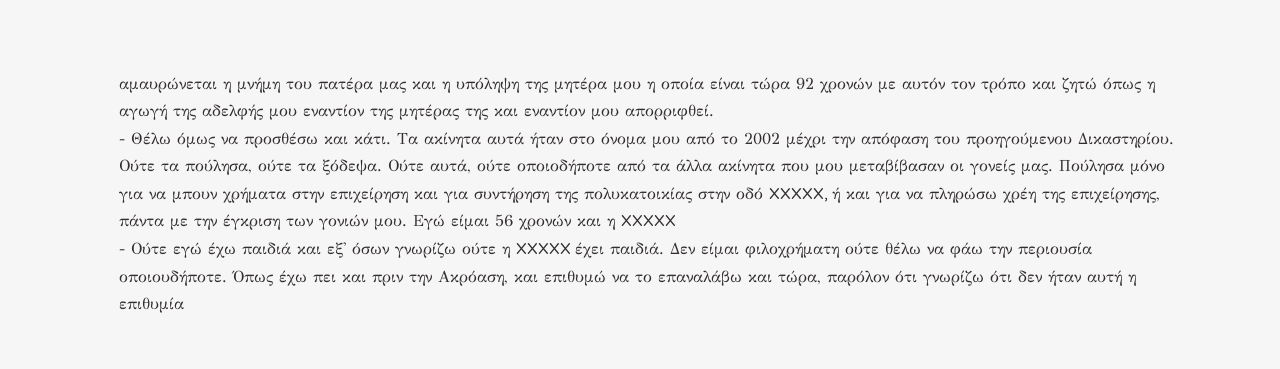αμαυρώνεται η μνήμη του πατέρα μας και η υπόληψη της μητέρα μου η οποία είναι τώρα 92 χρονών με αυτόν τον τρόπο και ζητώ όπως η αγωγή της αδελφής μου εναντίον της μητέρας της και εναντίον μου απορριφθεί.
- Θέλω όμως να προσθέσω και κάτι. Τα ακίνητα αυτά ήταν στο όνομα μου από το 2002 μέχρι την απόφαση του προηγούμενου Δικαστηρίου. Ούτε τα πούλησα, ούτε τα ξόδεψα. Ούτε αυτά, ούτε οποιοδήποτε από τα άλλα ακίνητα που μου μεταβίβασαν οι γονείς μας. Πούλησα μόνο για να μπουν χρήματα στην επιχείρηση και για συντήρηση της πολυκατοικίας στην οδό XXXXX, ή και για να πληρώσω χρέη της επιχείρησης, πάντα με την έγκριση των γονιών μου. Εγώ είμαι 56 χρονών και η XXXXX
- Ούτε εγώ έχω παιδιά και εξ' όσων γνωρίζω ούτε η XXXXX έχει παιδιά. Δεν είμαι φιλοχρήματη ούτε θέλω να φάω την περιουσία οποιουδήποτε. Όπως έχω πει και πριν την Ακρόαση, και επιθυμώ να το επαναλάβω και τώρα, παρόλον ότι γνωρίζω ότι δεν ήταν αυτή η επιθυμία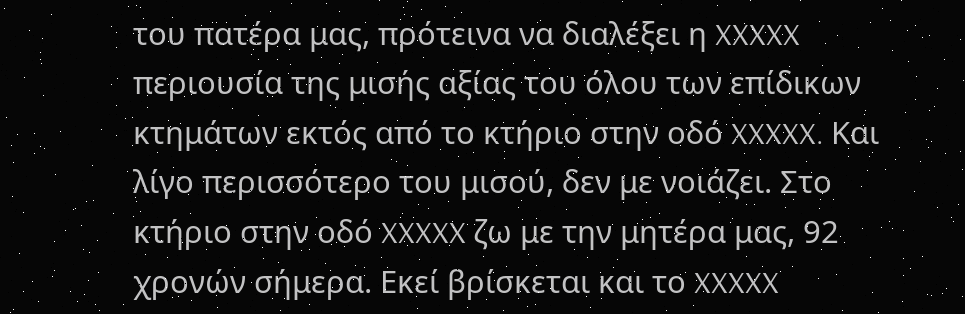του πατέρα μας, πρότεινα να διαλέξει η XXXXX περιουσία της μισής αξίας του όλου των επίδικων κτημάτων εκτός από το κτήριο στην οδό XXXXX. Και λίγο περισσότερο του μισού, δεν με νοιάζει. Στο κτήριο στην οδό XXXXX ζω με την μητέρα μας, 92 χρονών σήμερα. Εκεί βρίσκεται και το XXXXX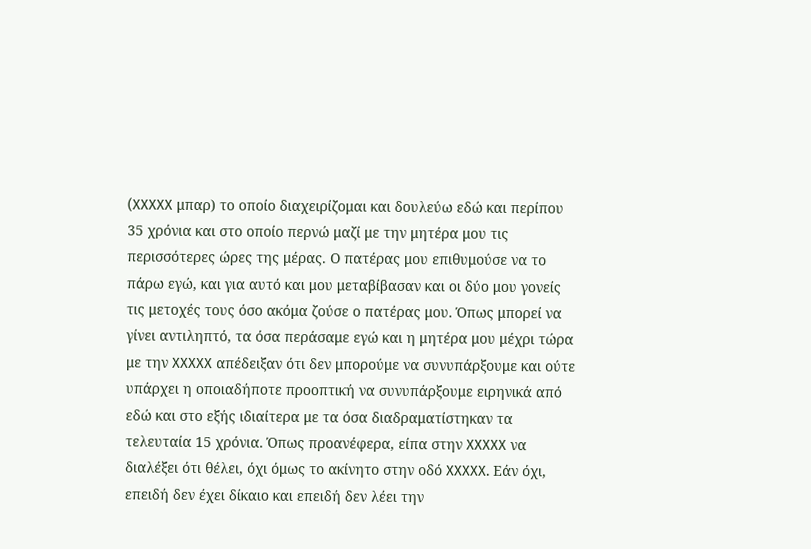(XXXXX μπαρ) το οποίο διαχειρίζομαι και δουλεύω εδώ και περίπου 35 χρόνια και στο οποίο περνώ μαζί με την μητέρα μου τις περισσότερες ώρες της μέρας. Ο πατέρας μου επιθυμούσε να το πάρω εγώ, και για αυτό και μου μεταβίβασαν και οι δύο μου γονείς τις μετοχές τους όσο ακόμα ζούσε ο πατέρας μου. Όπως μπορεί να γίνει αντιληπτό, τα όσα περάσαμε εγώ και η μητέρα μου μέχρι τώρα με την XXXXX απέδειξαν ότι δεν μπορούμε να συνυπάρξουμε και ούτε υπάρχει η οποιαδήποτε προοπτική να συνυπάρξουμε ειρηνικά από εδώ και στο εξής ιδιαίτερα με τα όσα διαδραματίστηκαν τα τελευταία 15 χρόνια. Όπως προανέφερα, είπα στην XXXXX να διαλέξει ότι θέλει, όχι όμως το ακίνητο στην οδό XXXXX. Εάν όχι, επειδή δεν έχει δίκαιο και επειδή δεν λέει την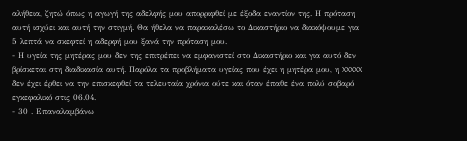αλήθεια, ζητώ όπως η αγωγή της αδελφής μου απορριφθεί με έξοδα εναντίον της. Η πρόταση αυτή ισχύει και αυτή την στιγμή. Θα ήθελα να παρακαλέσω το Δικαστήριο να διακόψουμε για 5 λεπτά να σκεφτεί η αδερφή μου ξανά την πρόταση μου.
- Η υγεία της μητέρας μου δεν της επιτρέπει να εμφανιστεί στο Δικαστήριο και για αυτό δεν βρίσκεται στη διαδικασία αυτή. Παρόλα τα προβλήματα υγείας που έχει η μητέρα μου, η XXXXX δεν έχει έρθει να την επισκεφθεί τα τελευταία χρόνια ούτε και όταν έπαθε ένα πολύ σοβαρό εγκεφαλικό στις 06.04.
- 30 . Επαναλαμβάνω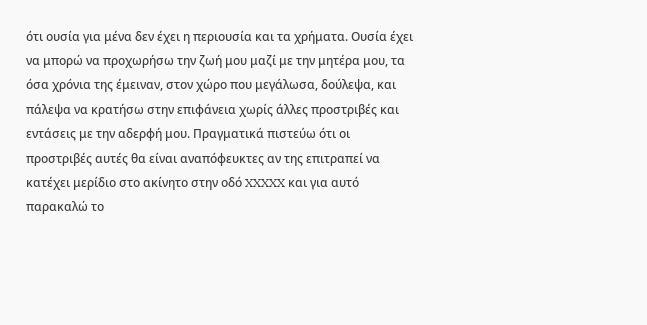ότι ουσία για μένα δεν έχει η περιουσία και τα χρήματα. Ουσία έχει να μπορώ να προχωρήσω την ζωή μου μαζί με την μητέρα μου, τα όσα χρόνια της έμειναν, στον χώρο που μεγάλωσα, δούλεψα, και πάλεψα να κρατήσω στην επιφάνεια χωρίς άλλες προστριβές και εντάσεις με την αδερφή μου. Πραγματικά πιστεύω ότι οι προστριβές αυτές θα είναι αναπόφευκτες αν της επιτραπεί να κατέχει μερίδιο στο ακίνητο στην οδό XXXXX και για αυτό παρακαλώ το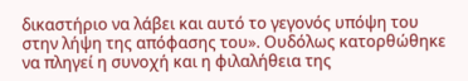δικαστήριο να λάβει και αυτό το γεγονός υπόψη του στην λήψη της απόφασης του». Ουδόλως κατορθώθηκε να πληγεί η συνοχή και η φιλαλήθεια της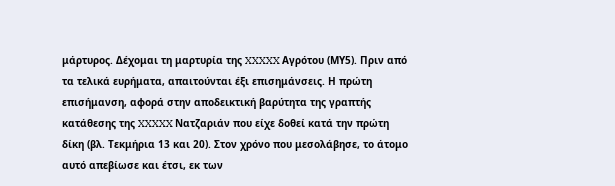μάρτυρος. Δέχομαι τη μαρτυρία της XXXXX Αγρότου (ΜΥ5). Πριν από τα τελικά ευρήματα, απαιτούνται έξι επισημάνσεις. Η πρώτη επισήμανση, αφορά στην αποδεικτική βαρύτητα της γραπτής κατάθεσης της XXXXX Νατζαριάν που είχε δοθεί κατά την πρώτη δίκη (βλ. Τεκμήρια 13 και 20). Στον χρόνο που μεσολάβησε, το άτομο αυτό απεβίωσε και έτσι, εκ των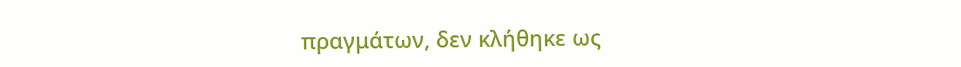πραγμάτων, δεν κλήθηκε ως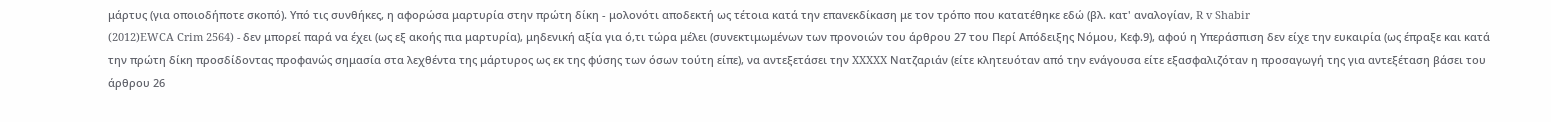μάρτυς (για οποιοδήποτε σκοπό). Υπό τις συνθήκες, η αφορώσα μαρτυρία στην πρώτη δίκη - μολονότι αποδεκτή ως τέτοια κατά την επανεκδίκαση με τον τρόπο που κατατέθηκε εδώ (βλ. κατ' αναλογίαν, R v Shabir
(2012)EWCA Crim 2564) - δεν μπορεί παρά να έχει (ως εξ ακοής πια μαρτυρία), μηδενική αξία για ό,τι τώρα μέλει (συνεκτιμωμένων των προνοιών του άρθρου 27 του Περί Απόδειξης Νόμου, Κεφ.9), αφού η Υπεράσπιση δεν είχε την ευκαιρία (ως έπραξε και κατά την πρώτη δίκη προσδίδοντας προφανώς σημασία στα λεχθέντα της μάρτυρος ως εκ της φύσης των όσων τούτη είπε), να αντεξετάσει την XXXXX Νατζαριάν (είτε κλητευόταν από την ενάγουσα είτε εξασφαλιζόταν η προσαγωγή της για αντεξέταση βάσει του άρθρου 26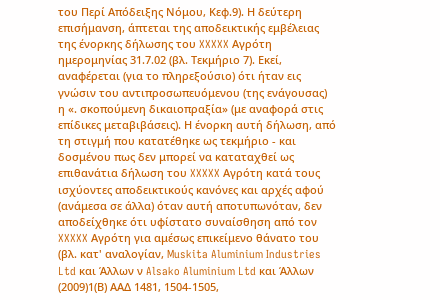του Περί Απόδειξης Νόμου, Κεφ.9). Η δεύτερη επισήμανση, άπτεται της αποδεικτικής εμβέλειας της ένορκης δήλωσης του XXXXX Αγρότη ημερομηνίας 31.7.02 (βλ. Τεκμήριο 7). Εκεί, αναφέρεται (για το πληρεξούσιο) ότι ήταν εις γνώσιν του αντιπροσωπευόμενου (της ενάγουσας) η «. σκοπούμενη δικαιοπραξία» (με αναφορά στις επίδικες μεταβιβάσεις). Η ένορκη αυτή δήλωση, από τη στιγμή που κατατέθηκε ως τεκμήριο - και δοσμένου πως δεν μπορεί να καταταχθεί ως επιθανάτια δήλωση του XXXXX Αγρότη κατά τους ισχύοντες αποδεικτικούς κανόνες και αρχές αφού (ανάμεσα σε άλλα) όταν αυτή αποτυπωνόταν, δεν αποδείχθηκε ότι υφίστατο συναίσθηση από τον XXXXX Αγρότη για αμέσως επικείμενο θάνατο του (βλ. κατ' αναλογίαν, Muskita Aluminium Industries Ltd και Άλλων ν Alsako Aluminium Ltd και Άλλων
(2009)1(Β) ΑΑΔ 1481, 1504-1505,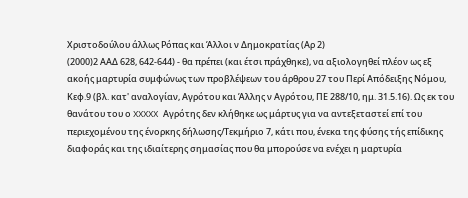Χριστοδούλου άλλως Ρόπας και Άλλοι ν Δημοκρατίας (Αρ 2)
(2000)2 ΑΑΔ 628, 642-644) - θα πρέπει (και έτσι πράχθηκε), να αξιολογηθεί πλέον ως εξ ακοής μαρτυρία συμφώνως των προβλέψεων του άρθρου 27 του Περί Απόδειξης Νόμου, Κεφ.9 (βλ. κατ' αναλογίαν, Αγρότου και Άλλης ν Αγρότου, ΠΕ 288/10, ημ. 31.5.16). Ως εκ του θανάτου του ο XXXXX Αγρότης δεν κλήθηκε ως μάρτυς για να αντεξεταστεί επί του περιεχομένου της ένορκης δήλωσης/Τεκμήριο 7, κάτι που, ένεκα της φύσης τής επίδικης διαφοράς και της ιδιαίτερης σημασίας που θα μπορούσε να ενέχει η μαρτυρία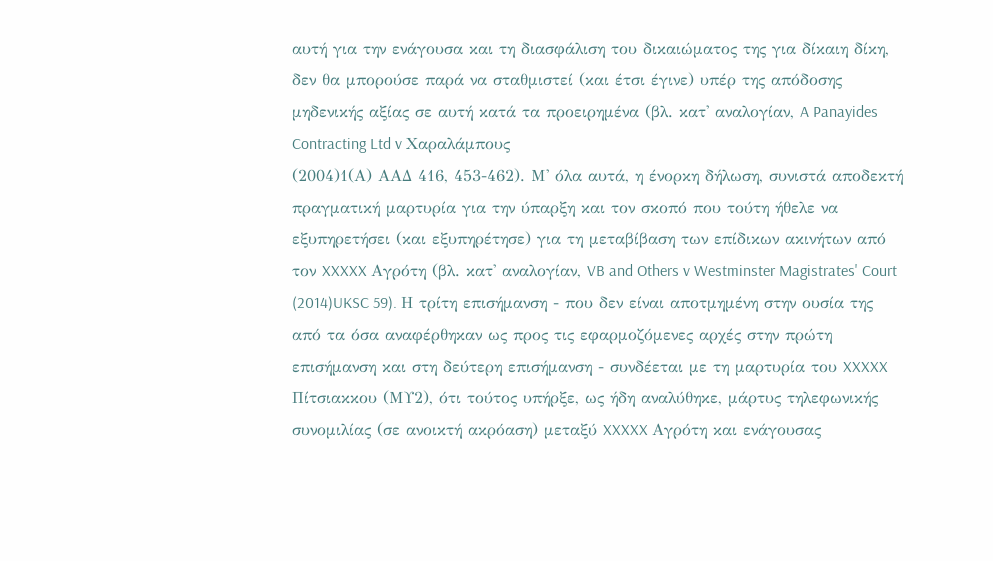αυτή για την ενάγουσα και τη διασφάλιση του δικαιώματος της για δίκαιη δίκη, δεν θα μπορούσε παρά να σταθμιστεί (και έτσι έγινε) υπέρ της απόδοσης μηδενικής αξίας σε αυτή κατά τα προειρημένα (βλ. κατ' αναλογίαν, A Panayides Contracting Ltd v Χαραλάμπους
(2004)1(Α) ΑΑΔ 416, 453-462). Μ' όλα αυτά, η ένορκη δήλωση, συνιστά αποδεκτή πραγματική μαρτυρία για την ύπαρξη και τον σκοπό που τούτη ήθελε να εξυπηρετήσει (και εξυπηρέτησε) για τη μεταβίβαση των επίδικων ακινήτων από τον XXXXX Αγρότη (βλ. κατ' αναλογίαν, VB and Others v Westminster Magistrates' Court
(2014)UKSC 59). Η τρίτη επισήμανση - που δεν είναι αποτμημένη στην ουσία της από τα όσα αναφέρθηκαν ως προς τις εφαρμοζόμενες αρχές στην πρώτη επισήμανση και στη δεύτερη επισήμανση - συνδέεται με τη μαρτυρία του XXXXX Πίτσιακκου (ΜΥ2), ότι τούτος υπήρξε, ως ήδη αναλύθηκε, μάρτυς τηλεφωνικής συνομιλίας (σε ανοικτή ακρόαση) μεταξύ XXXXX Αγρότη και ενάγουσας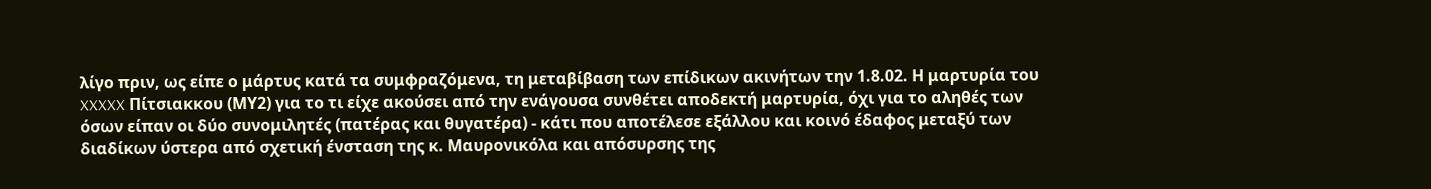λίγο πριν, ως είπε ο μάρτυς κατά τα συμφραζόμενα, τη μεταβίβαση των επίδικων ακινήτων την 1.8.02. Η μαρτυρία του XXXXX Πίτσιακκου (ΜΥ2) για το τι είχε ακούσει από την ενάγουσα συνθέτει αποδεκτή μαρτυρία, όχι για το αληθές των όσων είπαν οι δύο συνομιλητές (πατέρας και θυγατέρα) - κάτι που αποτέλεσε εξάλλου και κοινό έδαφος μεταξύ των διαδίκων ύστερα από σχετική ένσταση της κ. Μαυρονικόλα και απόσυρσης της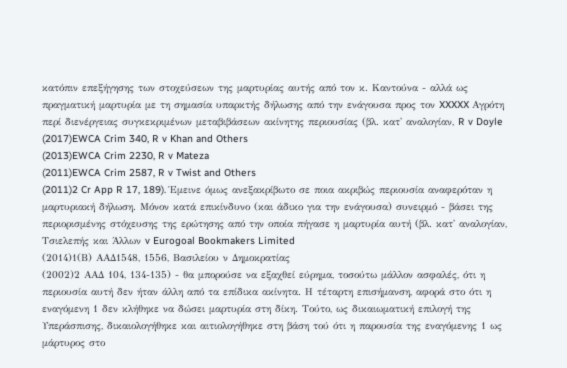κατόπιν επεξήγησης των στοχεύσεων της μαρτυρίας αυτής από τον κ. Καντούνα - αλλά ως πραγματική μαρτυρία με τη σημασία υπαρκτής δήλωσης από την ενάγουσα προς τον XXXXX Αγρότη περί διενέργειας συγκεκριμένων μεταβιβάσεων ακίνητης περιουσίας (βλ. κατ' αναλογίαν, R v Doyle
(2017)EWCA Crim 340, R v Khan and Others
(2013)EWCA Crim 2230, R v Mateza
(2011)EWCA Crim 2587, R v Twist and Others
(2011)2 Cr App R 17, 189). Έμεινε όμως ανεξακρίβωτο σε ποια ακριβώς περιουσία αναφερόταν η μαρτυριακή δήλωση. Μόνον κατά επικίνδυνο (και άδικο για την ενάγουσα) συνειρμό - βάσει της περιορισμένης στόχευσης της ερώτησης από την οποία πήγασε η μαρτυρία αυτή (βλ. κατ' αναλογίαν, Τσιελεπής και Άλλων v Eurogoal Bookmakers Limited
(2014)1(Β) ΑΑΔ1548, 1556, Βασιλείου ν Δημοκρατίας
(2002)2 ΑΑΔ 104, 134-135) - θα μπορούσε να εξαχθεί εύρημα, τοσούτω μάλλον ασφαλές, ότι η περιουσία αυτή δεν ήταν άλλη από τα επίδικα ακίνητα. Η τέταρτη επισήμανση, αφορά στο ότι η εναγόμενη 1 δεν κλήθηκε να δώσει μαρτυρία στη δίκη. Τούτο, ως δικαιωματική επιλογή της Υπεράσπισης, δικαιολογήθηκε και αιτιολογήθηκε στη βάση τού ότι η παρουσία της εναγόμενης 1 ως μάρτυρος στο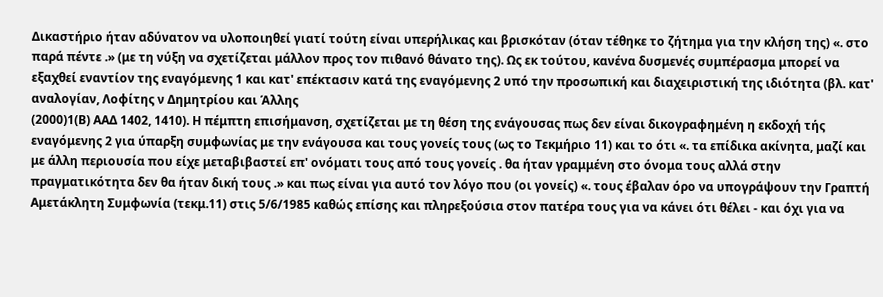Δικαστήριο ήταν αδύνατον να υλοποιηθεί γιατί τούτη είναι υπερήλικας και βρισκόταν (όταν τέθηκε το ζήτημα για την κλήση της) «. στο παρά πέντε .» (με τη νύξη να σχετίζεται μάλλον προς τον πιθανό θάνατο της). Ως εκ τούτου, κανένα δυσμενές συμπέρασμα μπορεί να εξαχθεί εναντίον της εναγόμενης 1 και κατ' επέκτασιν κατά της εναγόμενης 2 υπό την προσωπική και διαχειριστική της ιδιότητα (βλ. κατ' αναλογίαν, Λοφίτης ν Δημητρίου και Άλλης
(2000)1(Β) ΑΑΔ 1402, 1410). Η πέμπτη επισήμανση, σχετίζεται με τη θέση της ενάγουσας πως δεν είναι δικογραφημένη η εκδοχή τής εναγόμενης 2 για ύπαρξη συμφωνίας με την ενάγουσα και τους γονείς τους (ως το Τεκμήριο 11) και το ότι «. τα επίδικα ακίνητα, μαζί και με άλλη περιουσία που είχε μεταβιβαστεί επ' ονόματι τους από τους γονείς . θα ήταν γραμμένη στο όνομα τους αλλά στην πραγματικότητα δεν θα ήταν δική τους .» και πως είναι για αυτό τον λόγο που (οι γονείς) «. τους έβαλαν όρο να υπογράψουν την Γραπτή Αμετάκλητη Συμφωνία (τεκμ.11) στις 5/6/1985 καθώς επίσης και πληρεξούσια στον πατέρα τους για να κάνει ότι θέλει - και όχι για να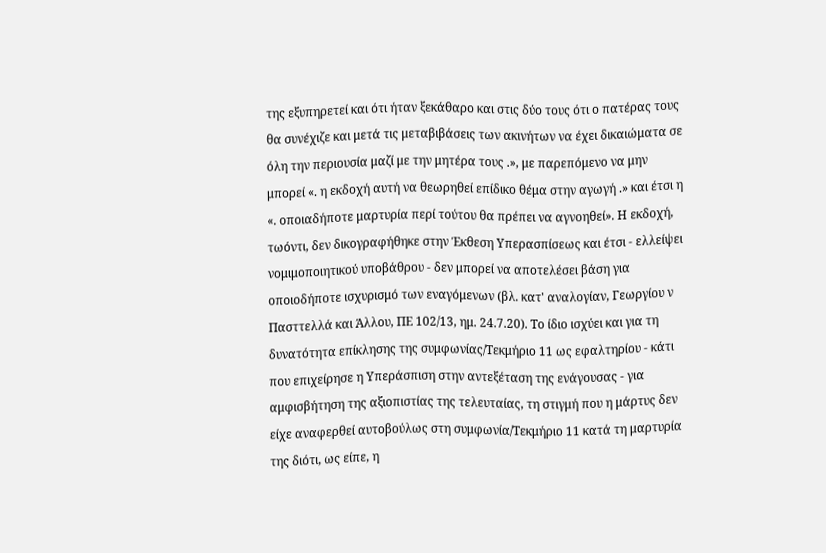της εξυπηρετεί και ότι ήταν ξεκάθαρο και στις δύο τους ότι ο πατέρας τους θα συνέχιζε και μετά τις μεταβιβάσεις των ακινήτων να έχει δικαιώματα σε όλη την περιουσία μαζί με την μητέρα τους .», με παρεπόμενο να μην μπορεί «. η εκδοχή αυτή να θεωρηθεί επίδικο θέμα στην αγωγή .» και έτσι η «. οποιαδήποτε μαρτυρία περί τούτου θα πρέπει να αγνοηθεί». Η εκδοχή, τωόντι, δεν δικογραφήθηκε στην Έκθεση Υπερασπίσεως και έτσι - ελλείψει νομιμοποιητικού υποβάθρου - δεν μπορεί να αποτελέσει βάση για οποιοδήποτε ισχυρισμό των εναγόμενων (βλ. κατ' αναλογίαν, Γεωργίου ν Πασττελλά και Άλλου, ΠΕ 102/13, ημ. 24.7.20). Το ίδιο ισχύει και για τη δυνατότητα επίκλησης της συμφωνίας/Τεκμήριο 11 ως εφαλτηρίου - κάτι που επιχείρησε η Υπεράσπιση στην αντεξέταση της ενάγουσας - για αμφισβήτηση της αξιοπιστίας της τελευταίας, τη στιγμή που η μάρτυς δεν είχε αναφερθεί αυτοβούλως στη συμφωνία/Τεκμήριο 11 κατά τη μαρτυρία της διότι, ως είπε, η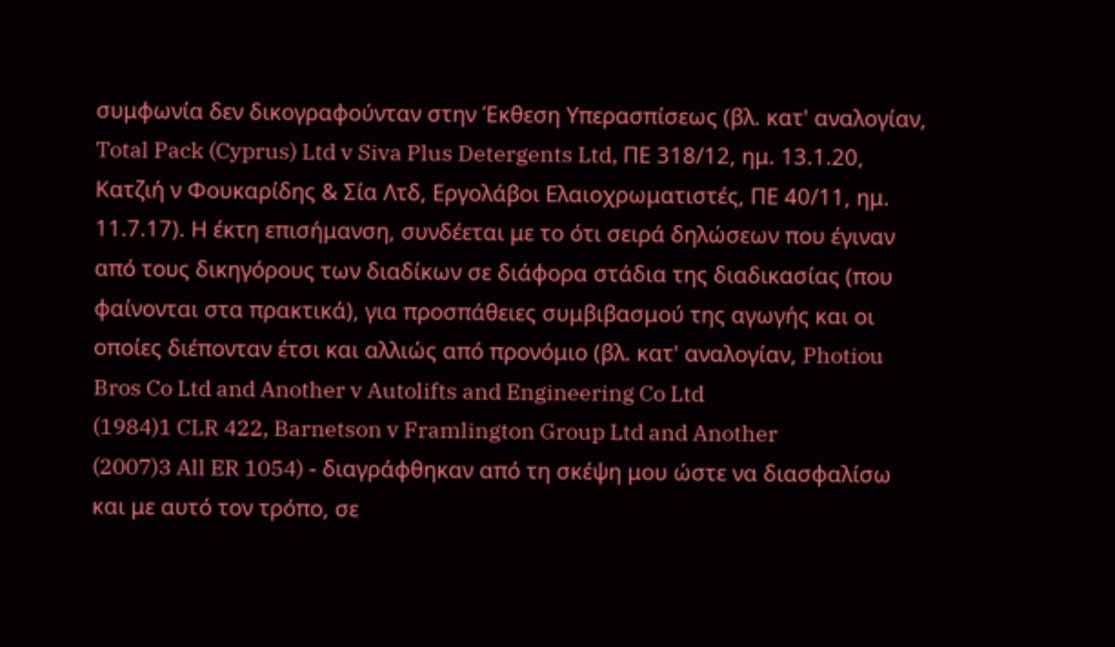συμφωνία δεν δικογραφούνταν στην Έκθεση Υπερασπίσεως (βλ. κατ' αναλογίαν, Total Pack (Cyprus) Ltd v Siva Plus Detergents Ltd, ΠΕ 318/12, ημ. 13.1.20, Κατζιή ν Φουκαρίδης & Σία Λτδ, Εργολάβοι Ελαιοχρωματιστές, ΠΕ 40/11, ημ. 11.7.17). Η έκτη επισήμανση, συνδέεται με το ότι σειρά δηλώσεων που έγιναν από τους δικηγόρους των διαδίκων σε διάφορα στάδια της διαδικασίας (που φαίνονται στα πρακτικά), για προσπάθειες συμβιβασμού της αγωγής και οι οποίες διέπονταν έτσι και αλλιώς από προνόμιο (βλ. κατ' αναλογίαν, Photiou Bros Co Ltd and Another v Autolifts and Engineering Co Ltd
(1984)1 CLR 422, Barnetson v Framlington Group Ltd and Another
(2007)3 All ER 1054) - διαγράφθηκαν από τη σκέψη μου ώστε να διασφαλίσω και με αυτό τον τρόπο, σε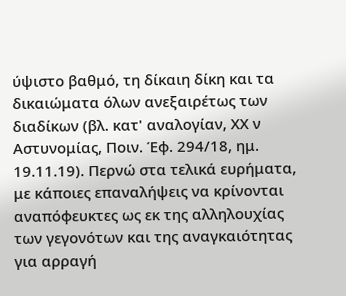ύψιστο βαθμό, τη δίκαιη δίκη και τα δικαιώματα όλων ανεξαιρέτως των διαδίκων (βλ. κατ' αναλογίαν, ΧΧ ν Αστυνομίας, Ποιν. Έφ. 294/18, ημ. 19.11.19). Περνώ στα τελικά ευρήματα, με κάποιες επαναλήψεις να κρίνονται αναπόφευκτες ως εκ της αλληλουχίας των γεγονότων και της αναγκαιότητας για αρραγή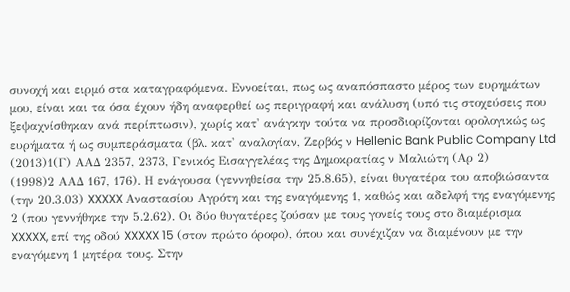συνοχή και ειρμό στα καταγραφόμενα. Εννοείται, πως ως αναπόσπαστο μέρος των ευρημάτων μου, είναι και τα όσα έχουν ήδη αναφερθεί ως περιγραφή και ανάλυση (υπό τις στοχεύσεις που ξεψαχνίσθηκαν ανά περίπτωσιν), χωρίς κατ' ανάγκην τούτα να προσδιορίζονται ορολογικώς ως ευρήματα ή ως συμπεράσματα (βλ. κατ' αναλογίαν, Ζερβός ν Hellenic Bank Public Company Ltd
(2013)1(Γ) ΑΑΔ 2357, 2373, Γενικός Εισαγγελέας της Δημοκρατίας ν Μαλιώτη (Αρ 2)
(1998)2 ΑΑΔ 167, 176). Η ενάγουσα (γεννηθείσα την 25.8.65), είναι θυγατέρα του αποβιώσαντα (την 20.3.03) XXXXX Αναστασίου Αγρότη και της εναγόμενης 1, καθώς και αδελφή της εναγόμενης 2 (που γεννήθηκε την 5.2.62). Οι δύο θυγατέρες ζούσαν με τους γονείς τους στο διαμέρισμα XXXXX, επί της οδού XXXXX 15 (στον πρώτο όροφο), όπου και συνέχιζαν να διαμένουν με την εναγόμενη 1 μητέρα τους. Στην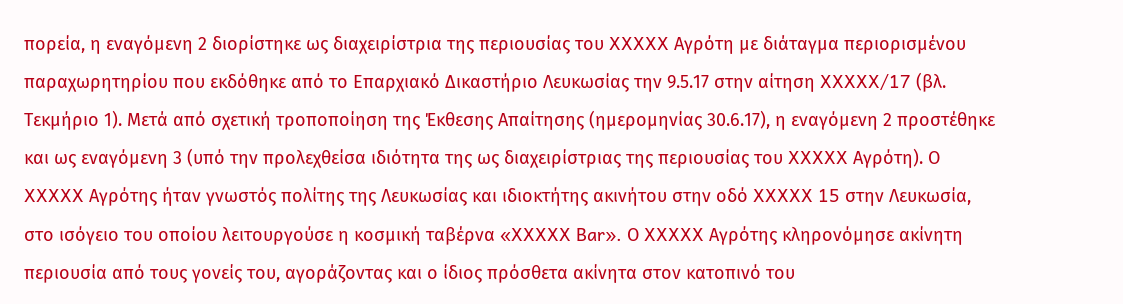πορεία, η εναγόμενη 2 διορίστηκε ως διαχειρίστρια της περιουσίας του XXXXX Αγρότη με διάταγμα περιορισμένου παραχωρητηρίου που εκδόθηκε από το Επαρχιακό Δικαστήριο Λευκωσίας την 9.5.17 στην αίτηση XXXXX/17 (βλ. Τεκμήριο 1). Μετά από σχετική τροποποίηση της Έκθεσης Απαίτησης (ημερομηνίας 30.6.17), η εναγόμενη 2 προστέθηκε και ως εναγόμενη 3 (υπό την προλεχθείσα ιδιότητα της ως διαχειρίστριας της περιουσίας του XXXXX Αγρότη). Ο XXXXX Αγρότης ήταν γνωστός πολίτης της Λευκωσίας και ιδιοκτήτης ακινήτου στην οδό XXXXX 15 στην Λευκωσία, στο ισόγειο του οποίου λειτουργούσε η κοσμική ταβέρνα «XXXXX Bar». Ο XXXXX Αγρότης κληρονόμησε ακίνητη περιουσία από τους γονείς του, αγοράζοντας και ο ίδιος πρόσθετα ακίνητα στον κατοπινό του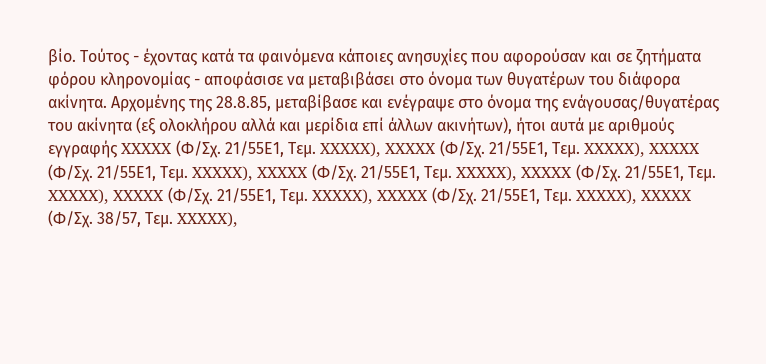βίο. Τούτος - έχοντας κατά τα φαινόμενα κάποιες ανησυχίες που αφορούσαν και σε ζητήματα φόρου κληρονομίας - αποφάσισε να μεταβιβάσει στο όνομα των θυγατέρων του διάφορα ακίνητα. Αρχομένης της 28.8.85, μεταβίβασε και ενέγραψε στο όνομα της ενάγουσας/θυγατέρας του ακίνητα (εξ ολοκλήρου αλλά και μερίδια επί άλλων ακινήτων), ήτοι αυτά με αριθμούς εγγραφής XXXXX (Φ/Σχ. 21/55Ε1, Τεμ. XXXXX), XXXXX (Φ/Σχ. 21/55Ε1, Τεμ. XXXXX), XXXXX (Φ/Σχ. 21/55Ε1, Τεμ. XXXXX), XXXXX (Φ/Σχ. 21/55Ε1, Τεμ. XXXXX), XXXXX (Φ/Σχ. 21/55Ε1, Τεμ. XXXXX), XXXXX (Φ/Σχ. 21/55Ε1, Τεμ. XXXXX), XXXXX (Φ/Σχ. 21/55Ε1, Τεμ. XXXXX), XXXXX (Φ/Σχ. 38/57, Τεμ. XXXXX),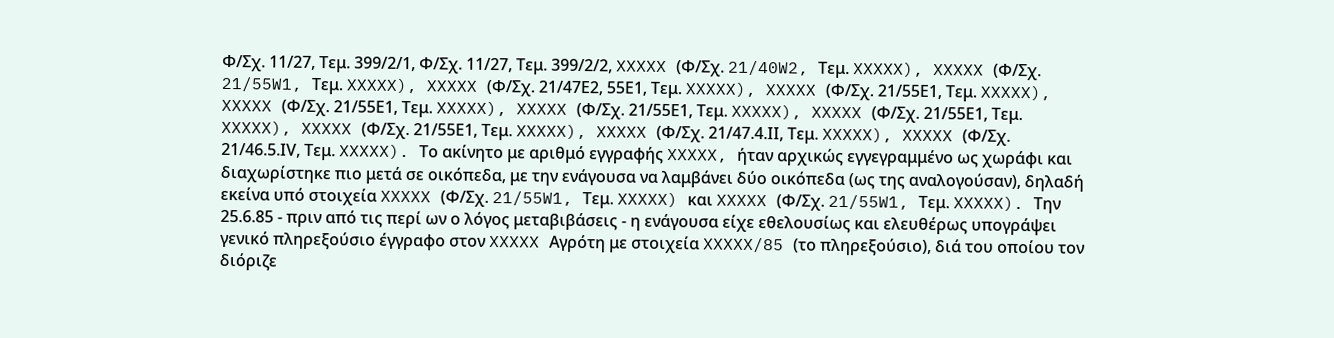Φ/Σχ. 11/27, Τεμ. 399/2/1, Φ/Σχ. 11/27, Τεμ. 399/2/2, XXXXX (Φ/Σχ. 21/40W2, Τεμ. XXXXX), XXXXX (Φ/Σχ. 21/55W1, Τεμ. XXXXX), XXXXX (Φ/Σχ. 21/47Ε2, 55Ε1, Τεμ. XXXXX), XXXXX (Φ/Σχ. 21/55Ε1, Τεμ. XXXXX), XXXXX (Φ/Σχ. 21/55Ε1, Τεμ. XXXXX), XXXXX (Φ/Σχ. 21/55Ε1, Τεμ. XXXXX), XXXXX (Φ/Σχ. 21/55Ε1, Τεμ. XXXXX), XXXXX (Φ/Σχ. 21/55Ε1, Τεμ. XXXXX), XXXXX (Φ/Σχ. 21/47.4.ΙΙ, Τεμ. XXXXX), XXXXX (Φ/Σχ. 21/46.5.ΙV, Tεμ. XXXXX). Το ακίνητο με αριθμό εγγραφής XXXXX, ήταν αρχικώς εγγεγραμμένο ως χωράφι και διαχωρίστηκε πιο μετά σε οικόπεδα, με την ενάγουσα να λαμβάνει δύο οικόπεδα (ως της αναλογούσαν), δηλαδή εκείνα υπό στοιχεία XXXXX (Φ/Σχ. 21/55W1, Τεμ. XXXXX) και XXXXX (Φ/Σχ. 21/55W1, Τεμ. XXXXX). Την 25.6.85 - πριν από τις περί ων ο λόγος μεταβιβάσεις - η ενάγουσα είχε εθελουσίως και ελευθέρως υπογράψει γενικό πληρεξούσιο έγγραφο στον XXXXX Αγρότη με στοιχεία XXXXX/85 (το πληρεξούσιο), διά του οποίου τον διόριζε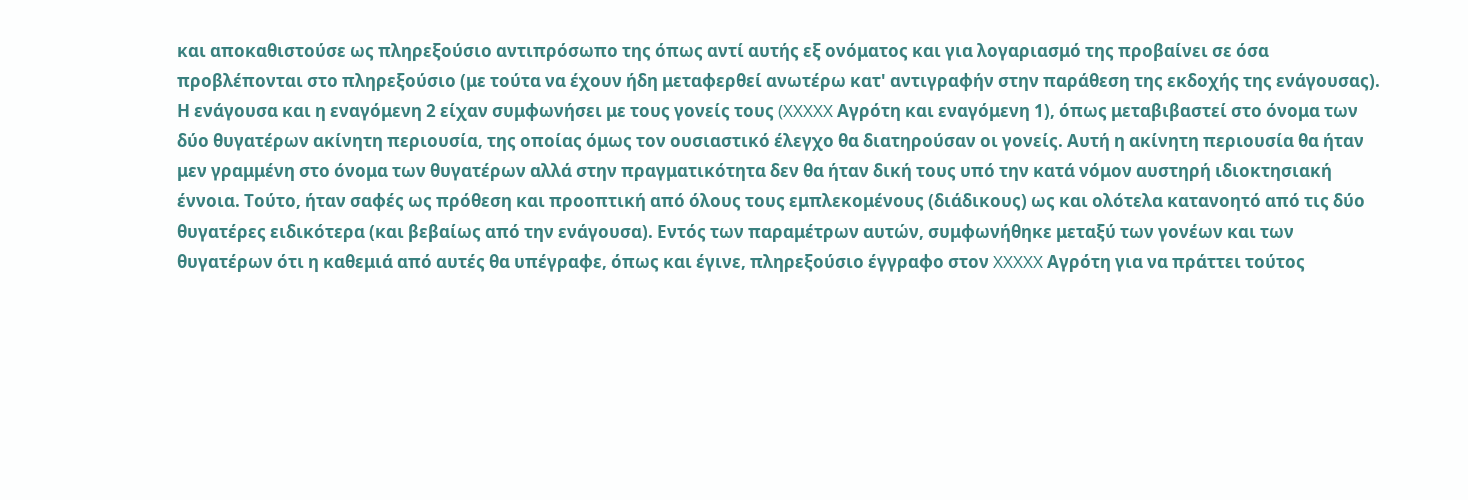και αποκαθιστούσε ως πληρεξούσιο αντιπρόσωπο της όπως αντί αυτής εξ ονόματος και για λογαριασμό της προβαίνει σε όσα προβλέπονται στο πληρεξούσιο (με τούτα να έχουν ήδη μεταφερθεί ανωτέρω κατ' αντιγραφήν στην παράθεση της εκδοχής της ενάγουσας). Η ενάγουσα και η εναγόμενη 2 είχαν συμφωνήσει με τους γονείς τους (XXXXX Αγρότη και εναγόμενη 1), όπως μεταβιβαστεί στο όνομα των δύο θυγατέρων ακίνητη περιουσία, της οποίας όμως τον ουσιαστικό έλεγχο θα διατηρούσαν οι γονείς. Αυτή η ακίνητη περιουσία θα ήταν μεν γραμμένη στο όνομα των θυγατέρων αλλά στην πραγματικότητα δεν θα ήταν δική τους υπό την κατά νόμον αυστηρή ιδιοκτησιακή έννοια. Τούτο, ήταν σαφές ως πρόθεση και προοπτική από όλους τους εμπλεκομένους (διάδικους) ως και ολότελα κατανοητό από τις δύο θυγατέρες ειδικότερα (και βεβαίως από την ενάγουσα). Εντός των παραμέτρων αυτών, συμφωνήθηκε μεταξύ των γονέων και των θυγατέρων ότι η καθεμιά από αυτές θα υπέγραφε, όπως και έγινε, πληρεξούσιο έγγραφο στον XXXXX Αγρότη για να πράττει τούτος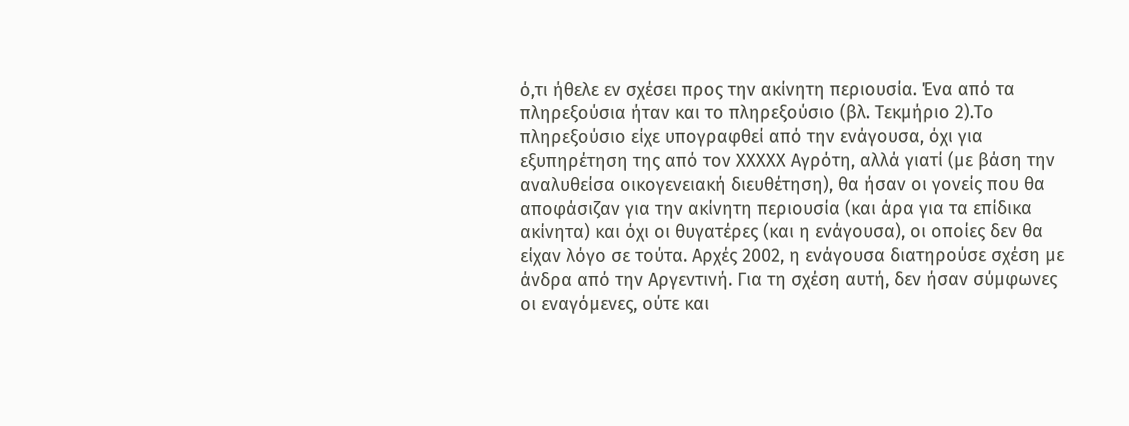ό,τι ήθελε εν σχέσει προς την ακίνητη περιουσία. Ένα από τα πληρεξούσια ήταν και το πληρεξούσιο (βλ. Τεκμήριο 2).Το πληρεξούσιο είχε υπογραφθεί από την ενάγουσα, όχι για εξυπηρέτηση της από τον XXXXX Αγρότη, αλλά γιατί (με βάση την αναλυθείσα οικογενειακή διευθέτηση), θα ήσαν οι γονείς που θα αποφάσιζαν για την ακίνητη περιουσία (και άρα για τα επίδικα ακίνητα) και όχι οι θυγατέρες (και η ενάγουσα), οι οποίες δεν θα είχαν λόγο σε τούτα. Αρχές 2002, η ενάγουσα διατηρούσε σχέση με άνδρα από την Αργεντινή. Για τη σχέση αυτή, δεν ήσαν σύμφωνες οι εναγόμενες, ούτε και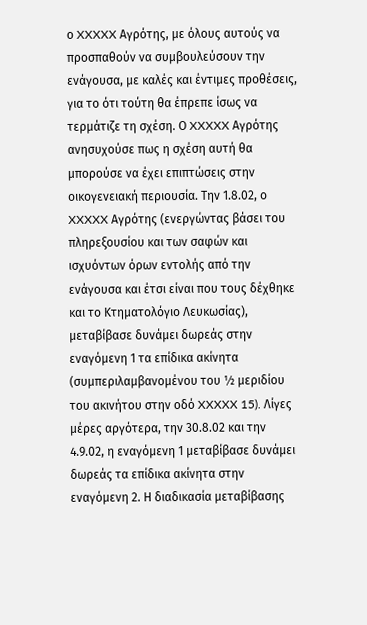ο XXXXX Αγρότης, με όλους αυτούς να προσπαθούν να συμβουλεύσουν την ενάγουσα, με καλές και έντιμες προθέσεις, για το ότι τούτη θα έπρεπε ίσως να τερμάτιζε τη σχέση. Ο XXXXX Αγρότης ανησυχούσε πως η σχέση αυτή θα μπορούσε να έχει επιπτώσεις στην οικογενειακή περιουσία. Την 1.8.02, ο XXXXX Αγρότης (ενεργώντας βάσει του πληρεξουσίου και των σαφών και ισχυόντων όρων εντολής από την ενάγουσα και έτσι είναι που τους δέχθηκε και το Κτηματολόγιο Λευκωσίας), μεταβίβασε δυνάμει δωρεάς στην εναγόμενη 1 τα επίδικα ακίνητα (συμπεριλαμβανομένου του ½ μεριδίου του ακινήτου στην οδό XXXXX 15). Λίγες μέρες αργότερα, την 30.8.02 και την 4.9.02, η εναγόμενη 1 μεταβίβασε δυνάμει δωρεάς τα επίδικα ακίνητα στην εναγόμενη 2. Η διαδικασία μεταβίβασης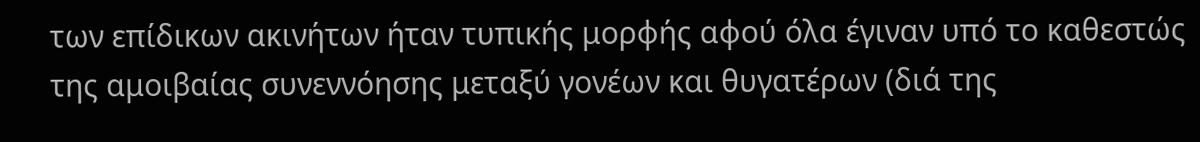των επίδικων ακινήτων ήταν τυπικής μορφής αφού όλα έγιναν υπό το καθεστώς της αμοιβαίας συνεννόησης μεταξύ γονέων και θυγατέρων (διά της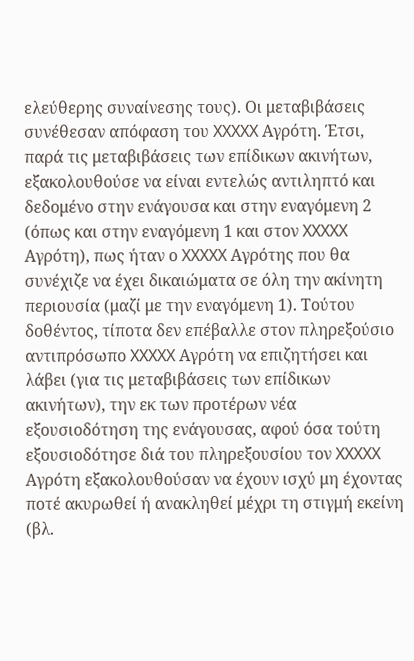ελεύθερης συναίνεσης τους). Οι μεταβιβάσεις συνέθεσαν απόφαση του XXXXX Αγρότη. Έτσι, παρά τις μεταβιβάσεις των επίδικων ακινήτων, εξακολουθούσε να είναι εντελώς αντιληπτό και δεδομένο στην ενάγουσα και στην εναγόμενη 2 (όπως και στην εναγόμενη 1 και στον XXXXX Αγρότη), πως ήταν ο XXXXX Αγρότης που θα συνέχιζε να έχει δικαιώματα σε όλη την ακίνητη περιουσία (μαζί με την εναγόμενη 1). Τούτου δοθέντος, τίποτα δεν επέβαλλε στον πληρεξούσιο αντιπρόσωπο XXXXX Αγρότη να επιζητήσει και λάβει (για τις μεταβιβάσεις των επίδικων ακινήτων), την εκ των προτέρων νέα εξουσιοδότηση της ενάγουσας, αφού όσα τούτη εξουσιοδότησε διά του πληρεξουσίου τον XXXXX Αγρότη εξακολουθούσαν να έχουν ισχύ μη έχοντας ποτέ ακυρωθεί ή ανακληθεί μέχρι τη στιγμή εκείνη (βλ.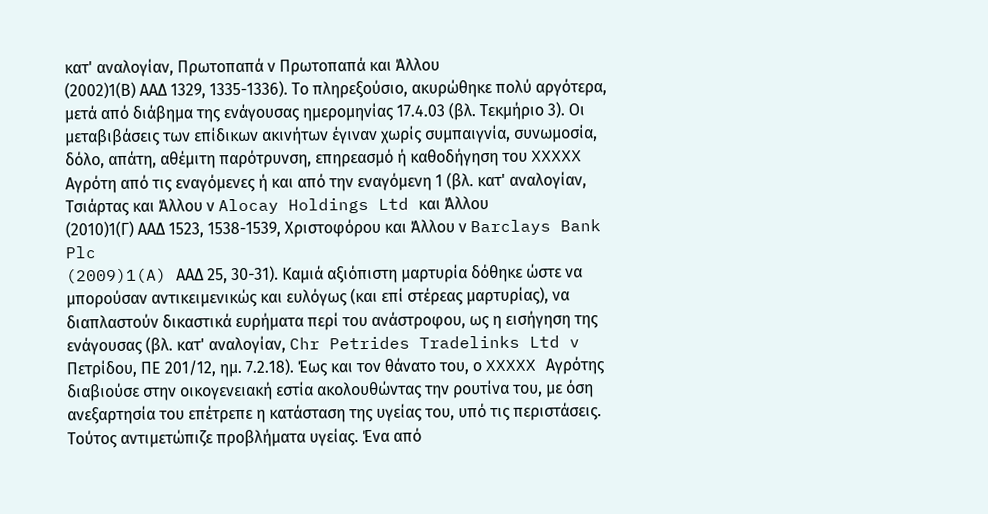κατ' αναλογίαν, Πρωτοπαπά ν Πρωτοπαπά και Άλλου
(2002)1(Β) ΑΑΔ 1329, 1335-1336). Το πληρεξούσιο, ακυρώθηκε πολύ αργότερα, μετά από διάβημα της ενάγουσας ημερομηνίας 17.4.03 (βλ. Τεκμήριο 3). Οι μεταβιβάσεις των επίδικων ακινήτων έγιναν χωρίς συμπαιγνία, συνωμοσία, δόλο, απάτη, αθέμιτη παρότρυνση, επηρεασμό ή καθοδήγηση του XXXXX Αγρότη από τις εναγόμενες ή και από την εναγόμενη 1 (βλ. κατ' αναλογίαν, Τσιάρτας και Άλλου ν Alocay Holdings Ltd και Άλλου
(2010)1(Γ) ΑΑΔ 1523, 1538-1539, Χριστοφόρου και Άλλου ν Barclays Bank Plc
(2009)1(A) ΑΑΔ 25, 30-31). Καμιά αξιόπιστη μαρτυρία δόθηκε ώστε να μπορούσαν αντικειμενικώς και ευλόγως (και επί στέρεας μαρτυρίας), να διαπλαστούν δικαστικά ευρήματα περί του ανάστροφου, ως η εισήγηση της ενάγουσας (βλ. κατ' αναλογίαν, Chr Petrides Tradelinks Ltd v Πετρίδου, ΠΕ 201/12, ημ. 7.2.18). Έως και τον θάνατο του, ο XXXXX Αγρότης διαβιούσε στην οικογενειακή εστία ακολουθώντας την ρουτίνα του, με όση ανεξαρτησία του επέτρεπε η κατάσταση της υγείας του, υπό τις περιστάσεις. Τούτος αντιμετώπιζε προβλήματα υγείας. Ένα από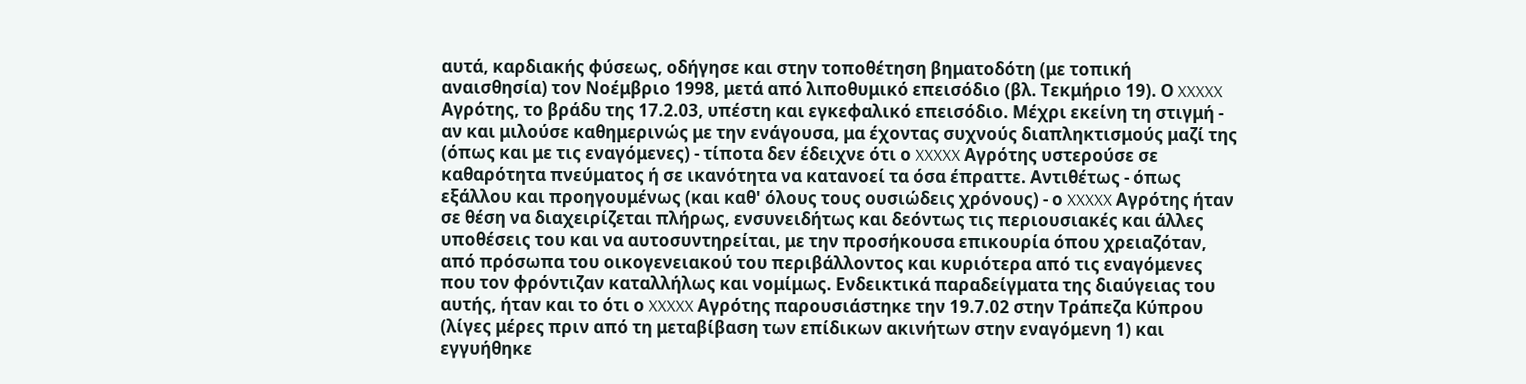αυτά, καρδιακής φύσεως, οδήγησε και στην τοποθέτηση βηματοδότη (με τοπική αναισθησία) τον Νοέμβριο 1998, μετά από λιποθυμικό επεισόδιο (βλ. Τεκμήριο 19). Ο XXXXX Αγρότης, το βράδυ της 17.2.03, υπέστη και εγκεφαλικό επεισόδιο. Μέχρι εκείνη τη στιγμή - αν και μιλούσε καθημερινώς με την ενάγουσα, μα έχοντας συχνούς διαπληκτισμούς μαζί της (όπως και με τις εναγόμενες) - τίποτα δεν έδειχνε ότι ο XXXXX Αγρότης υστερούσε σε καθαρότητα πνεύματος ή σε ικανότητα να κατανοεί τα όσα έπραττε. Αντιθέτως - όπως εξάλλου και προηγουμένως (και καθ' όλους τους ουσιώδεις χρόνους) - ο XXXXX Αγρότης ήταν σε θέση να διαχειρίζεται πλήρως, ενσυνειδήτως και δεόντως τις περιουσιακές και άλλες υποθέσεις του και να αυτοσυντηρείται, με την προσήκουσα επικουρία όπου χρειαζόταν, από πρόσωπα του οικογενειακού του περιβάλλοντος και κυριότερα από τις εναγόμενες που τον φρόντιζαν καταλλήλως και νομίμως. Ενδεικτικά παραδείγματα της διαύγειας του αυτής, ήταν και το ότι ο XXXXX Αγρότης παρουσιάστηκε την 19.7.02 στην Τράπεζα Κύπρου (λίγες μέρες πριν από τη μεταβίβαση των επίδικων ακινήτων στην εναγόμενη 1) και εγγυήθηκε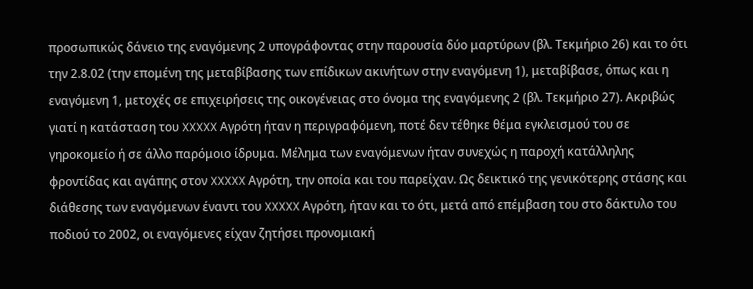προσωπικώς δάνειο της εναγόμενης 2 υπογράφοντας στην παρουσία δύο μαρτύρων (βλ. Τεκμήριο 26) και το ότι την 2.8.02 (την επομένη της μεταβίβασης των επίδικων ακινήτων στην εναγόμενη 1), μεταβίβασε, όπως και η εναγόμενη 1, μετοχές σε επιχειρήσεις της οικογένειας στο όνομα της εναγόμενης 2 (βλ. Τεκμήριο 27). Ακριβώς γιατί η κατάσταση του XXXXX Αγρότη ήταν η περιγραφόμενη, ποτέ δεν τέθηκε θέμα εγκλεισμού του σε γηροκομείο ή σε άλλο παρόμοιο ίδρυμα. Μέλημα των εναγόμενων ήταν συνεχώς η παροχή κατάλληλης φροντίδας και αγάπης στον XXXXX Αγρότη, την οποία και του παρείχαν. Ως δεικτικό της γενικότερης στάσης και διάθεσης των εναγόμενων έναντι του XXXXX Αγρότη, ήταν και το ότι, μετά από επέμβαση του στο δάκτυλο του ποδιού το 2002, οι εναγόμενες είχαν ζητήσει προνομιακή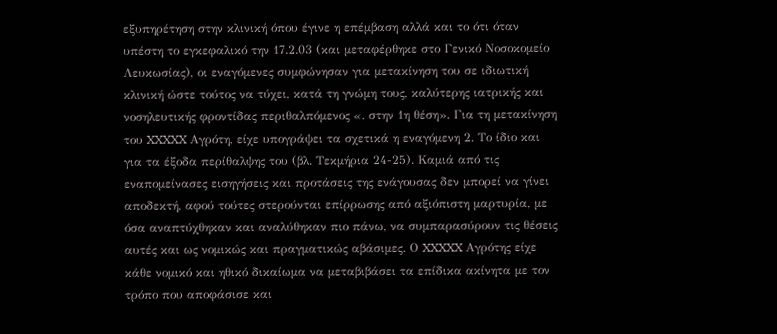εξυπηρέτηση στην κλινική όπου έγινε η επέμβαση αλλά και το ότι όταν υπέστη το εγκεφαλικό την 17.2.03 (και μεταφέρθηκε στο Γενικό Νοσοκομείο Λευκωσίας), οι εναγόμενες συμφώνησαν για μετακίνηση του σε ιδιωτική κλινική ώστε τούτος να τύχει, κατά τη γνώμη τους, καλύτερης ιατρικής και νοσηλευτικής φροντίδας περιθαλπόμενος «. στην 1η θέση». Για τη μετακίνηση του XXXXX Αγρότη, είχε υπογράψει τα σχετικά η εναγόμενη 2. Το ίδιο και για τα έξοδα περίθαλψης του (βλ. Τεκμήρια 24-25). Καμιά από τις εναπομείνασες εισηγήσεις και προτάσεις της ενάγουσας δεν μπορεί να γίνει αποδεκτή, αφού τούτες στερούνται επίρρωσης από αξιόπιστη μαρτυρία, με όσα αναπτύχθηκαν και αναλύθηκαν πιο πάνω, να συμπαρασύρουν τις θέσεις αυτές και ως νομικώς και πραγματικώς αβάσιμες. Ο XXXXX Αγρότης είχε κάθε νομικό και ηθικό δικαίωμα να μεταβιβάσει τα επίδικα ακίνητα με τον τρόπο που αποφάσισε και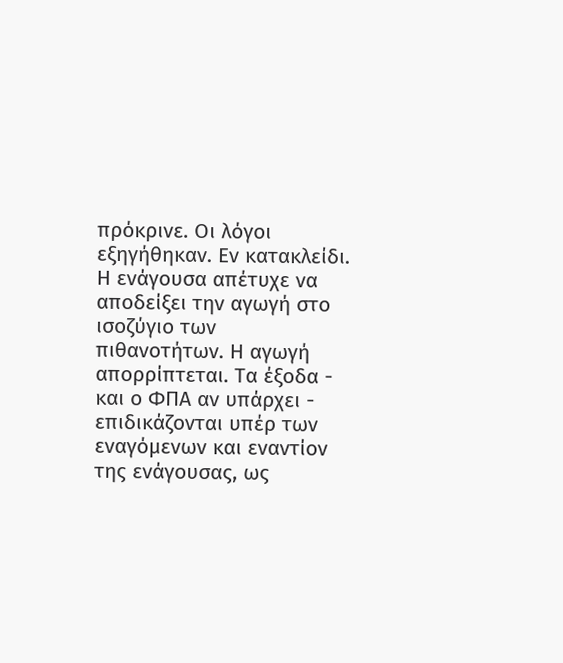πρόκρινε. Οι λόγοι εξηγήθηκαν. Εν κατακλείδι. Η ενάγουσα απέτυχε να αποδείξει την αγωγή στο ισοζύγιο των πιθανοτήτων. Η αγωγή απορρίπτεται. Τα έξοδα - και ο ΦΠΑ αν υπάρχει - επιδικάζονται υπέρ των εναγόμενων και εναντίον της ενάγουσας, ως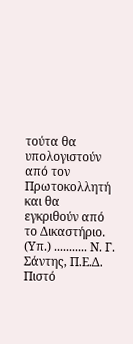τούτα θα υπολογιστούν από τον Πρωτοκολλητή και θα εγκριθούν από το Δικαστήριο. (Υπ.) ........... Ν. Γ. Σάντης, Π.Ε.Δ. Πιστό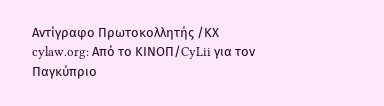Αντίγραφο Πρωτοκολλητής /ΚΧ cylaw.org: Από το ΚΙΝOΠ/CyLii για τον Παγκύπριο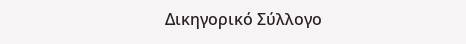Δικηγορικό Σύλλογο